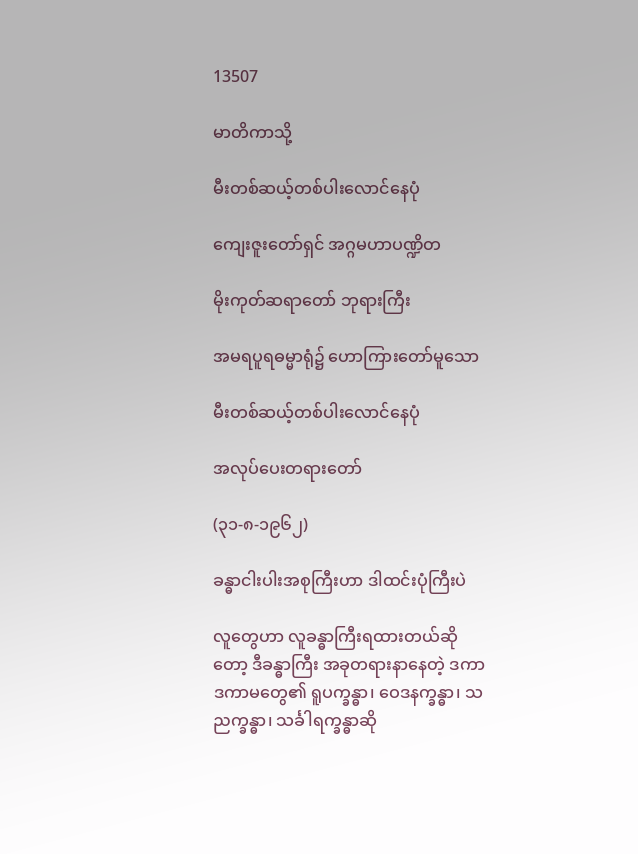13507

မာတိကာသို့

မီးတစ်ဆယ့်တစ်ပါးလောင်နေပုံ

ကျေးဇူးတော်ရှင် အဂ္ဂမဟာပဏ္ဍိတ

မိုးကုတ်ဆရာတော် ဘုရားကြီး

အမရပူရဓမ္မာရုံ၌ ဟောကြားတော်မူသော

မီးတစ်ဆယ့်တစ်ပါးလောင်နေပုံ

အလုပ်ပေးတရားတော်

(၃၁-၈-၁၉၆၂)

ခန္ဓာငါးပါးအစုကြီးဟာ ဒါထင်းပုံကြီးပဲ

လူတွေဟာ လူခန္ဓာကြီးရထားတယ်ဆိုတော့ ဒီခန္ဓာကြီး အခုတရားနာနေတဲ့ ဒကာ ဒကာမတွေ၏ ရူပက္ခန္ဓာ၊ ဝေဒနက္ခန္ဓာ၊ သညက္ခန္ဓာ၊ သင်္ခါရက္ခန္ဓာဆို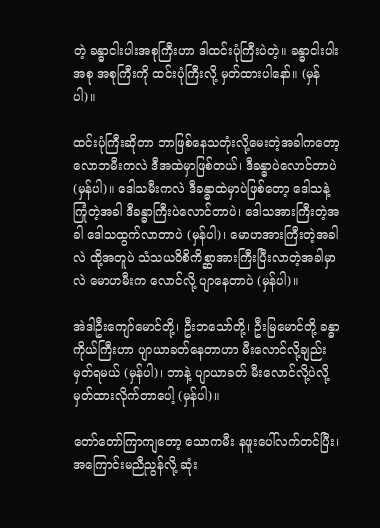တဲ့ ခန္ဓာငါးပါးအစုကြီးဟာ ဒါထင်းပုံကြီးပဲတဲ့။ ခန္ဓာငါးပါးအစု အစုကြီးကို ထင်းပုံကြီးလို့ မှတ်ထားပါနော်။ (မှန်ပါ)။

ထင်းပုံကြီးဆိုတာ ဘာဖြစ်နေသတုံးလို့မေးတဲ့အခါကတော့ လောဘမီးကလဲ ဒီအထဲမှာဖြစ်တယ်၊ ဒီခန္ဓာပဲလောင်တာပဲ (မှန်ပါ)။ ဒေါသမီးကလဲ ဒီခန္ဓာထဲမှာပဲဖြစ်တော့ ဒေါသနဲ့ကြုံတဲ့အခါ ဒီခန္ဓာကြီးပဲလောင်တာပဲ၊ ဒေါသအားကြီးတဲ့အခါ ဒေါသထွက်လာတာပဲ (မှန်ပါ)၊ မောဟအားကြီးတဲ့အခါလဲ ထို့အတူပဲ သံသယဝိစိကိစ္ဆာအားကြီးပြီးလာတဲ့အခါမှာလဲ မောဟမီးက လောင်လို့ ပျာနေတာပဲ (မှန်ပါ)။

အဲဒါဦးကျော်မောင်တို့၊ ဦးဘသော်တို့၊ ဦးမြမောင်တို့ ခန္ဓာကိုယ်ကြီးဟာ ပျာယာခတ်နေတာဟာ မီးလောင်လို့ချည်းမှတ်ရမယ် (မှန်ပါ)၊ ဘာနဲ့ ပျာယာခတ် မီးလောင်လို့ပဲလို့ မှတ်ထားလိုက်တာပေါ့ (မှန်ပါ)။

တော်တော်ကြာကျတော့ သောကမီး နဖူးပေါ်လက်တင်ပြီး၊ အကြောင်းမညီညွန်လို့ ဆုံး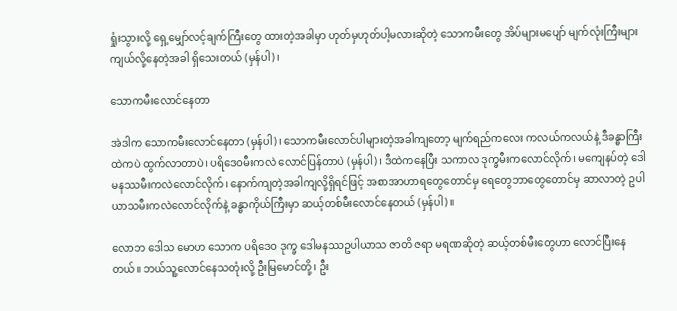ရှုံးသွားလို့ ရှေ့မျှော်လင့်ချက်ကြီးတွေ ထားတဲ့အခါမှာ ဟုတ်မှဟုတ်ပါ့မလားဆိုတဲ့ သောကမီးတွေ အိပ်များမပျော် မျက်လုံးကြီးများ ကျယ်လို့နေတဲ့အခါ ရှိသေးတယ် (မှန်ပါ)၊

သောကမီးလောင်နေတာ

အဲဒါက သောကမီးလောင်နေတာ (မှန်ပါ)၊ သောကမီးလောင်ပါများတဲ့အခါကျတော့ မျက်ရည်ကလေး ကလယ်ကလယ်နဲ့ ဒီခန္ဓာကြီးထဲကပဲ ထွက်လာတာပဲ၊ ပရိဒေဝမီးကလဲ လောင်ပြန်တာပဲ (မှန်ပါ)၊ ဒီထဲကနေပြီး သကာလ ဒုက္ခမီးကလောင်လိုက်၊ မကျေနပ်တဲ့ ဒေါမနဿမီးကလဲလောင်လိုက်၊ နောက်ကျတဲ့အခါကျလို့ရှိရင်ဖြင့် အစာအာဟာရတွေတောင်မှ ရေတွေဘာတွေတောင်မှ ဆာလာတဲ့ ဥပါယာသမီးကလဲလောင်လိုက်နဲ့ ခန္ဓာကိုယ်ကြီးမှာ ဆယ့်တစ်မီးလောင်နေတယ် (မှန်ပါ)။

လောဘ ဒေါသ မောဟ သောက ပရိဒေဝ ဒုက္ခ ဒေါမနဿဥပါယာသ ဇာတိ ဇရာ မရဏဆိုတဲ့ ဆယ့်တစ်မီးတွေဟာ လောင်ပြီးနေတယ်။ ဘယ်သူ့လောင်နေသတုံးလို့ ဦးမြမောင်တို့၊ ဦး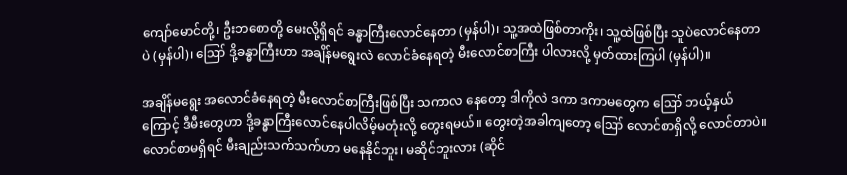ကျော်မောင်တို့၊ ဦးဘစောတို့ မေးလို့ရှိရင် ခန္ဓာကြီးလောင်နေတာ (မှန်ပါ)၊ သူ့အထဲဖြစ်တာကိုး၊ သူ့ထဲဖြစ်ပြီး သူပဲလောင်နေတာပဲ (မှန်ပါ)၊ ဪ ဒို့ခန္ဓာကြီးဟာ အချိန်မရွေးလဲ လောင်ခံနေရတဲ့ မီးလောင်စာကြီး ပါလားလို့ မှတ်ထားကြပါ (မှန်ပါ)။

အချိန်မရွေး အလောင်ခံနေရတဲ့ မီးလောင်စာကြီးဖြစ်ပြီး သကာလ နေတော့ ဒါကိုလဲ ဒကာ ဒကာမတွေက ဪ ဘယ့်နှယ်ကြောင့် ဒီမီးတွေဟာ ဒို့ခန္ဓာကြီးလောင်နေပါလိမ့်မတုံးလို့ တွေးရမယ်။ တွေးတဲ့အခါကျတော့ ဪ လောင်စာရှိလို့ လောင်တာပဲ။ လောင်စာမရှိရင် မီးချည်းသက်သက်ဟာ မနေနိုင်ဘူး၊ မဆိုင်ဘူးလား (ဆိုင်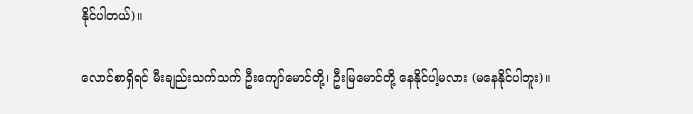နိုင်ပါတယ်)။

လောင်စာရှိရင် မီးချည်းသက်သက် ဦးကျော်မောင်တို့၊ ဦးမြမောင်တို့ နေနိုင်ပါ့မလား (မနေနိုင်ပါဘူး)။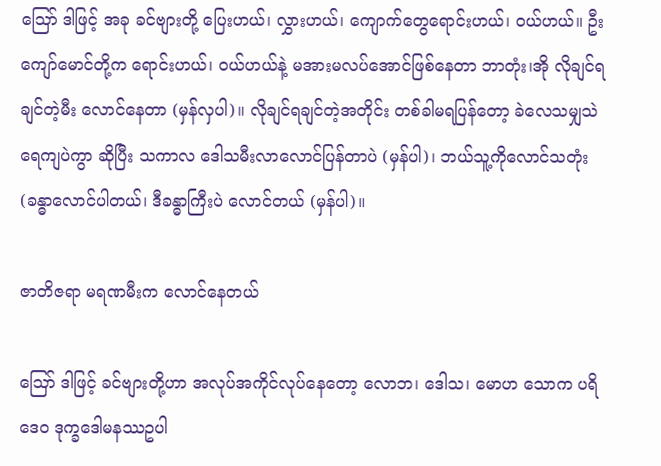ဪ ဒါဖြင့် အခု ခင်ဗျားတို့ ပြေးဟယ်၊ လွှားဟယ်၊ ကျောက်တွေရောင်းဟယ်၊ ဝယ်ဟယ်။ ဦးကျော်မောင်တို့က ရောင်းဟယ်၊ ဝယ်ဟယ်နဲ့ မအားမလပ်အောင်ဖြစ်နေတာ ဘာတုံး၊အို လိုချင်ရချင်တဲ့မီး လောင်နေတာ (မှန်လှပါ)။ လိုချင်ရချင်တဲ့အတိုင်း တစ်ခါမရပြန်တော့ ခဲလေသမျှသဲရေကျပဲကွာ ဆိုပြီး သကာလ ဒေါသမီးလာလောင်ပြန်တာပဲ (မှန်ပါ)၊ ဘယ်သူ့ကိုလောင်သတုံး (ခန္ဓာလောင်ပါတယ်၊ ဒီခန္ဓာကြီးပဲ လောင်တယ် (မှန်ပါ)။

ဇာတိဇရာ မရဏမီးက လောင်နေတယ်

ဪ ဒါဖြင့် ခင်ဗျားတို့ဟာ အလုပ်အကိုင်လုပ်နေတော့ လောဘ၊ ဒေါသ၊ မောဟ သောက ပရိဒေဝ ဒုက္ခဒေါမနဿဥပါ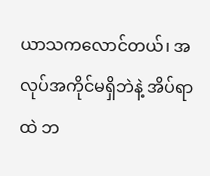ယာသကလောင်တယ်၊ အလုပ်အကိုင်မရှိဘဲနဲ့ အိပ်ရာထဲ ဘ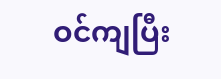ဝင်ကျပြီး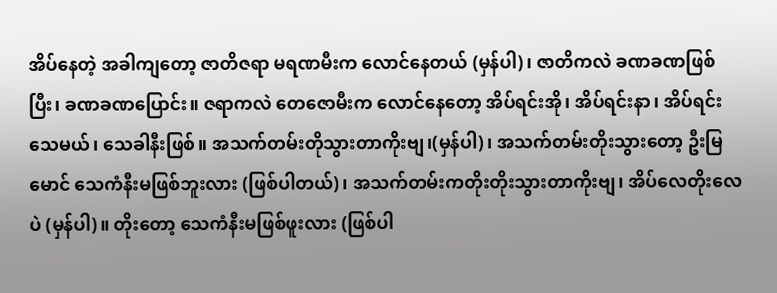အိပ်နေတဲ့ အခါကျတော့ ဇာတိဇရာ မရဏမီးက လောင်နေတယ် (မှန်ပါ)၊ ဇာတိကလဲ ခဏခဏဖြစ်ပြီး၊ ခဏခဏပြောင်း။ ဇရာကလဲ တေဇောမီးက လောင်နေတော့ အိပ်ရင်းအို၊ အိပ်ရင်းနာ၊ အိပ်ရင်းသေမယ်၊ သေခါနီးဖြစ်။ အသက်တမ်းတိုသွားတာကိုးဗျ၊(မှန်ပါ)၊ အသက်တမ်းတိုးသွားတော့ ဦးမြမောင် သေကံနီးမဖြစ်ဘူးလား (ဖြစ်ပါတယ်)၊ အသက်တမ်းကတိုးတိုးသွားတာကိုးဗျ၊ အိပ်လေတိုးလေပဲ (မှန်ပါ)။ တိုးတော့ သေကံနီးမဖြစ်ဖူးလား (ဖြစ်ပါ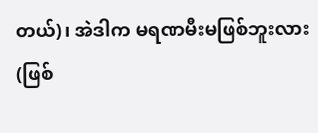တယ်)၊ အဲဒါက မရဏမီးမဖြစ်ဘူးလား (ဖြစ်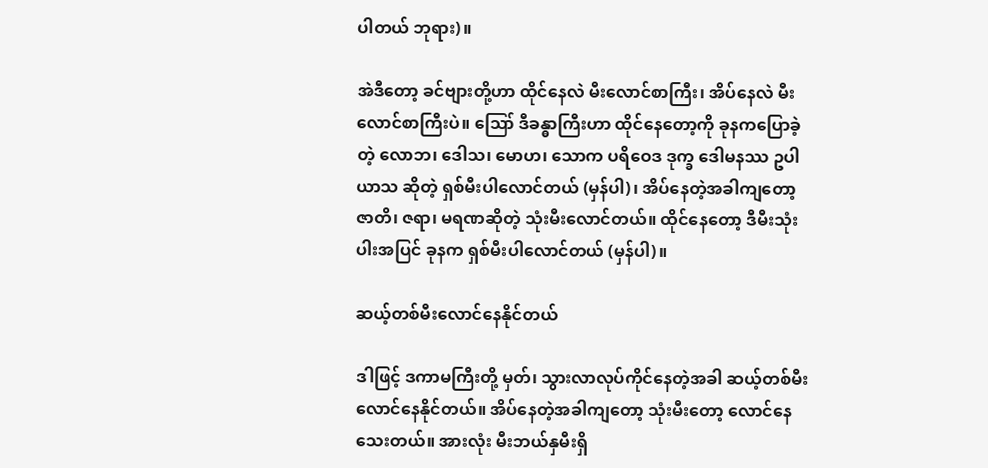ပါတယ် ဘုရား)။

အဲဒီတော့ ခင်ဗျားတို့ဟာ ထိုင်နေလဲ မီးလောင်စာကြီး၊ အိပ်နေလဲ မီးလောင်စာကြီးပဲ။ ဪ ဒီခန္ဓာကြီးဟာ ထိုင်နေတော့ကို ခုနကပြောခဲ့တဲ့ လောဘ၊ ဒေါသ၊ မောဟ၊ သောက ပရိဝေဒ ဒုက္ခ ဒေါမနဿ ဥပါယာသ ဆိုတဲ့ ရှစ်မီးပါလောင်တယ် (မှန်ပါ)၊ အိပ်နေတဲ့အခါကျတော့ ဇာတိ၊ ဇရာ၊ မရဏဆိုတဲ့ သုံးမီးလောင်တယ်။ ထိုင်နေတော့ ဒီမီးသုံးပါးအပြင် ခုနက ရှစ်မီးပါလောင်တယ် (မှန်ပါ)။

ဆယ့်တစ်မီးလောင်နေနိုင်တယ်

ဒါဖြင့် ဒကာမကြီးတို့ မှတ်၊ သွားလာလုပ်ကိုင်နေတဲ့အခါ ဆယ့်တစ်မီးလောင်နေနိုင်တယ်။ အိပ်နေတဲ့အခါကျတော့ သုံးမီးတော့ လောင်နေသေးတယ်။ အားလုံး မီးဘယ်နှမီးရှိ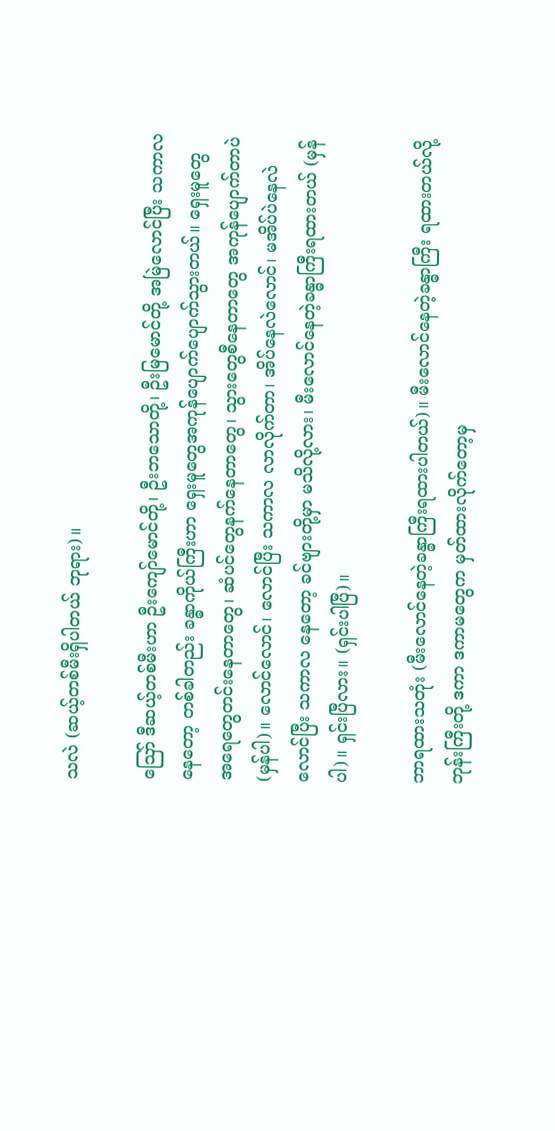သလဲ (ဆယ့်တစ်မီးရှိပါတယ် ဘုရား)။

ဪ ဒီဆယ့်တစ်မီးဟာ ဦးကျော်မောင်တို့၊ ဦးဘသောတို့၊ ဦးမြမောင်တို့ အမြဲလောင်ပြီး သကာလ နေတော့ တစ်ခါတည်း ခန္ဓာကိုယ်ကြီးဟာ ရှေးမူတွေအကုန်ပျောက်ပျောက်သွားတယ်။ ရှေးမူတွေ အရေတွေတင်းနေတာတွေ၊ ဆံပင်တွေနက်နေတာတွေ၊ သွားတွေစီနေတာတွေ အကုန်ပျောက်တာပဲ (မှန်ပါ)။ လောင်လောင်၊ လောင်ပြီး သကာလ လာလိုက်တာ၊ အိပ်နေလဲလောင်၊ မအိပ်ပဲနေလဲလောင်ပြီး သကာလ နေတော့ ခင်ဗျားတို့မှာ မသိလို့လား၊ မီးလောင်နေတဲ့ခန္ဓာကြီးရထားတယ် (မှန်ပါ)။ ရှင်းပြီလား။ (ရှင်းပါပြီ)။

ဘာရထားသတုံး (မီးလောင်နေတဲ့ခန္ဓာကြီးရထားပါတယ်)။ မီးလောင်နေတဲ့ခန္ဓာကြီး ရထားတယ်လို့ ဘုန်းကြီးတို့ ဒကာ ဒကာမတွေက မှတ်ထားလိုက်တော့မှ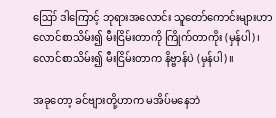ဪ ဒါကြောင့် ဘုရားအလောင်း သူတော်ကောင်းများဟာ လောင်စာသိမ်း၍ မီးငြိမ်းတာကို ကြိုက်တာကိုး (မှန်ပါ)၊ လောင်စာသိမ်း၍ မီးငြိမ်းတာက နိဗ္ဗာန်ပဲ (မှန်ပါ)။

အခုတော့ ခင်ဗျားတို့ဟာက မအိပ်မနေဘဲ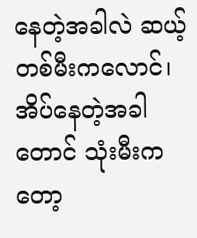နေတဲ့အခါလဲ ဆယ့်တစ်မီးကလောင်၊ အိပ်နေတဲ့အခါတောင် သုံးမီးကတော့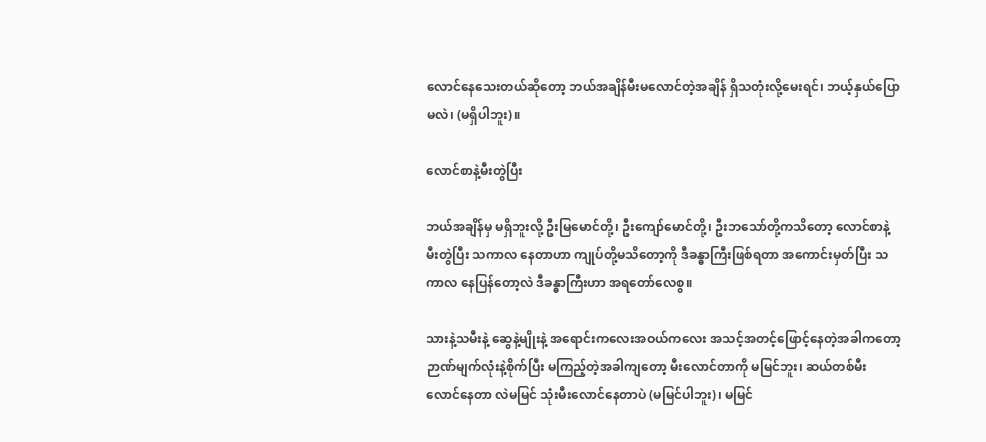လောင်နေသေးတယ်ဆိုတော့ ဘယ်အချိန်မီးမလောင်တဲ့အချိန် ရှိသတုံးလို့မေးရင်၊ ဘယ့်နှယ်ပြောမလဲ၊ (မရှိပါဘူး)။

လောင်စာနဲ့မီးတွဲပြီး

ဘယ်အချိန်မှ မရှိဘူးလို့ ဦးမြမောင်တို့၊ ဦးကျော်မောင်တို့၊ ဦးဘသော်တို့ကသိတော့ လောင်စာနဲ့မီးတွဲပြီး သကာလ နေတာဟာ ကျုပ်တို့မသိတော့ကို ဒီခန္ဓာကြီးဖြစ်ရတာ အကောင်းမှတ်ပြီး သကာလ နေပြန်တော့လဲ ဒီခန္ဓာကြီးဟာ အရတော်လေစွ။

သားနဲ့သမီးနဲ့ ဆွေနဲ့မျိုးနဲ့ အရောင်းကလေးအဝယ်ကလေး အသင့်အတင့်ဖြောင့်နေတဲ့အခါကတော့ ဉာဏ်မျက်လုံးနဲ့စိုက်ပြီး မကြည့်တဲ့အခါကျတော့ မီးလောင်တာကို မမြင်ဘူး၊ ဆယ်တစ်မီး လောင်နေတာ လဲမမြင် သုံးမီးလောင်နေတာပဲ (မမြင်ပါဘူး)၊ မမြင်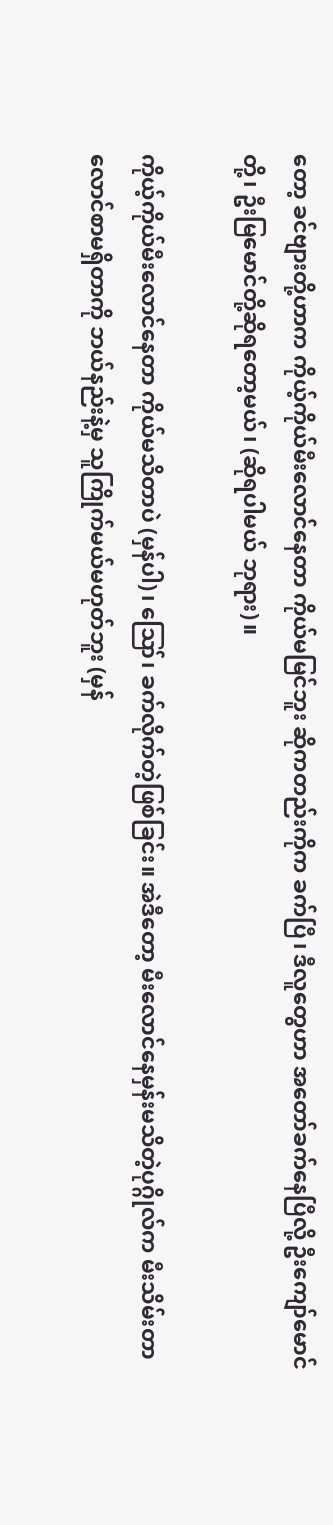တော့ ခင်ဗျားတို့ဟာက ကိုယ့်ကိုယ်မီးလောင်နေတာ ကိုယ်မမြင်ဘူး ဆိုကတည်းကိုက ခက်ပြီ၊ ဒီလူတွေဟာ အတော်ခက်နေပြီလို့ ဦးကျော်မောင်တို့၊ ဦးမြမောင်တို့ဆိုရတော့မယ်၊ (ဆိုရပါမယ် ဘုရား)။

ကိုယ့်ကိုယ်မီးလောင်နေတာ ကိုယ်မသိတာပဲ (မှန်ပါ)၊ ဪ၊ ခက်လိုက်တဲ့ဖြစ်ခြင်း။ အဲဒီတော့ မီးလောင်နေမှန်းမသိတဲ့ပုဂ္ဂိုလ်က မီးသိမ်းတာ လောင်စာမရှိတာကို ဘယ်နည်းနဲ့မှ သူကြိုက်မယ်မဟုတ်ဘူး (မှန်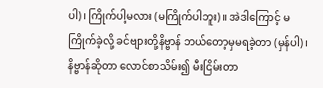ပါ)၊ ကြိုက်ပါ့မလား (မကြိုက်ပါဘူး)။ အဲဒါကြောင့် မကြိုက်ခဲ့လို့ ခင်ဗျားတို့နိဗ္ဗာန် ဘယ်တော့မှမရခဲ့တာ (မှန်ပါ)၊ နိဗ္ဗာန်ဆိုတာ လောင်စာသိမ်း၍ မီးငြိမ်းတာ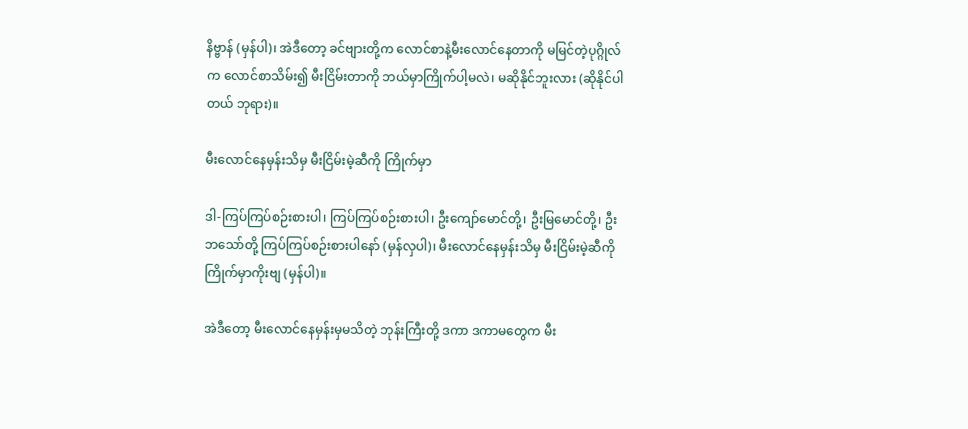နိဗ္ဗာန် (မှန်ပါ)၊ အဲဒီတော့ ခင်ဗျားတို့က လောင်စာနဲ့မီးလောင်နေတာကို မမြင်တဲ့ပုဂ္ဂိုလ်က လောင်စာသိမ်း၍ မီးငြိမ်းတာကို ဘယ်မှာကြိုက်ပါ့မလဲ၊ မဆိုနိုင်ဘူးလား (ဆိုနိုင်ပါတယ် ဘုရား)။

မီးလောင်နေမှန်းသိမှ မီးငြိမ်းမဲ့ဆီကို ကြိုက်မှာ

ဒါ-ကြပ်ကြပ်စဉ်းစားပါ၊ ကြပ်ကြပ်စဉ်းစားပါ၊ ဦးကျော်မောင်တို့၊ ဦးမြမောင်တို့၊ ဦးဘသော်တို့ ကြပ်ကြပ်စဉ်းစားပါနော် (မှန်လှပါ)၊ မီးလောင်နေမှန်းသိမှ မီးငြိမ်းမဲ့ဆီကို ကြိုက်မှာကိုးဗျ (မှန်ပါ)။

အဲဒီတော့ မီးလောင်နေမှန်းမှမသိတဲ့ ဘုန်းကြီးတို့ ဒကာ ဒကာမတွေက မီး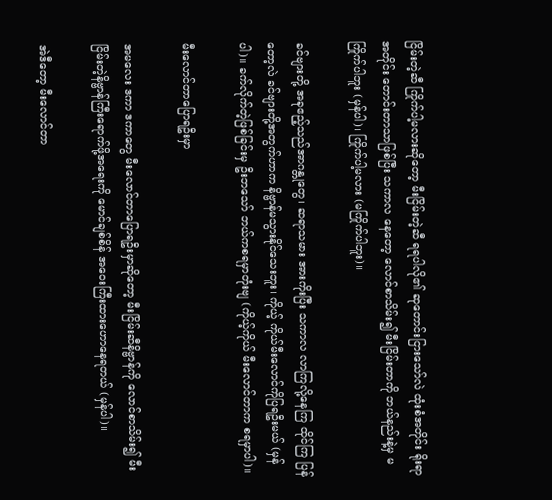ငြိမ်းတဲ့ဆီ ကြိုက်ပါ့မလားဆိုတော့ မီးငြိမ်းတဲ့ဆီ ရရပါလို၏ ဆုတောင်းငြားသော်လဲ ထုံးစံအတိုင်း ရိုးရာအတိုင်း တောင်းတာသာဖြစ်ပြီး သကာလ နေတော့ လောင်စာသိမ်း၍ မီးငြိမ်းတာကို ဘယ်နည်းနဲ့မှ မကြိုက်ပါဘူး (မှန်ပါ)၊ ကြိုက်ပါ့မလား (မကြိုက်ပါဘူး)။

ခင်ဗျားတို့ အခုဧည့်သည်အာဂန္တုတွေ၊ ဆရာသမား အားကိုးပြီး သကာလ လာကြလို့နေကြ ထိုင်ကြ ပြန်တော့လဲ ခင်ဗျားတို့အတွက်ဟာက နိဗ္ဗာန်မသွားနိုင်သေးဘူး၊ ကိုယ့် ကိုယ်မီးလောင်ကိုပြရဦးမယ် (မှန်ပါ)။ ခက်လိုက်တဲ့ဖြစ်ခြင်းမှ ဦးဘသော် ဘယ်ကစရမှာတုံးဗျ (ကိုယ့်ကိုယ် မီးလောင်တာက စရမှာပါ)။

မီးလောင်တာပြောရဦးမှာ

အမလေး ဒကာ ဒကာတွေ မီးလောင်တာပြောရဦးမှာဆိုတော့ မီးငြိမ်းဆီနိဗ္ဗာန်ကို လောင်စာသိမ်း၍ မီးငြိမ်းတဲ့နိဗ္ဗာန်ကြီးရောက်ဖို့အရေးကို မောင်ချစ်စိန် အဝေးကြီးထားဟောနေရတယ် (မှန်ပါ)။

အဲဒီတော့ မီးလောင်တာ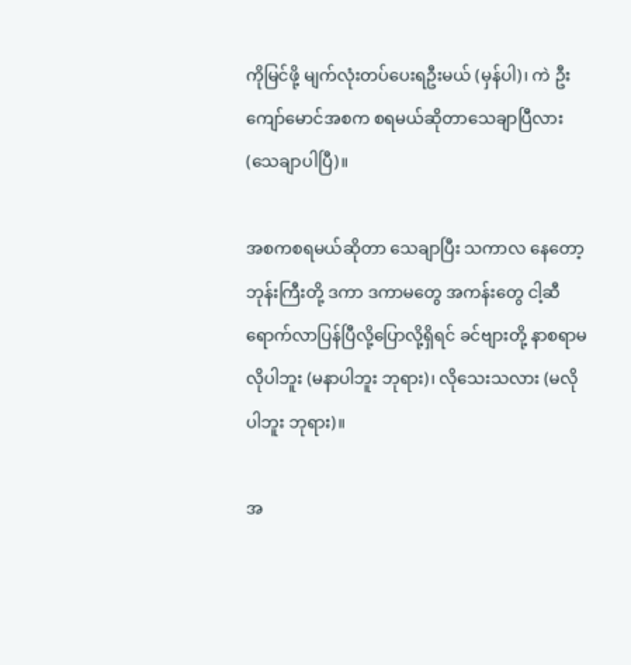ကိုမြင်ဖို့ မျက်လုံးတပ်ပေးရဦးမယ် (မှန်ပါ)၊ ကဲ ဦးကျော်မောင်အစက စရမယ်ဆိုတာသေချာပြီလား (သေချာပါပြီ)။

အစကစရမယ်ဆိုတာ သေချာပြီး သကာလ နေတော့ ဘုန်းကြီးတို့ ဒကာ ဒကာမတွေ အကန်းတွေ ငါ့ဆီရောက်လာပြန်ပြီလို့ပြောလို့ရှိရင် ခင်ဗျားတို့ နာစရာမလိုပါဘူး (မနာပါဘူး ဘုရား)၊ လိုသေးသလား (မလိုပါဘူး ဘုရား)။

အ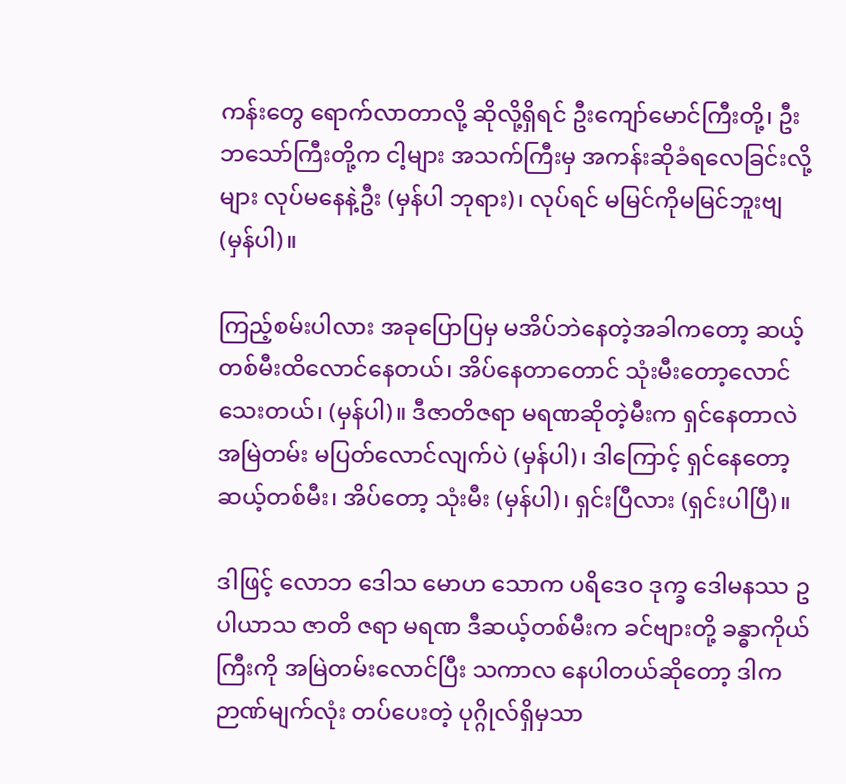ကန်းတွေ ရောက်လာတာလို့ ဆိုလို့ရှိရင် ဦးကျော်မောင်ကြီးတို့၊ ဦးဘသော်ကြီးတို့က ငါ့များ အသက်ကြီးမှ အကန်းဆိုခံရလေခြင်းလို့များ လုပ်မနေနဲ့ဦး (မှန်ပါ ဘုရား)၊ လုပ်ရင် မမြင်ကိုမမြင်ဘူးဗျ (မှန်ပါ)။

ကြည့်စမ်းပါလား အခုပြောပြမှ မအိပ်ဘဲနေတဲ့အခါကတော့ ဆယ့်တစ်မီးထိလောင်နေတယ်၊ အိပ်နေတာတောင် သုံးမီးတော့လောင်သေးတယ်၊ (မှန်ပါ)။ ဒီဇာတိဇရာ မရဏဆိုတဲ့မီးက ရှင်နေတာလဲ အမြဲတမ်း မပြတ်လောင်လျက်ပဲ (မှန်ပါ)၊ ဒါကြောင့် ရှင်နေတော့ ဆယ့်တစ်မီး၊ အိပ်တော့ သုံးမီး (မှန်ပါ)၊ ရှင်းပြီလား (ရှင်းပါပြီ)။

ဒါဖြင့် လောဘ ဒေါသ မောဟ သောက ပရိဒေဝ ဒုက္ခ ဒေါမနဿ ဥပါယာသ ဇာတိ ဇရာ မရဏ ဒီဆယ့်တစ်မီးက ခင်ဗျားတို့ ခန္ဓာကိုယ်ကြီးကို အမြဲတမ်းလောင်ပြီး သကာလ နေပါတယ်ဆိုတော့ ဒါကဉာဏ်မျက်လုံး တပ်ပေးတဲ့ ပုဂ္ဂိုလ်ရှိမှသာ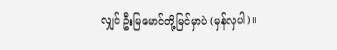လျှင် ဦးမြမောင်တို့မြင်မှာပဲ (မှန်လှပါ)။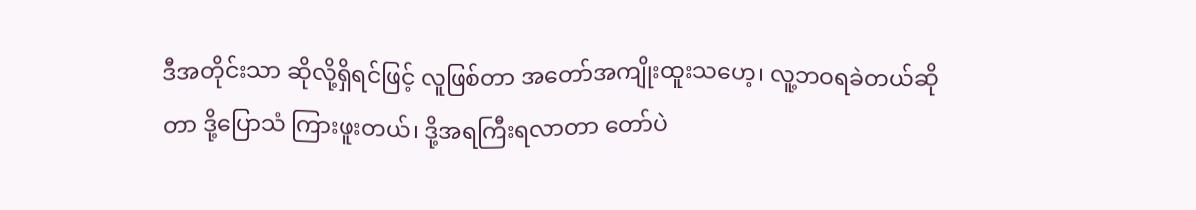ဒီအတိုင်းသာ ဆိုလို့ရှိရင်ဖြင့် လူဖြစ်တာ အတော်အကျိုးထူးသဟေ့၊ လူ့ဘဝရခဲတယ်ဆိုတာ ဒို့ပြောသံ ကြားဖူးတယ်၊ ဒို့အရကြီးရလာတာ တော်ပဲ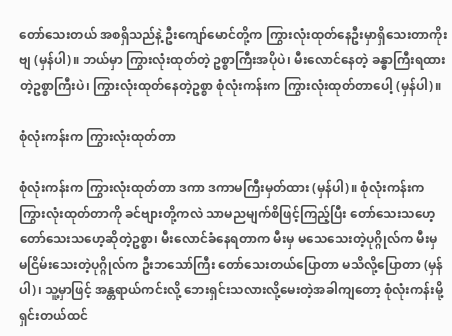တော်သေးတယ် အစရှိသည်နဲ့ ဦးကျော်မောင်တို့က ကြွားလုံးထုတ်နေဦးမှာရှိသေးတာကိုးဗျ (မှန်ပါ)။ ဘယ်မှာ ကြွားလုံးထုတ်တဲ့ ဥစ္စာကြီးအပိုပဲ၊ မီးလောင်နေတဲ့ ခန္ဓာကြီးရထားတဲ့ဥစ္စာကြီးပဲ၊ ကြွားလုံးထုတ်နေတဲ့ဥစ္စာ စုံလုံးကန်းက ကြွားလုံးထုတ်တာပေါ့ (မှန်ပါ)။

စုံလုံးကန်းက ကြွားလုံးထုတ်တာ

စုံလုံးကန်းက ကြွားလုံးထုတ်တာ ဒကာ ဒကာမကြီးမှတ်ထား (မှန်ပါ)။ စုံလုံးကန်းကကြွားလုံးထုတ်တာကို ခင်ဗျားတို့ကလဲ သာမညမျက်စိဖြင့်ကြည့်ပြီး တော်သေးသဟေ့ တော်သေးသဟေ့ဆိုတဲ့ဥစ္စာ၊ မီးလောင်ခံနေရတာက မီးမှ မသေသေးတဲ့ပုဂ္ဂိုလ်က မီးမှ မငြိမ်းသေးတဲ့ပုဂ္ဂိုလ်က ဦးဘသော်ကြီး တော်သေးတယ်ပြောတာ မသိလို့ပြောတာ (မှန်ပါ)၊ သူ့မှာဖြင့် အန္တရာယ်ကင်းလို့ ဘေးရှင်းသလားလို့မေးတဲ့အခါကျတော့ စုံလုံးကန်းမို့ ရှင်းတယ်ထင်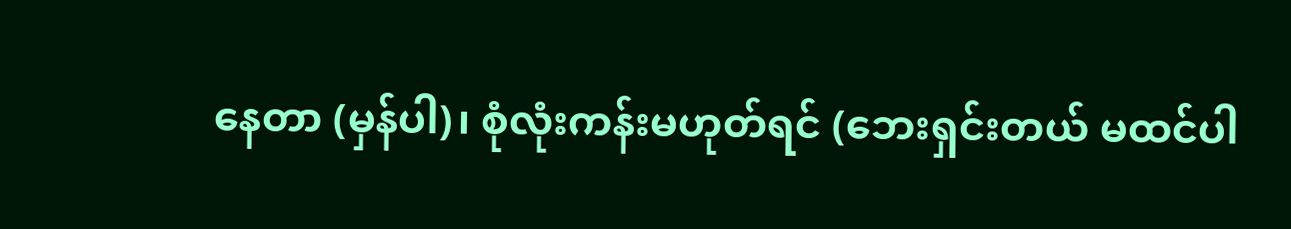နေတာ (မှန်ပါ)၊ စုံလုံးကန်းမဟုတ်ရင် (ဘေးရှင်းတယ် မထင်ပါ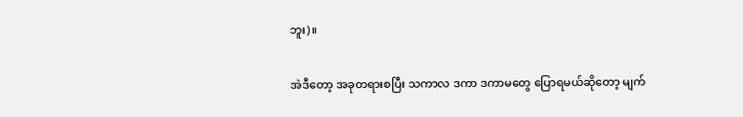ဘူး)။

အဲဒီတော့ အခုတရားစပြီး သကာလ ဒကာ ဒကာမတွေ ပြောရမယ်ဆိုတော့ မျက်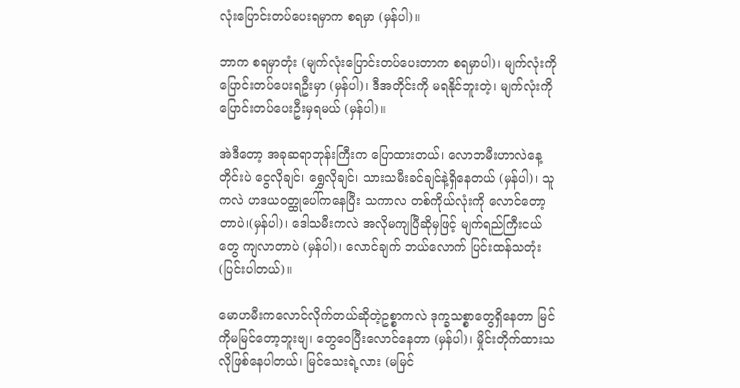လုံးပြောင်းတပ်ပေးရမှာက စရမှာ (မှန်ပါ)။

ဘာက စရမှာတုံး (မျက်လုံးပြောင်းတပ်ပေးတာက စရမှာပါ)၊ မျက်လုံးကို ပြောင်းတပ်ပေးရဦးမှာ (မှန်ပါ)၊ ဒီအတိုင်းကို မရနိုင်ဘူးတဲ့၊ မျက်လုံးကို ပြောင်းတပ်ပေးဦးမှရမယ် (မှန်ပါ)။

အဲဒီတော့ အခုဆရာဘုန်းကြီးက ပြောထားတယ်၊ လောဘမီးဟာလဲနေ့တိုင်းပဲ ငွေလိုချင်၊ ရွှေလိုချင်၊ သားသမီးခင်ချင်နဲ့ရှိနေတယ် (မှန်ပါ)၊ သူကလဲ ဟဒယဝတ္ထုပေါ်ကနေပြီး သကာလ တစ်ကိုယ်လုံးကို လောင်တော့တာပဲ၊(မှန်ပါ)၊ ဒေါသမီးကလဲ အလိုမကျပြီဆိုမှဖြင့် မျက်ရည်ကြီးငယ်တွေ ကျလာတာပဲ (မှန်ပါ)၊ လောင်ချက် ဘယ်လောက် ပြင်းထန်သတုံး (ပြင်းပါတယ်)။

မောဟမီးကလောင်လိုက်တယ်ဆိုတဲ့ဥစ္စာကလဲ ဒုက္ခသစ္စာတွေရှိနေတာ မြင်ကိုမမြင်တော့ဘူးဗျ၊ တွေဝေပြီးလောင်နေတာ (မှန်ပါ)၊ မှိုင်းတိုက်ထားသလိုဖြစ်နေပါတယ်၊ မြင်သေးရဲ့လား (မမြင်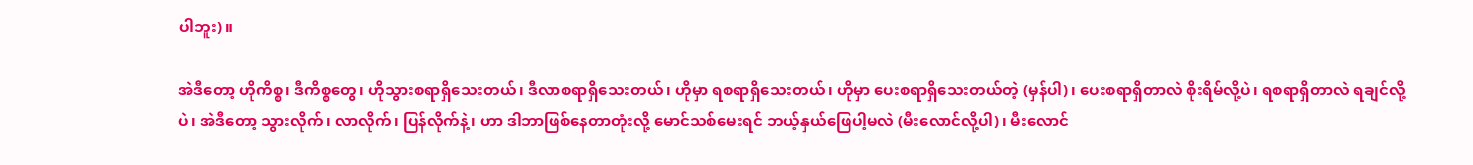ပါဘူး)။

အဲဒီတော့ ဟိုကိစ္စ၊ ဒီကိစ္စတွေ၊ ဟိုသွားစရာရှိသေးတယ်၊ ဒီလာစရာရှိသေးတယ်၊ ဟိုမှာ ရစရာရှိသေးတယ်၊ ဟိုမှာ ပေးစရာရှိသေးတယ်တဲ့ (မှန်ပါ)၊ ပေးစရာရှိတာလဲ စိုးရိမ်လို့ပဲ၊ ရစရာရှိတာလဲ ရချင်လို့ပဲ၊ အဲဒီတော့ သွားလိုက်၊ လာလိုက်၊ ပြန်လိုက်နဲ့၊ ဟာ ဒါဘာဖြစ်နေတာတုံးလို့ မောင်သစ်မေးရင် ဘယ့်နှယ်ဖြေပါ့မလဲ (မီးလောင်လို့ပါ)၊ မီးလောင်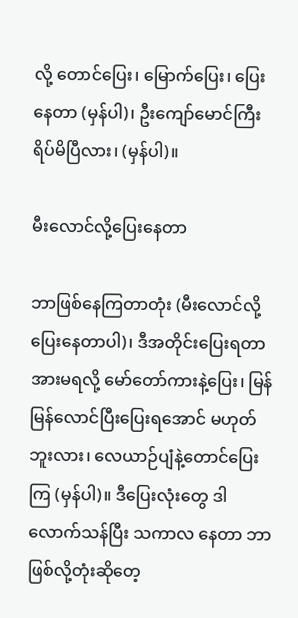လို့ တောင်ပြေး၊ မြောက်ပြေး၊ ပြေးနေတာ (မှန်ပါ)၊ ဦးကျော်မောင်ကြီး ရိပ်မိပြီလား၊ (မှန်ပါ)။

မီးလောင်လို့ပြေးနေတာ

ဘာဖြစ်နေကြတာတုံး (မီးလောင်လို့ပြေးနေတာပါ)၊ ဒီအတိုင်းပြေးရတာ အားမရလို့ မော်တော်ကားနဲ့ပြေး၊ မြန်မြန်လောင်ပြီးပြေးရအောင် မဟုတ်ဘူးလား၊ လေယာဉ်ပျံနဲ့တောင်ပြေးကြ (မှန်ပါ)။ ဒီပြေးလုံးတွေ ဒါလောက်သန်ပြီး သကာလ နေတာ ဘာဖြစ်လို့တုံးဆိုတေ့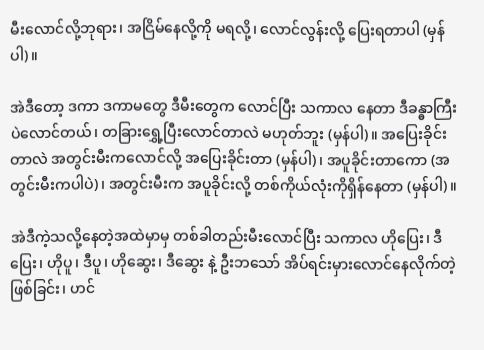မီးလောင်လို့ဘုရား၊ အငြိမ်နေလို့ကို မရလို့၊ လောင်လွန်းလို့ ပြေးရတာပါ (မှန်ပါ)။

အဲဒီတော့ ဒကာ ဒကာမတွေ ဒီမီးတွေက လောင်ပြီး သကာလ နေတာ ဒီခန္ဓာကြီးပဲလောင်တယ်၊ တခြားရွှေ့ပြီးလောင်တာလဲ မဟုတ်ဘူး (မှန်ပါ)။ အပြေးခိုင်းတာလဲ အတွင်းမီးကလောင်လို့ အပြေးခိုင်းတာ (မှန်ပါ)၊ အပူခိုင်းတာကော (အတွင်းမီးကပါပဲ)၊ အတွင်းမီးက အပူခိုင်းလို့ တစ်ကိုယ်လုံးကိုရှိန်နေတာ (မှန်ပါ)။

အဲဒီကဲ့သလို့နေတဲ့အထဲမှာမှ တစ်ခါတည်းမီးလောင်ပြီး သကာလ ဟိုပြေး၊ ဒီပြေး၊ ဟိုပူ၊ ဒီပူ၊ ဟိုဆွေး၊ ဒီဆွေး နဲ့ ဦးဘသော် အိပ်ရင်းမှားလောင်နေလိုက်တဲ့ဖြစ်ခြင်း၊ ဟင်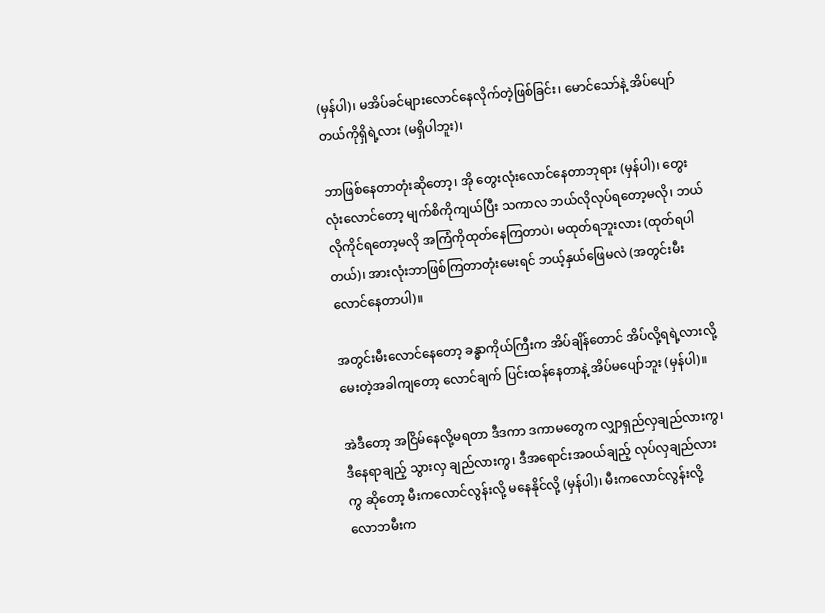(မှန်ပါ)၊ မအိပ်ခင်များလောင်နေလိုက်တဲ့ဖြစ်ခြင်း၊ မောင်သော်နဲ့ အိပ်ပျော်တယ်ကိုရှိရဲ့လား (မရှိပါဘူး)၊

ဘာဖြစ်နေတာတုံးဆိုတော့၊ အို တွေးလုံးလောင်နေတာဘုရား (မှန်ပါ)၊ တွေးလုံးလောင်တော့ မျက်စိကိုကျယ်ပြီး သကာလ ဘယ်လိုလုပ်ရတော့မလို၊ ဘယ်လိုကိုင်ရတော့မလို အကြံကိုထုတ်နေကြတာပဲ၊ မထုတ်ရဘူးလား (ထုတ်ရပါတယ်)၊ အားလုံးဘာဖြစ်ကြတာတုံးမေးရင် ဘယ့်နှယ်ဖြေမလဲ (အတွင်းမီး လောင်နေတာပါ)။

အတွင်းမီးလောင်နေတော့ ခန္ဓာကိုယ်ကြီးက အိပ်ချိန်တောင် အိပ်လို့ရရဲ့လားလို့မေးတဲ့အခါကျတော့ လောင်ချက် ပြင်းထန်နေတာနဲ့ အိပ်မပျော်ဘူး (မှန်ပါ)။

အဲဒီတော့ အငြိမ်နေလို့မရတာ ဒီဒကာ ဒကာမတွေက လျှာရှည်လှချည်လားကွ၊ ဒီနေရာချည့် သွားလှ ချည်လားကွ၊ ဒီအရောင်းအဝယ်ချည့် လုပ်လှချည်လားကွ ဆိုတော့ မီးကလောင်လွန်းလို့ မနေနိုင်လို့ (မှန်ပါ)၊ မီးကလောင်လွန်းလို့ လောဘမီးက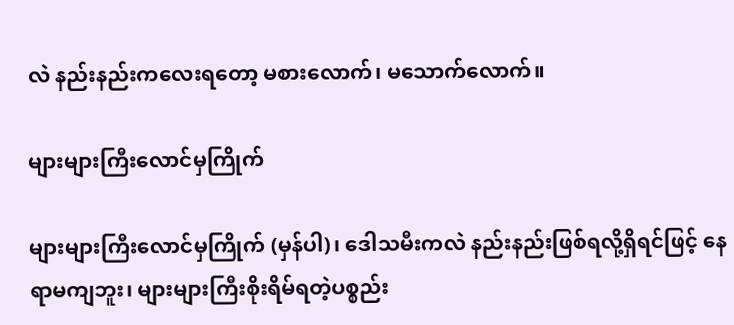လဲ နည်းနည်းကလေးရတော့ မစားလောက်၊ မသောက်လောက်။

များများကြီးလောင်မှကြိုက်

များများကြီးလောင်မှကြိုက် (မှန်ပါ)၊ ဒေါသမီးကလဲ နည်းနည်းဖြစ်ရလို့ရှိရင်ဖြင့် နေရာမကျဘူး၊ များများကြီးစိုးရိမ်ရတဲ့ပစ္စည်း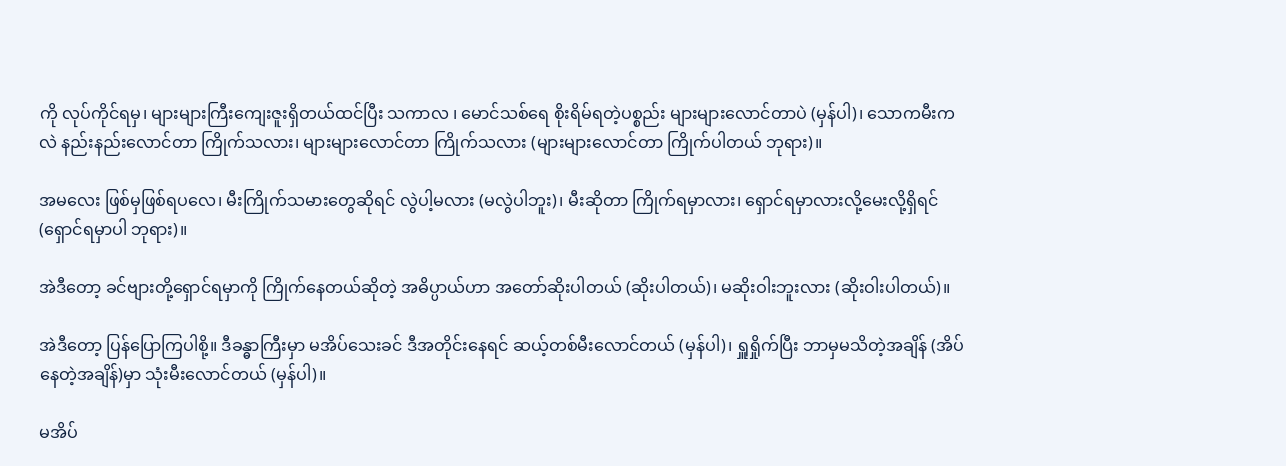ကို လုပ်ကိုင်ရမှ၊ များများကြီးကျေးဇူးရှိတယ်ထင်ပြီး သကာလ ၊ မောင်သစ်ရေ စိုးရိမ်ရတဲ့ပစ္စည်း များများလောင်တာပဲ (မှန်ပါ)၊ သောကမီးကလဲ နည်းနည်းလောင်တာ ကြိုက်သလား၊ များများလောင်တာ ကြိုက်သလား (များများလောင်တာ ကြိုက်ပါတယ် ဘုရား)။

အမလေး ဖြစ်မှဖြစ်ရပလေ၊ မီးကြိုက်သမားတွေဆိုရင် လွဲပါ့မလား (မလွဲပါဘူး)၊ မီးဆိုတာ ကြိုက်ရမှာလား၊ ရှောင်ရမှာလားလို့မေးလို့ရှိရင် (ရှောင်ရမှာပါ ဘုရား)။

အဲဒီတော့ ခင်ဗျားတို့ရှောင်ရမှာကို ကြိုက်နေတယ်ဆိုတဲ့ အဓိပ္ပာယ်ဟာ အတော်ဆိုးပါတယ် (ဆိုးပါတယ်)၊ မဆိုးဝါးဘူးလား (ဆိုးဝါးပါတယ်)။

အဲဒီတော့ ပြန်ပြောကြပါစို့။ ဒီခန္ဓာကြီးမှာ မအိပ်သေးခင် ဒီအတိုင်းနေရင် ဆယ့်တစ်မီးလောင်တယ် (မှန်ပါ)၊ ရှူရှိုက်ပြီး ဘာမှမသိတဲ့အချိန် (အိပ်နေတဲ့အချိန်)မှာ သုံးမီးလောင်တယ် (မှန်ပါ)။

မအိပ်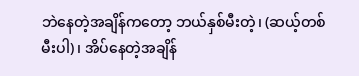ဘဲနေတဲ့အချိန်ကတော့ ဘယ်နှစ်မီးတဲ့၊ (ဆယ့်တစ်မီးပါ)၊ အိပ်နေတဲ့အချိန်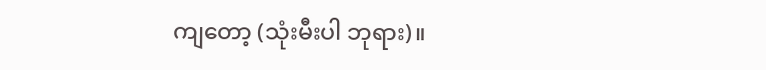ကျတော့ (သုံးမီးပါ ဘုရား)။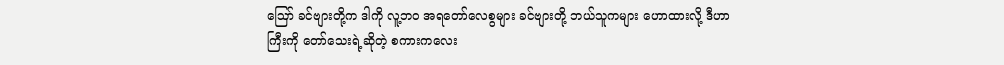ဪ ခင်ဗျားတို့က ဒါကို လူ့ဘဝ အရတော်လေစွများ ခင်ဗျားတို့ ဘယ်သူကများ ဟောထားလို့ ဒီဟာကြီးကို တော်သေးရဲ့ဆိုတဲ့ စကားကလေး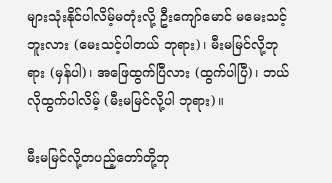များသုံးနိုင်ပါလိမ့်မတုံးလို့ ဦးကျော်မောင် မမေးသင့်ဘူးလား (မေးသင့်ပါတယ် ဘုရား)၊ မီးမမြင်လို့ဘုရား (မှန်ပါ)၊ အဖြေထွက်ပြီလား (ထွက်ပါပြီ)၊ ဘယ်လိုထွက်ပါလိမ့် (မီးမမြင်လို့ပါ ဘုရား)။

မီးမမြင်လို့တပည့်တော်တို့ဘု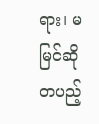ရား၊ မမြင်ဆို တပည့်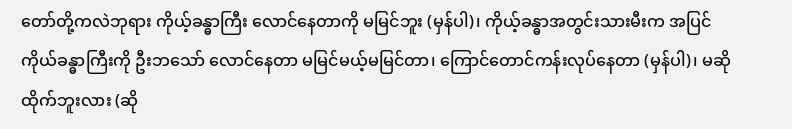တော်တို့ကလဲဘုရား ကိုယ့်ခန္ဓာကြီး လောင်နေတာကို မမြင်ဘူး (မှန်ပါ)၊ ကိုယ့်ခန္ဓာအတွင်းသားမီးက အပြင်ကိုယ်ခန္ဓာကြီးကို ဦးဘသော် လောင်နေတာ မမြင်မယ့်မမြင်တာ၊ ကြောင်တောင်ကန်းလုပ်နေတာ (မှန်ပါ)၊ မဆိုထိုက်ဘူးလား (ဆို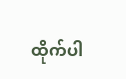ထိုက်ပါ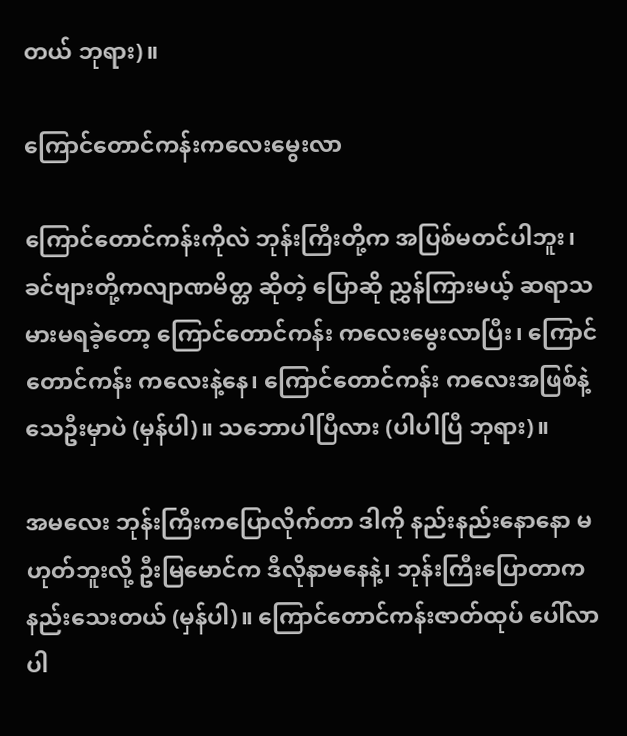တယ် ဘုရား)။

ကြောင်တောင်ကန်းကလေးမွေးလာ

ကြောင်တောင်ကန်းကိုလဲ ဘုန်းကြီးတို့က အပြစ်မတင်ပါဘူး၊ ခင်ဗျားတို့ကလျာဏမိတ္တ ဆိုတဲ့ ပြောဆို ညွှန်ကြားမယ့် ဆရာသမားမရခဲ့တော့ ကြောင်တောင်ကန်း ကလေးမွေးလာပြီး၊ ကြောင်တောင်ကန်း ကလေးနဲ့နေ၊ ကြောင်တောင်ကန်း ကလေးအဖြစ်နဲ့ သေဦးမှာပဲ (မှန်ပါ)။ သဘောပါပြီလား (ပါပါပြီ ဘုရား)။

အမလေး ဘုန်းကြီးကပြောလိုက်တာ ဒါကို နည်းနည်းနောနော မဟုတ်ဘူးလို့ ဦးမြမောင်က ဒီလိုနာမနေနဲ့၊ ဘုန်းကြီးပြောတာက နည်းသေးတယ် (မှန်ပါ)။ ကြောင်တောင်ကန်းဇာတ်ထုပ် ပေါ်လာပါ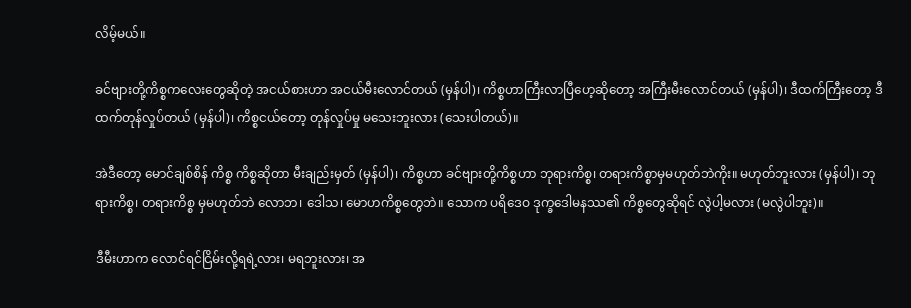လိမ့်မယ်။

ခင်ဗျားတို့ကိစ္စကလေးတွေဆိုတဲ့ အငယ်စားဟာ အငယ်မီးလောင်တယ် (မှန်ပါ)၊ ကိစ္စဟာကြီးလာပြီဟေ့ဆိုတော့ အကြီးမီးလောင်တယ် (မှန်ပါ)၊ ဒီထက်ကြီးတော့ ဒီထက်တုန်လှုပ်တယ် (မှန်ပါ)၊ ကိစ္စငယ်တော့ တုန်လှုပ်မှု မသေးဘူးလား (သေးပါတယ်)။

အဲဒီတော့ မောင်ချစ်စိန် ကိစ္စ ကိစ္စဆိုတာ မီးချည်းမှတ် (မှန်ပါ)၊ ကိစ္စဟာ ခင်ဗျားတို့ကိစ္စဟာ ဘုရားကိစ္စ၊ တရားကိစ္စာမှမဟုတ်ဘဲကိုး။ မဟုတ်ဘူးလား (မှန်ပါ)၊ ဘုရားကိစ္စ၊ တရားကိစ္စ မှမဟုတ်ဘဲ လောဘ၊ ဒေါသ၊ မောဟကိစ္စတွေဘဲ။ သောက ပရိဒေဝ ဒုက္ခဒေါမနဿ၏ ကိစ္စတွေဆိုရင် လွဲပါ့မလား (မလွဲပါဘူး)။

ဒီမီးဟာက လောင်ရင်ငြိမ်းလို့ရရဲ့လား၊ မရဘူးလား၊ အ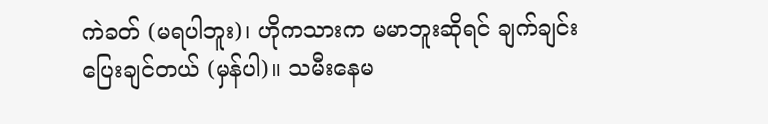ကဲခတ် (မရပါဘူး)၊ ဟိုကသားက မမာဘူးဆိုရင် ချက်ချင်းပြေးချင်တယ် (မှန်ပါ)။ သမီးနေမ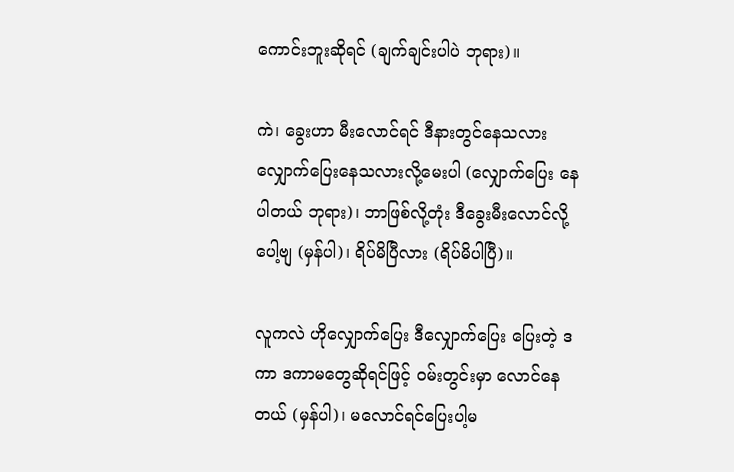ကောင်းဘူးဆိုရင် (ချက်ချင်းပါပဲ ဘုရား)။

ကဲ၊ ခွေးဟာ မီးလောင်ရင် ဒီနားတွင်နေသလား လျှောက်ပြေးနေသလားလို့မေးပါ (လျှောက်ပြေး နေပါတယ် ဘုရား)၊ ဘာဖြစ်လို့တုံး ဒီခွေးမီးလောင်လို့ပေါ့ဗျ (မှန်ပါ)၊ ရိပ်မိပြီလား (ရိပ်မိပါပြီ)။

လူကလဲ ဟိုလျှောက်ပြေး ဒီလျှောက်ပြေး ပြေးတဲ့ ဒကာ ဒကာမတွေဆိုရင်ဖြင့် ဝမ်းတွင်းမှာ လောင်နေတယ် (မှန်ပါ)၊ မလောင်ရင်ပြေးပါ့မ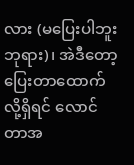လား (မပြေးပါဘူး ဘုရား)၊ အဲဒီတော့ ပြေးတာထောက်လို့ရှိရင် လောင်တာအ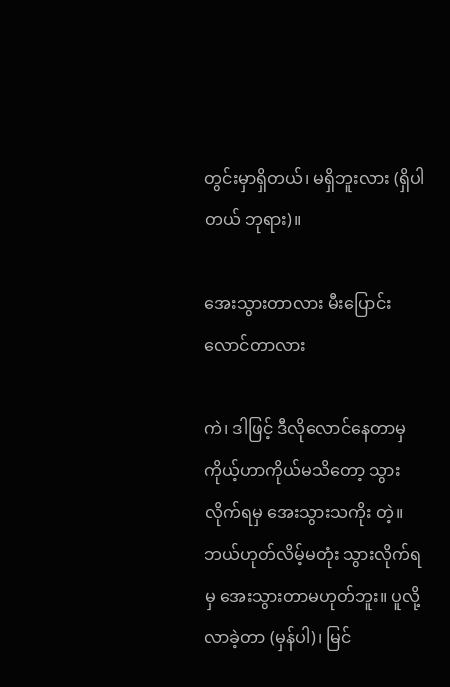တွင်းမှာရှိတယ်၊ မရှိဘူးလား (ရှိပါတယ် ဘုရား)။

အေးသွားတာလား မီးပြောင်းလောင်တာလား

ကဲ၊ ဒါဖြင့် ဒီလိုလောင်နေတာမှ ကိုယ့်ဟာကိုယ်မသိတော့ သွားလိုက်ရမှ အေးသွားသကိုး တဲ့။ ဘယ်ဟုတ်လိမ့်မတုံး သွားလိုက်ရမှ အေးသွားတာမဟုတ်ဘူး။ ပူလို့လာခဲ့တာ (မှန်ပါ)၊ မြင်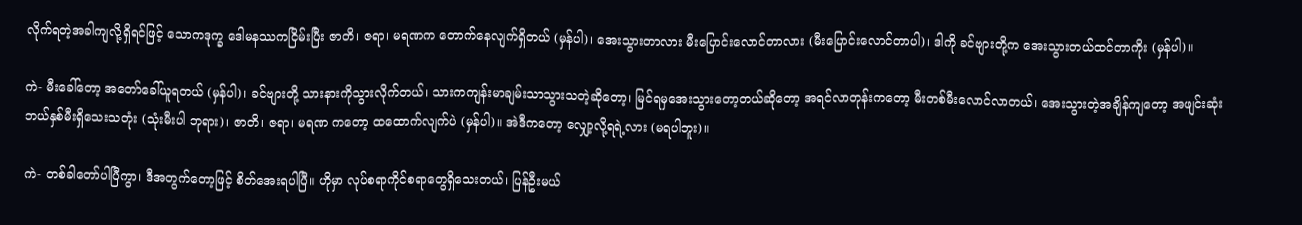လိုက်ရတဲ့အခါကျလို့ရှိရင်ဖြင့် သောကဒုက္ခ ဒေါမနဿကငြိမ်းပြီး ဇာတိ၊ ဇရာ၊ မရဏက တောက်နေလျက်ရှိတယ် (မှန်ပါ)၊ အေးသွားတာလား မီးပြောင်းလောင်တာလား (မီးပြောင်းလောင်တာပါ)၊ ဒါကို ခင်ဗျားတို့က အေးသွားတယ်ထင်တာကိုး (မှန်ပါ)။

ကဲ- မီးခေါ်တော့ အတော်ခေါ်ယူရတယ် (မှန်ပါ)၊ ခင်ဗျားတို့ သားနားကိုသွားလိုက်တယ်၊ သားကကျန်းမာချမ်းသာသွားသတဲ့ဆိုတော့၊ မြင်ရမှအေးသွားတော့တယ်ဆိုတော့ အရင်လာတုန်းကတော့ မီးတစ်မီးလောင်လာတယ်၊ အေးသွားတဲ့အချိန်ကျတော့ အဖျင်းဆုံး ဘယ်နှစ်မီးရှိသေးသတုံး (သုံးမီးပါ ဘုရား)၊ ဇာတိ၊ ဇရာ၊ မရဏ ကတော့ ထထောက်လျက်ပဲ (မှန်ပါ)။ အဲဒီကတော့ လျှော့လို့ရရဲ့လား (မရပါဘူး)။

ကဲ- တစ်ခါတော်ပါပြီကွာ၊ ဒီအတွက်တော့ဖြင့် စိတ်အေးရပါပြီ။ ဟိုမှာ လုပ်စရာကိုင်စရာတွေရှိသေးတယ်၊ ပြန်ဦးမယ်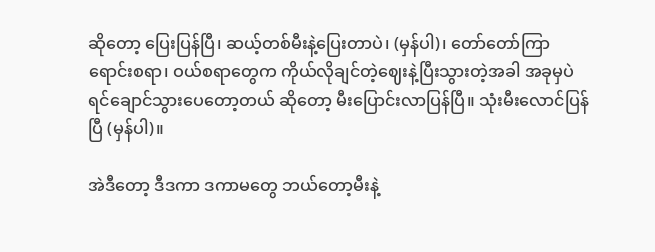ဆိုတော့ ပြေးပြန်ပြီ၊ ဆယ့်တစ်မီးနဲ့ပြေးတာပဲ၊ (မှန်ပါ)၊ တော်တော်ကြာ ရောင်းစရာ၊ ဝယ်စရာတွေက ကိုယ်လိုချင်တဲ့ဈေးနဲ့ပြီးသွားတဲ့အခါ အခုမှပဲ ရင်ချောင်သွားပေတော့တယ် ဆိုတော့ မီးပြောင်းလာပြန်ပြီ။ သုံးမီးလောင်ပြန်ပြီ (မှန်ပါ)။

အဲဒီတော့ ဒီဒကာ ဒကာမတွေ ဘယ်တော့မီးနဲ့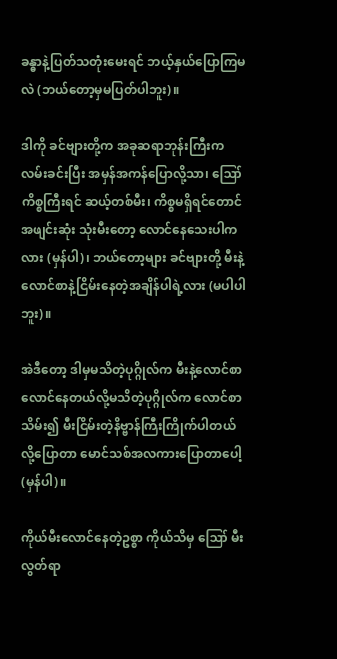ခန္ဓာနဲ့ပြတ်သတုံးမေးရင် ဘယ့်နှယ်ပြောကြမလဲ (ဘယ်တော့မှမပြတ်ပါဘူး)။

ဒါကို ခင်ဗျားတို့က အခုဆရာဘုန်းကြီးက လမ်းခင်းပြီး အမှန်အကန်ပြောလို့သာ၊ ဪ ကိစ္စကြီးရင် ဆယ့်တစ်မီး၊ ကိစ္စမရှိရင်တောင် အဖျင်းဆုံး သုံးမီးတော့ လောင်နေသေးပါကလား (မှန်ပါ)၊ ဘယ်တော့များ ခင်ဗျားတို့ မီးနဲ့လောင်စာနဲ့ငြိမ်းနေတဲ့အချိန်ပါရဲ့လား (မပါပါဘူး)။

အဲဒီတော့ ဒါမှမသိတဲ့ပုဂ္ဂိုလ်က မီးနဲ့လောင်စာလောင်နေတယ်လို့မသိတဲ့ပုဂ္ဂိုလ်က လောင်စာသိမ်း၍ မီးငြိမ်းတဲ့နိဗ္ဗာန်ကြီးကြိုက်ပါတယ်လို့ပြောတာ မောင်သစ်အလကားပြောတာပေါ့ (မှန်ပါ)။

ကိုယ်မီးလောင်နေတဲ့ဥစ္စာ ကိုယ်သိမှ ဪ မီးလွတ်ရာ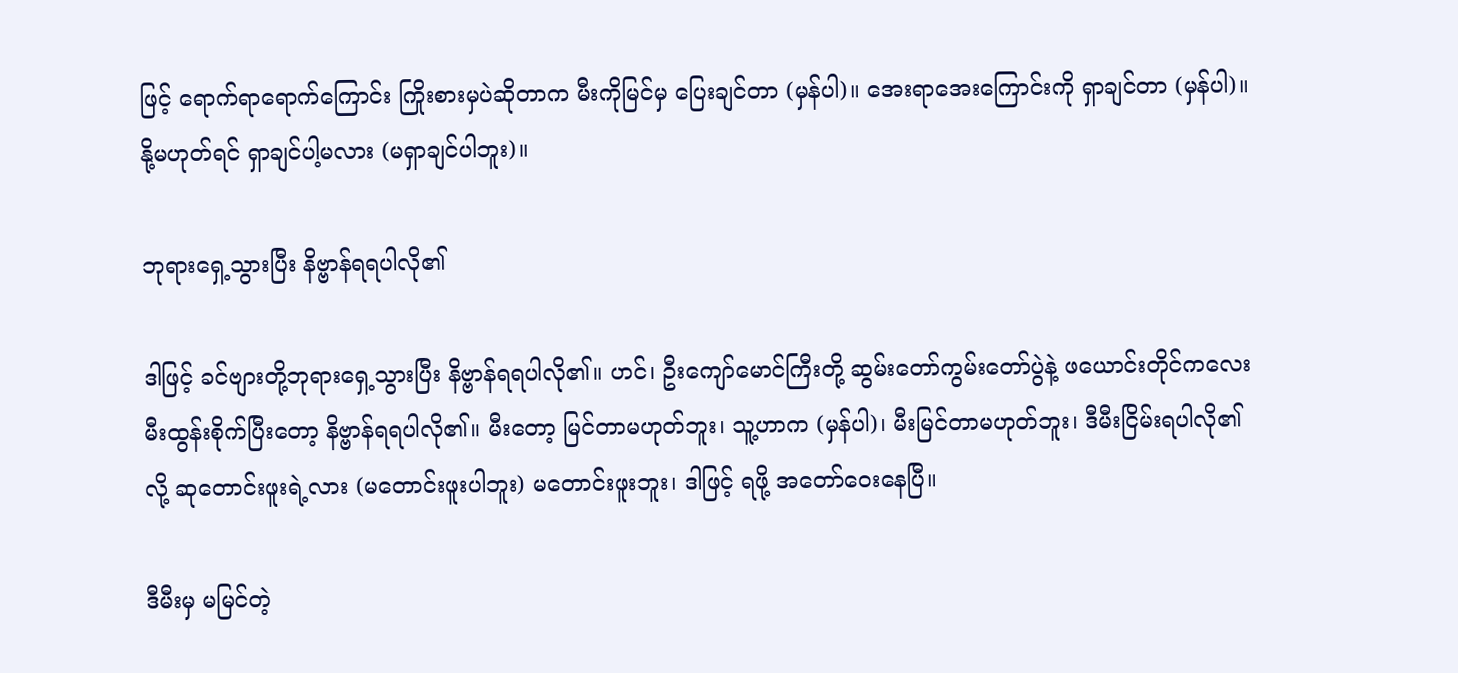ဖြင့် ရောက်ရာရောက်ကြောင်း ကြိုးစားမှပဲဆိုတာက မီးကိုမြင်မှ ပြေးချင်တာ (မှန်ပါ)။ အေးရာအေးကြောင်းကို ရှာချင်တာ (မှန်ပါ)။ နို့မဟုတ်ရင် ရှာချင်ပါ့မလား (မရှာချင်ပါဘူး)။

ဘုရားရှေ့သွားပြီး နိဗ္ဗာန်ရရပါလို၏

ဒါဖြင့် ခင်ဗျားတို့ဘုရားရှေ့သွားပြီး နိဗ္ဗာန်ရရပါလို၏။ ဟင်၊ ဦးကျော်မောင်ကြီးတို့ ဆွမ်းတော်ကွမ်းတော်ပွဲနဲ့ ဖယောင်းတိုင်ကလေးမီးထွန်းစိုက်ပြီးတော့ နိဗ္ဗာန်ရရပါလို၏။ မီးတော့ မြင်တာမဟုတ်ဘူး၊ သူ့ဟာက (မှန်ပါ)၊ မီးမြင်တာမဟုတ်ဘူး၊ ဒီမီးငြိမ်းရပါလို၏လို့ ဆုတောင်းဖူးရဲ့လား (မတောင်းဖူးပါဘူး) မတောင်းဖူးဘူး၊ ဒါဖြင့် ရဖို့ အတော်ဝေးနေပြီ။

ဒီမီးမှ မမြင်တဲ့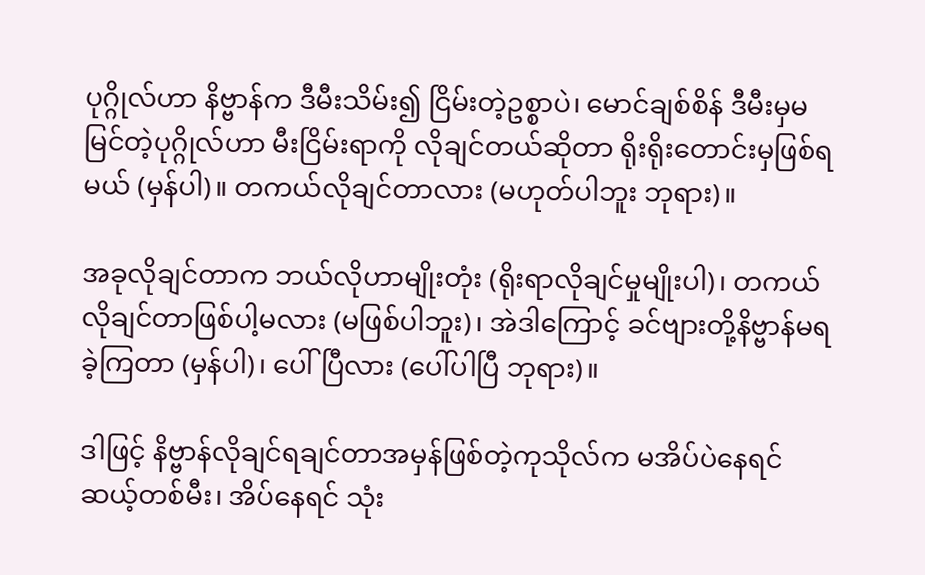ပုဂ္ဂိုလ်ဟာ နိဗ္ဗာန်က ဒီမီးသိမ်း၍ ငြိမ်းတဲ့ဥစ္စာပဲ၊ မောင်ချစ်စိန် ဒီမီးမှမမြင်တဲ့ပုဂ္ဂိုလ်ဟာ မီးငြိမ်းရာကို လိုချင်တယ်ဆိုတာ ရိုးရိုးတောင်းမှဖြစ်ရမယ် (မှန်ပါ)။ တကယ်လိုချင်တာလား (မဟုတ်ပါဘူး ဘုရား)။

အခုလိုချင်တာက ဘယ်လိုဟာမျိုးတုံး (ရိုးရာလိုချင်မှုမျိုးပါ)၊ တကယ်လိုချင်တာဖြစ်ပါ့မလား (မဖြစ်ပါဘူး)၊ အဲဒါကြောင့် ခင်ဗျားတို့နိဗ္ဗာန်မရခဲ့ကြတာ (မှန်ပါ)၊ ပေါ်ပြီလား (ပေါ်ပါပြီ ဘုရား)။

ဒါဖြင့် နိဗ္ဗာန်လိုချင်ရချင်တာအမှန်ဖြစ်တဲ့ကုသိုလ်က မအိပ်ပဲနေရင် ဆယ့်တစ်မီး၊ အိပ်နေရင် သုံး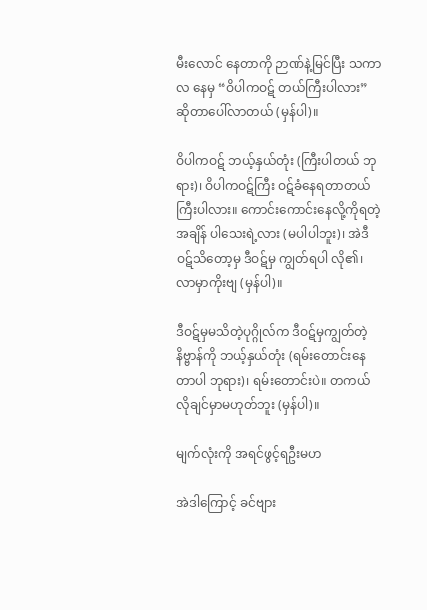မီးလောင် နေတာကို ဉာဏ်နဲ့မြင်ပြီး သကာလ နေမှ “ဝိပါကဝဋ် တယ်ကြီးပါလား” ဆိုတာပေါ်လာတယ် (မှန်ပါ)။

ဝိပါကဝဋ် ဘယ့်နှယ်တုံး (ကြီးပါတယ် ဘုရား)၊ ဝိပါကဝဋ်ကြီး ဝဋ်ခံနေရတာတယ်ကြီးပါလား။ ကောင်းကောင်းနေလို့ကိုရတဲ့အချိန် ပါသေးရဲ့လား (မပါပါဘူး)၊ အဲဒီဝဋ်သိတော့မှ ဒီဝဋ်မှ ကျွတ်ရပါ လို၏၊ လာမှာကိုးဗျ (မှန်ပါ)။

ဒီဝဋ်မှမသိတဲ့ပုဂ္ဂိုလ်က ဒီဝဋ်မှကျွတ်တဲ့နိဗ္ဗာန်ကို ဘယ့်နှယ်တုံး (ရမ်းတောင်းနေတာပါ ဘုရား)၊ ရမ်းတောင်းပဲ။ တကယ်လိုချင်မှာမဟုတ်ဘူး (မှန်ပါ)။

မျက်လုံးကို အရင်ဖွင့်ရဦးမဟ

အဲဒါကြောင့် ခင်ဗျား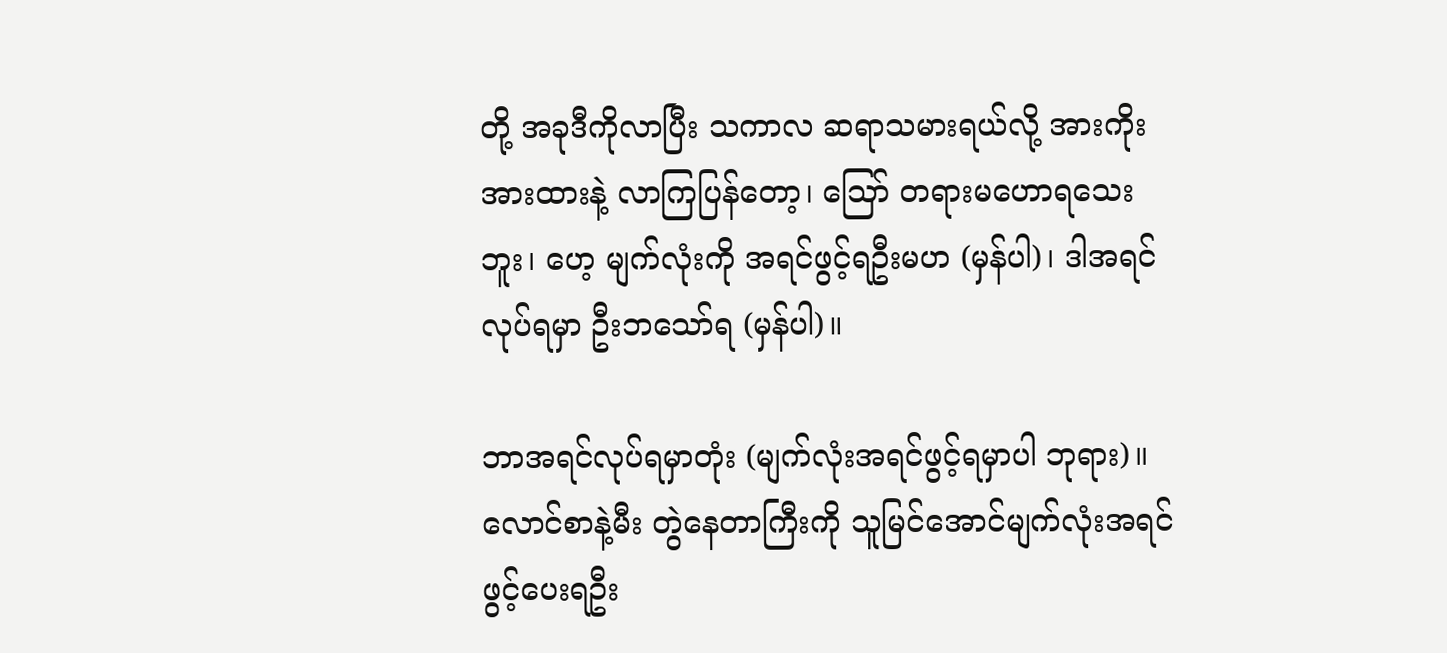တို့ အခုဒီကိုလာပြီး သကာလ ဆရာသမားရယ်လို့ အားကိုးအားထားနဲ့ လာကြပြန်တော့၊ ဪ တရားမဟောရသေးဘူး၊ ဟေ့ မျက်လုံးကို အရင်ဖွင့်ရဦးမဟ (မှန်ပါ)၊ ဒါအရင်လုပ်ရမှာ ဦးဘသော်ရ (မှန်ပါ)။

ဘာအရင်လုပ်ရမှာတုံး (မျက်လုံးအရင်ဖွင့်ရမှာပါ ဘုရား)။ လောင်စာနဲ့မီး တွဲနေတာကြီးကို သူမြင်အောင်မျက်လုံးအရင်ဖွင့်ပေးရဦး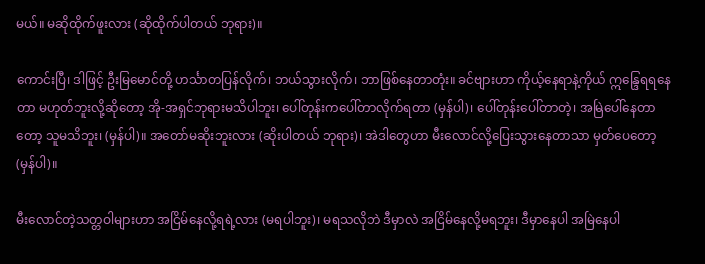မယ်။ မဆိုထိုက်ဖူးလား (ဆိုထိုက်ပါတယ် ဘုရား)။

ကောင်းပြီ၊ ဒါဖြင့် ဦးမြမောင်တို့ ဟင်္သာတပြန်လိုက်၊ ဘယ်သွားလိုက်၊ ဘာဖြစ်နေတာတုံး။ ခင်ဗျားဟာ ကိုယ့်နေရာနဲ့ကိုယ် ဣန္ဒြေရရနေတာ မဟုတ်ဘူးလို့ဆိုတော့ အို-အရှင်ဘုရားမသိပါဘူး၊ ပေါ်တုန်းကပေါ်တာလိုက်ရတာ (မှန်ပါ)၊ ပေါ်တုန်းပေါ်တာတဲ့၊ အမြဲပေါ်နေတာတော့ သူမသိဘူး၊ (မှန်ပါ)။ အတော်မဆိုးဘူးလား (ဆိုးပါတယ် ဘုရား)၊ အဲဒါတွေဟာ မီးလောင်လို့ပြေးသွားနေတာသာ မှတ်ပေတော့ (မှန်ပါ)။

မီးလောင်တဲ့သတ္တဝါများဟာ အငြိမ်နေလို့ရရဲ့လား (မရပါဘူး)၊ မရသလိုဘဲ ဒီမှာလဲ အငြိမ်နေလို့မရဘူး၊ ဒီမှာနေပါ အမြဲနေပါ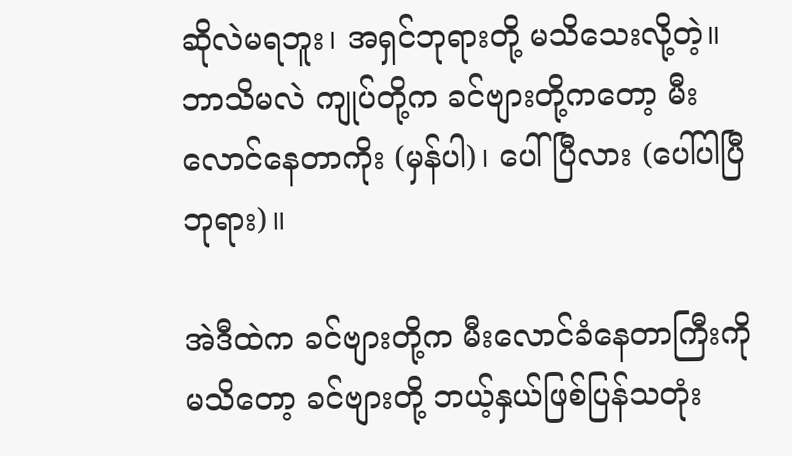ဆိုလဲမရဘူး၊ အရှင်ဘုရားတို့ မသိသေးလို့တဲ့။ ဘာသိမလဲ ကျုပ်တို့က ခင်ဗျားတို့ကတော့ မီးလောင်နေတာကိုး (မှန်ပါ)၊ ပေါ်ပြီလား (ပေါ်ပါပြီ ဘုရား)။

အဲဒီထဲက ခင်ဗျားတို့က မီးလောင်ခံနေတာကြီးကို မသိတော့ ခင်ဗျားတို့ ဘယ့်နှယ်ဖြစ်ပြန်သတုံး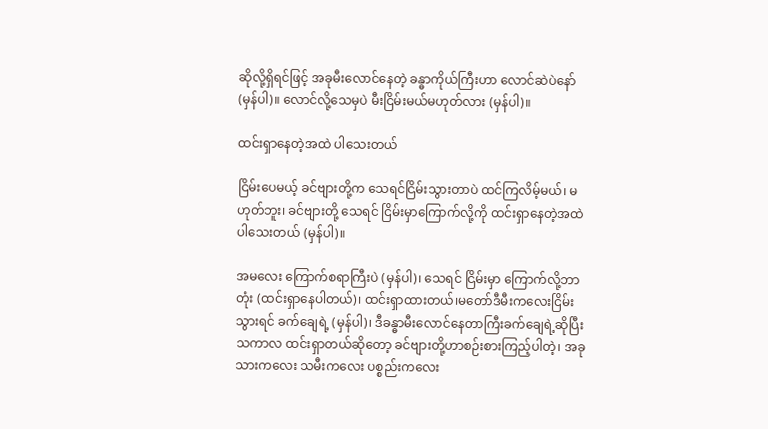ဆိုလို့ရှိရင်ဖြင့် အခုမီးလောင်နေတဲ့ ခန္ဓာကိုယ်ကြီးဟာ လောင်ဆဲပဲနော် (မှန်ပါ)။ လောင်လို့သေမှပဲ မီးငြိမ်းမယ်မဟုတ်လား (မှန်ပါ)။

ထင်းရှာနေတဲ့အထဲ ပါသေးတယ်

ငြိမ်းပေမယ့် ခင်ဗျားတို့က သေရင်ငြိမ်းသွားတာပဲ ထင်ကြလိမ့်မယ်၊ မဟုတ်ဘူး၊ ခင်ဗျားတို့ သေရင် ငြိမ်းမှာကြောက်လို့ကို ထင်းရှာနေတဲ့အထဲ ပါသေးတယ် (မှန်ပါ)။

အမလေး ကြောက်စရာကြီးပဲ (မှန်ပါ)၊ သေရင် ငြိမ်းမှာ ကြောက်လို့ဘာတုံး (ထင်းရှာနေပါတယ်)၊ ထင်းရှာထားတယ်၊မတော်ဒီမီးကလေးငြိမ်းသွားရင် ခက်ချေရဲ့ (မှန်ပါ)၊ ဒီခန္ဓာမီးလောင်နေတာကြီးခက်ချေရဲ့ဆိုပြီး သကာလ ထင်းရှာတယ်ဆိုတော့ ခင်ဗျားတို့ဟာစဉ်းစားကြည့်ပါတဲ့၊ အခု သားကလေး သမီးကလေး ပစ္စည်းကလေး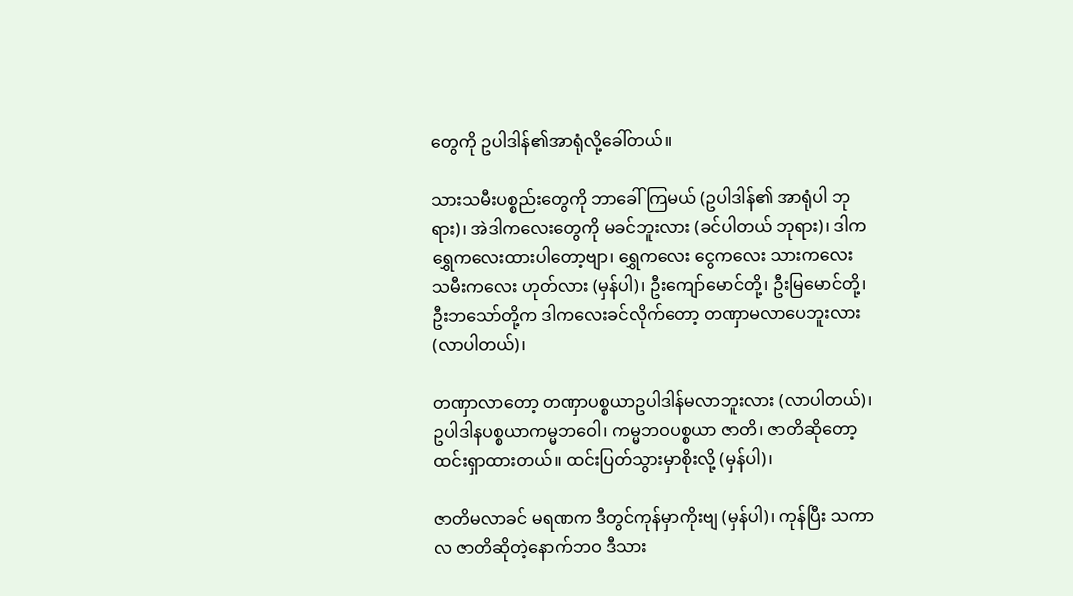တွေကို ဥပါဒါန်၏အာရုံလို့ခေါ်တယ်။

သားသမီးပစ္စည်းတွေကို ဘာခေါ်ကြမယ် (ဥပါဒါန်၏ အာရုံပါ ဘုရား)၊ အဲဒါကလေးတွေကို မခင်ဘူးလား (ခင်ပါတယ် ဘုရား)၊ ဒါက ရွှေကလေးထားပါတော့ဗျာ၊ ရွှေကလေး ငွေကလေး သားကလေး သမီးကလေး ဟုတ်လား (မှန်ပါ)၊ ဦးကျော်မောင်တို့၊ ဦးမြမောင်တို့၊ ဦးဘသော်တို့က ဒါကလေးခင်လိုက်တော့ တဏှာမလာပေဘူးလား (လာပါတယ်)၊

တဏှာလာတော့ တဏှာပစ္စယာဥပါဒါန်မလာဘူးလား (လာပါတယ်)၊ ဥပါဒါနပစ္စယာကမ္မဘဝေါ၊ ကမ္မဘဝပစ္စယာ ဇာတိ၊ ဇာတိဆိုတော့ ထင်းရှာထားတယ်။ ထင်းပြတ်သွားမှာစိုးလို့ (မှန်ပါ)၊

ဇာတိမလာခင် မရဏက ဒီတွင်ကုန်မှာကိုးဗျ (မှန်ပါ)၊ ကုန်ပြီး သကာလ ဇာတိဆိုတဲ့နောက်ဘဝ ဒီသား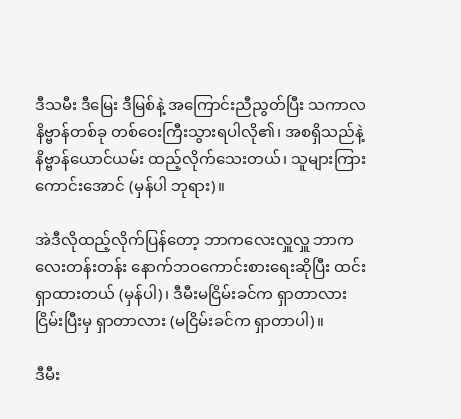ဒီသမီး ဒီမြေး ဒီမြစ်နဲ့ အကြောင်းညီညွတ်ပြီး သကာလ နိဗ္ဗာန်တစ်ခု တစ်ဝေးကြီးသွားရပါလို၏၊ အစရှိသည်နဲ့ နိဗ္ဗာန်ယောင်ယမ်း ထည့်လိုက်သေးတယ်၊ သူများကြားကောင်းအောင် (မှန်ပါ ဘုရား)။

အဲဒီလိုထည့်လိုက်ပြန်တော့ ဘာကလေးလှူလှူ ဘာကလေးတန်းတန်း နောက်ဘဝကောင်းစားရေးဆိုပြီး ထင်းရှာထားတယ် (မှန်ပါ)၊ ဒီမီးမငြိမ်းခင်က ရှာတာလား ငြိမ်းပြီးမှ ရှာတာလား (မငြိမ်းခင်က ရှာတာပါ)။

ဒီမီး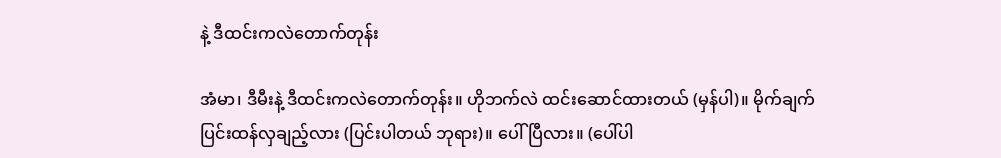နဲ့ ဒီထင်းကလဲတောက်တုန်း

အံမာ၊ ဒီမီးနဲ့ ဒီထင်းကလဲတောက်တုန်း။ ဟိုဘက်လဲ ထင်းဆောင်ထားတယ် (မှန်ပါ)။ မိုက်ချက်ပြင်းထန်လှချည့်လား (ပြင်းပါတယ် ဘုရား)။ ပေါ်ပြီလား။ (ပေါ်ပါ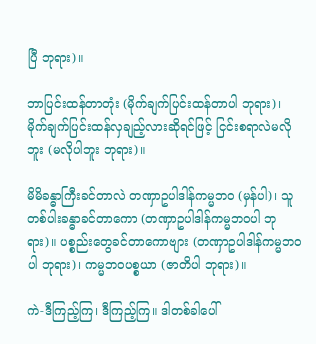ပြီ ဘုရား)။

ဘာပြင်းထန်တာတုံး (မိုက်ချက်ပြင်းထန်တာပါ ဘုရား)၊ မိုက်ချက်ပြင်းထန်လှချည့်လားဆိုရင်ဖြင့် ငြင်းစရာလဲမလိုဘူး (မလိုပါဘူး ဘုရား)။

မိမိခန္ဓာကြီးခင်တာလဲ တဏှာဥပါဒါန်ကမ္မဘဝ (မှန်ပါ)၊ သူတစ်ပါးခန္ဓာခင်တာကော (တဏှာဥပါဒါန်ကမ္မဘဝပါ ဘုရား)။ ပစ္စည်းတွေခင်တာကောဗျား (တဏှာဥပါဒါန်ကမ္မဘဝပါ ဘုရား)၊ ကမ္မဘဝပစ္စယာ (ဇာတိပါ ဘုရား)။

ကဲ-ဒီကြည့်ကြ၊ ဒီကြည့်ကြ။ ဒါတစ်ခါပေါ်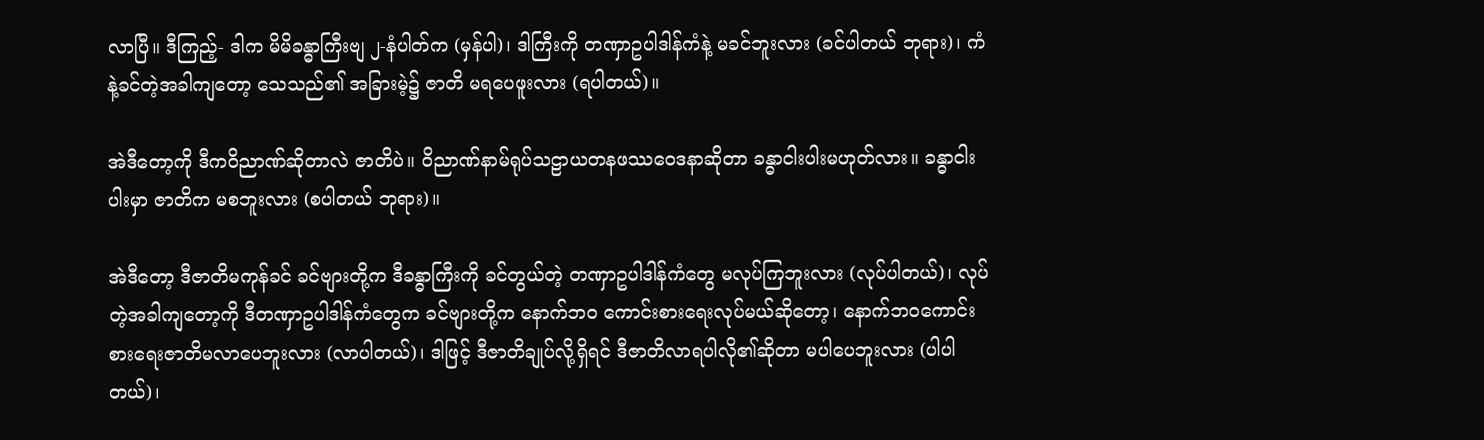လာပြီ။ ဒီကြည့်- ဒါက မိမိခန္ဓာကြီးဗျ ၂-နံပါတ်က (မှန်ပါ)၊ ဒါကြီးကို တဏှာဥပါဒါန်ကံနဲ့ မခင်ဘူးလား (ခင်ပါတယ် ဘုရား)၊ ကံနဲ့ခင်တဲ့အခါကျတော့ သေသည်၏ အခြားမဲ့၌ ဇာတိ မရပေဖူးလား (ရပါတယ်)။

အဲဒီတော့ကို ဒီကဝိညာဏ်ဆိုတာလဲ ဇာတိပဲ။ ဝိညာဏ်နာမ်ရုပ်သဠာယတနဖဿဝေဒနာဆိုတာ ခန္ဓာငါးပါးမဟုတ်လား။ ခန္ဓာငါးပါးမှာ ဇာတိက မစဘူးလား (စပါတယ် ဘုရား)။

အဲဒီတော့ ဒီဇာတိမကုန်ခင် ခင်ဗျားတို့က ဒီခန္ဓာကြီးကို ခင်တွယ်တဲ့ တဏှာဥပါဒါန်ကံတွေ မလုပ်ကြဘူးလား (လုပ်ပါတယ်)၊ လုပ်တဲ့အခါကျတော့ကို ဒီတဏှာဥပါဒါန်ကံတွေက ခင်ဗျားတို့က နောက်ဘဝ ကောင်းစားရေးလုပ်မယ်ဆိုတော့၊ နောက်ဘဝကောင်းစားရေးဇာတိမလာပေဘူးလား (လာပါတယ်)၊ ဒါဖြင့် ဒီဇာတိချုပ်လို့ရှိရင် ဒီဇာတိလာရပါလို၏ဆိုတာ မပါပေဘူးလား (ပါပါတယ်)၊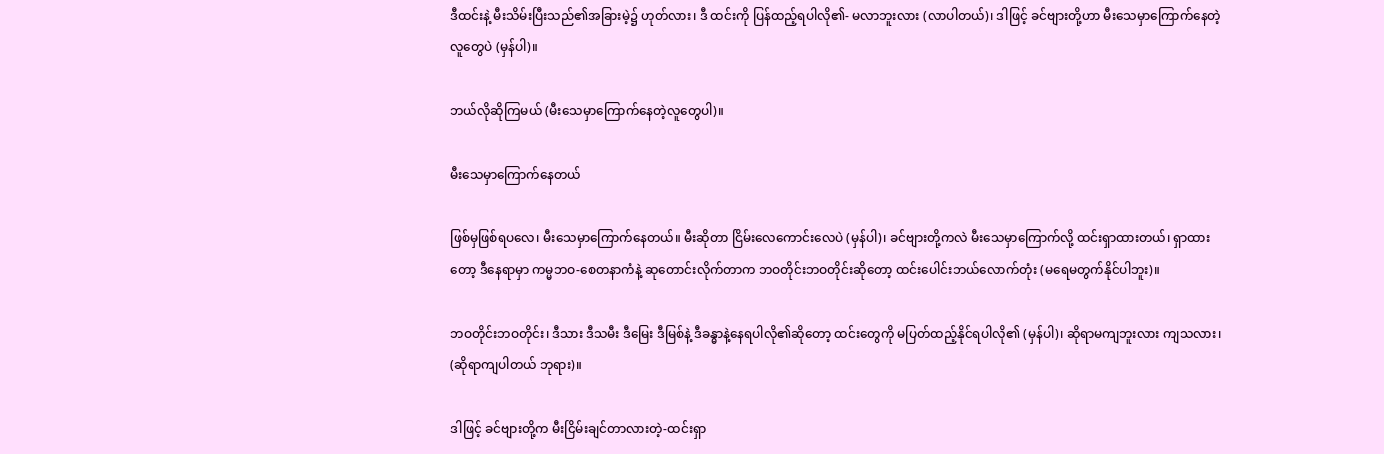ဒီထင်းနဲ့ မီးသိမ်းပြီးသည်၏အခြားမဲ့၌ ဟုတ်လား၊ ဒီ ထင်းကို ပြန်ထည့်ရပါလို၏- မလာဘူးလား (လာပါတယ်)၊ ဒါဖြင့် ခင်ဗျားတို့ဟာ မီးသေမှာကြောက်နေတဲ့လူတွေပဲ (မှန်ပါ)။

ဘယ်လိုဆိုကြမယ် (မီးသေမှာကြောက်နေတဲ့လူတွေပါ)။

မီးသေမှာကြောက်နေတယ်

ဖြစ်မှဖြစ်ရပလေ၊ မီးသေမှာကြောက်နေတယ်။ မီးဆိုတာ ငြိမ်းလေကောင်းလေပဲ (မှန်ပါ)၊ ခင်ဗျားတို့ကလဲ မီးသေမှာကြောက်လို့ ထင်းရှာထားတယ်၊ ရှာထားတော့ ဒီနေရာမှာ ကမ္မဘဝ-စေတနာကံနဲ့ ဆုတောင်းလိုက်တာက ဘဝတိုင်းဘဝတိုင်းဆိုတော့ ထင်းပေါင်းဘယ်လောက်တုံး (မရေမတွက်နိုင်ပါဘူး)။

ဘဝတိုင်းဘဝတိုင်း၊ ဒီသား ဒီသမီး ဒီမြေး ဒီမြစ်နဲ့ ဒီခန္ဓာနဲ့နေရပါလို၏ဆိုတော့ ထင်းတွေကို မပြတ်ထည့်နိုင်ရပါလို၏ (မှန်ပါ)၊ ဆိုရာမကျဘူးလား ကျသလား၊ (ဆိုရာကျပါတယ် ဘုရား)။

ဒါဖြင့် ခင်ဗျားတို့က မီးငြိမ်းချင်တာလားတဲ့-ထင်းရှာ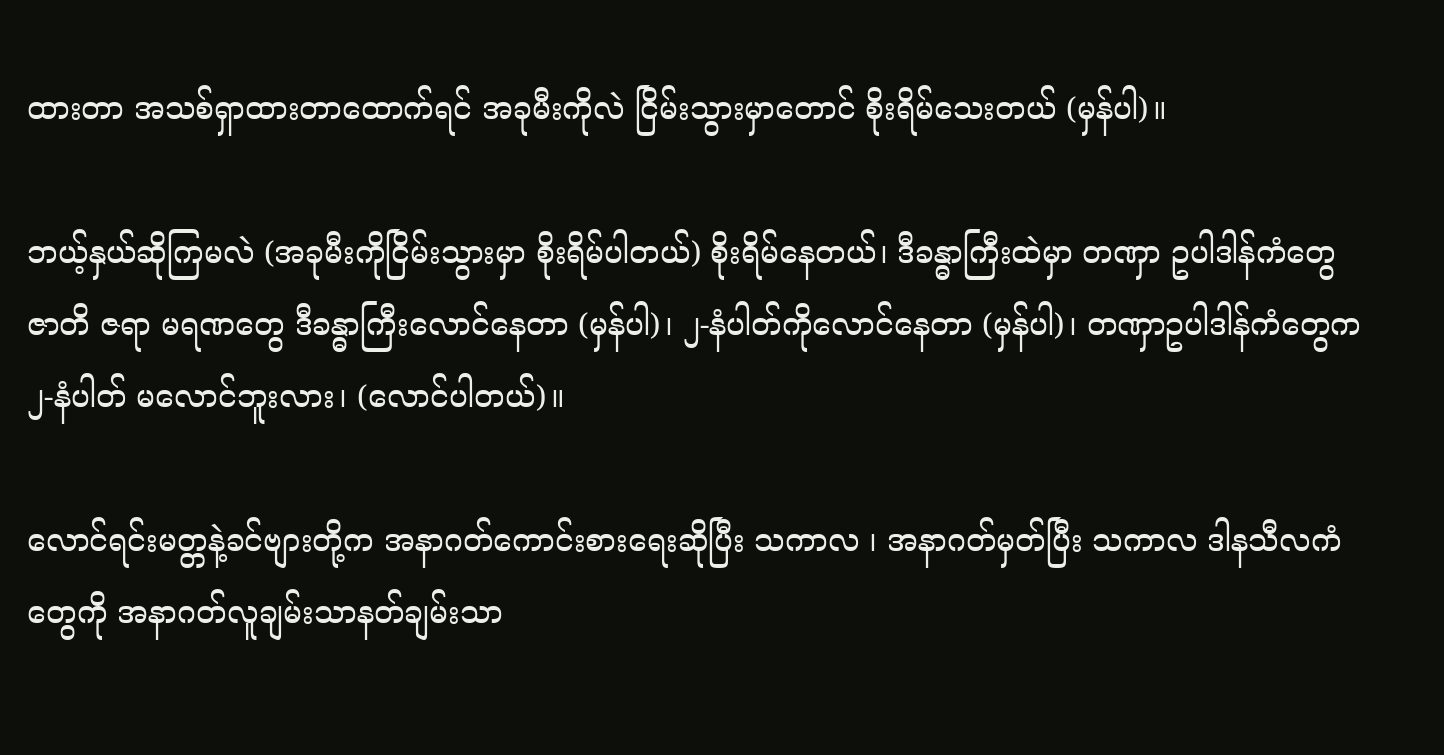ထားတာ အသစ်ရှာထားတာထောက်ရင် အခုမီးကိုလဲ ငြိမ်းသွားမှာတောင် စိုးရိမ်သေးတယ် (မှန်ပါ)။

ဘယ့်နှယ်ဆိုကြမလဲ (အခုမီးကိုငြိမ်းသွားမှာ စိုးရိမ်ပါတယ်) စိုးရိမ်နေတယ်၊ ဒီခန္ဓာကြီးထဲမှာ တဏှာ ဥပါဒါန်ကံတွေ ဇာတိ ဇရာ မရဏတွေ ဒီခန္ဓာကြီးလောင်နေတာ (မှန်ပါ)၊ ၂-နံပါတ်ကိုလောင်နေတာ (မှန်ပါ)၊ တဏှာဥပါဒါန်ကံတွေက ၂-နံပါတ် မလောင်ဘူးလား၊ (လောင်ပါတယ်)။

လောင်ရင်းမတ္တနဲ့ခင်ဗျားတို့က အနာဂတ်ကောင်းစားရေးဆိုပြီး သကာလ ၊ အနာဂတ်မှတ်ပြီး သကာလ ဒါနသီလကံတွေကို အနာဂတ်လူချမ်းသာနတ်ချမ်းသာ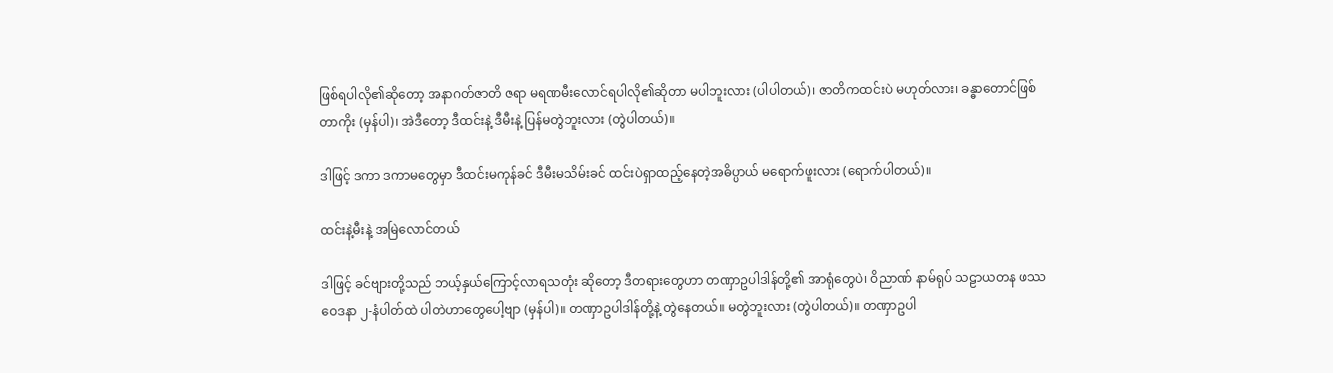ဖြစ်ရပါလို၏ဆိုတော့ အနာဂတ်ဇာတိ ဇရာ မရဏမီးလောင်ရပါလို၏ဆိုတာ မပါဘူးလား (ပါပါတယ်)၊ ဇာတိကထင်းပဲ မဟုတ်လား၊ ခန္ဓာတောင်ဖြစ်တာကိုး (မှန်ပါ)၊ အဲဒီတော့ ဒီထင်းနဲ့ ဒီမီးနဲ့ ပြန်မတွဲဘူးလား (တွဲပါတယ်)။

ဒါဖြင့် ဒကာ ဒကာမတွေမှာ ဒီထင်းမကုန်ခင် ဒီမီးမသိမ်းခင် ထင်းပဲရှာထည့်နေတဲ့အဓိပ္ပာယ် မရောက်ဖူးလား (ရောက်ပါတယ်)။

ထင်းနဲ့မီးနဲ့ အမြဲလောင်တယ်

ဒါဖြင့် ခင်ဗျားတို့သည် ဘယ့်နှယ်ကြောင့်လာရသတုံး ဆိုတော့ ဒီတရားတွေဟာ တဏှာဥပါဒါန်တို့၏ အာရုံတွေပဲ၊ ဝိညာဏ် နာမ်ရုပ် သဠာယတန ဖဿ ဝေဒနာ ၂-နံပါတ်ထဲ ပါတဲဟာတွေပေါ့ဗျာ (မှန်ပါ)။ တဏှာဥပါဒါန်တို့နဲ့ တွဲနေတယ်။ မတွဲဘူးလား (တွဲပါတယ်)။ တဏှာဥပါ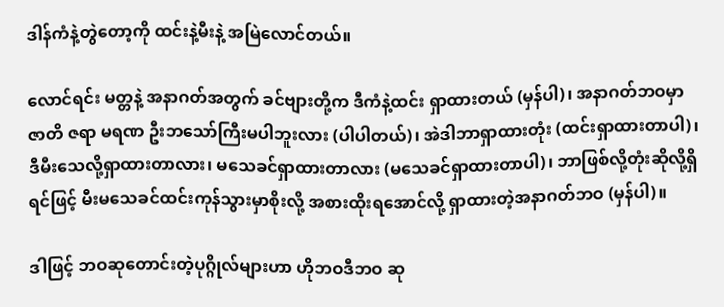ဒါန်ကံနဲ့တွဲတော့ကို ထင်းနဲ့မီးနဲ့ အမြဲလောင်တယ်။

လောင်ရင်း မတ္တနဲ့ အနာဂတ်အတွက် ခင်ဗျားတို့က ဒီကံနဲ့ထင်း ရှာထားတယ် (မှန်ပါ)၊ အနာဂတ်ဘဝမှာ ဇာတိ ဇရာ မရဏ ဦးဘသော်ကြီးမပါဘူးလား (ပါပါတယ်)၊ အဲဒါဘာရှာထားတုံး (ထင်းရှာထားတာပါ)၊ ဒီမီးသေလို့ရှာထားတာလား၊ မသေခင်ရှာထားတာလား (မသေခင်ရှာထားတာပါ)၊ ဘာဖြစ်လို့တုံးဆိုလို့ရှိရင်ဖြင့် မီးမသေခင်ထင်းကုန်သွားမှာစိုးလို့ အစားထိုးရအောင်လို့ ရှာထားတဲ့အနာဂတ်ဘဝ (မှန်ပါ)။

ဒါဖြင့် ဘဝဆုတောင်းတဲ့ပုဂ္ဂိုလ်များဟာ ဟိုဘဝဒီဘဝ ဆု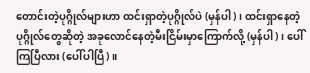တောင်းတဲ့ပုဂ္ဂိုလ်များဟာ ထင်းရှာတဲ့ပုဂ္ဂိုလ်ပဲ (မှန်ပါ)၊ ထင်းရှာနေတဲ့ပုဂ္ဂိုလ်တွေဆိုတဲ့ အခုလောင်နေတဲ့မီးငြိမ်းမှာကြောက်လို့ (မှန်ပါ)၊ ပေါ်ကြပြီလား (ပေါ်ပါပြီ)။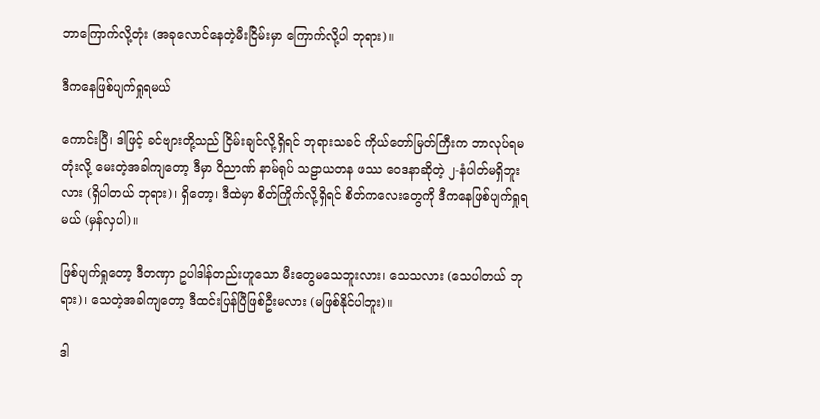ဘာကြောက်လို့တုံး (အခုလောင်နေတဲ့မီးငြိမ်းမှာ ကြောက်လို့ပါ ဘုရား)။

ဒီကနေဖြစ်ပျက်ရှုရမယ်

ကောင်းပြီ၊ ဒါဖြင့် ခင်ဗျားတို့သည် ငြိမ်းချင်လို့ရှိရင် ဘုရားသခင် ကိုယ်တော်မြတ်ကြီးက ဘာလုပ်ရမတုံးလို့ မေးတဲ့အခါကျတော့ ဒီမှာ ဝိညာဏ် နာမ်ရုပ် သဠာယတန ဖဿ ဝေဒနာဆိုတဲ့ ၂-နံပါတ်မရှိဘူးလား (ရှိပါတယ် ဘုရား)၊ ရှိတော့၊ ဒီထဲမှာ စိတ်ကြိုက်လို့ရှိရင် စိတ်ကလေးတွေကို ဒီကနေဖြစ်ပျက်ရှုရမယ် (မှန်လှပါ)။

ဖြစ်ပျက်ရှုတော့ ဒီတဏှာ ဥပါဒါန်တည်းဟူသော မီးတွေမသေဘူးလား၊ သေသလား (သေပါတယ် ဘုရား)၊ သေတဲ့အခါကျတော့ ဒီထင်းပြန်ပြီဖြစ်ဦးမလား (မဖြစ်နိုင်ပါဘူး)။

ဒါ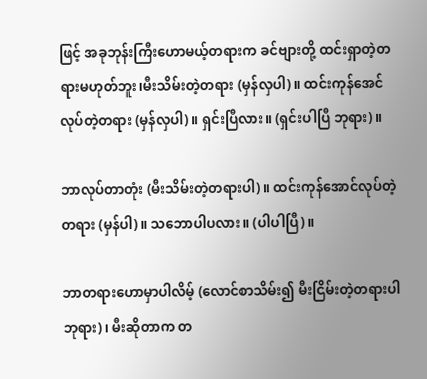ဖြင့် အခုဘုန်းကြီးဟောမယ့်တရားက ခင်ဗျားတို့ ထင်းရှာတဲ့တရားမဟုတ်ဘူး၊မီးသိမ်းတဲ့တရား (မှန်လှပါ)။ ထင်းကုန်အေင်လုပ်တဲ့တရား (မှန်လှပါ)။ ရှင်းပြီလား။ (ရှင်းပါပြီ ဘုရား)။

ဘာလုပ်တာတုံး (မီးသိမ်းတဲ့တရားပါ)။ ထင်းကုန်အောင်လုပ်တဲ့တရား (မှန်ပါ)။ သဘောပါပလား။ (ပါပါပြီ)။

ဘာတရားဟောမှာပါလိမ့် (လောင်စာသိမ်း၍ မီးငြိမ်းတဲ့တရားပါ ဘုရား)၊ မီးဆိုတာက တ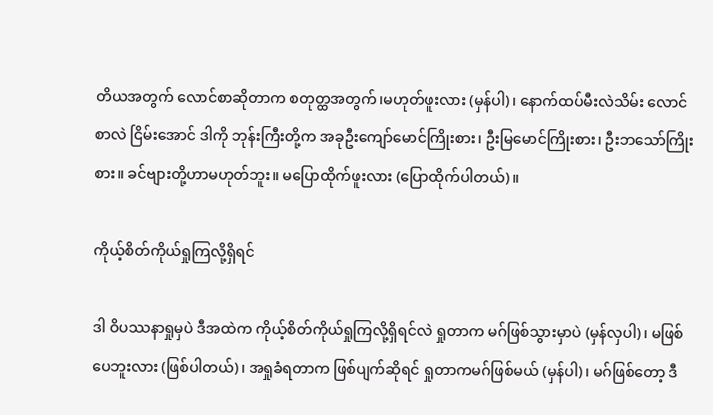တိယအတွက် လောင်စာဆိုတာက စတုတ္ထအတွက်၊မဟုတ်ဖူးလား (မှန်ပါ)၊ နောက်ထပ်မီးလဲသိမ်း လောင်စာလဲ ငြိမ်းအောင် ဒါကို ဘုန်းကြီးတို့က အခုဦးကျော်မောင်ကြိုးစား၊ ဦးမြမောင်ကြိုးစား၊ ဦးဘသော်ကြိုးစား။ ခင်ဗျားတို့ဟာမဟုတ်ဘူး။ မပြောထိုက်ဖူးလား (ပြောထိုက်ပါတယ်)။

ကိုယ့်စိတ်ကိုယ်ရှုကြလို့ရှိရင်

ဒါ ဝိပဿနာရှုမှပဲ ဒီအထဲက ကိုယ့်စိတ်ကိုယ်ရှုကြလို့ရှိရင်လဲ ရှုတာက မဂ်ဖြစ်သွားမှာပဲ (မှန်လှပါ)၊ မဖြစ်ပေဘူးလား (ဖြစ်ပါတယ်)၊ အရှုခံရတာက ဖြစ်ပျက်ဆိုရင် ရှုတာကမဂ်ဖြစ်မယ် (မှန်ပါ)၊ မဂ်ဖြစ်တော့ ဒီ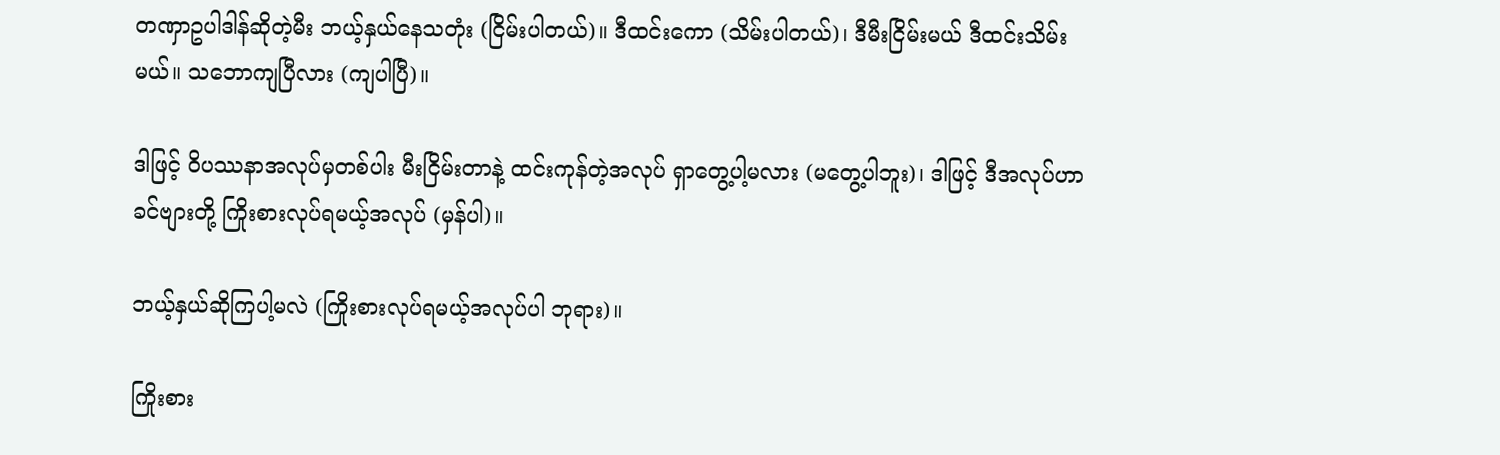တဏှာဥပါဒါန်ဆိုတဲ့မီး ဘယ့်နှယ်နေသတုံး (ငြိမ်းပါတယ်)။ ဒီထင်းကော (သိမ်းပါတယ်)၊ ဒီမီးငြိမ်းမယ် ဒီထင်းသိမ်းမယ်။ သဘောကျပြီလား (ကျပါပြီ)။

ဒါဖြင့် ဝိပဿနာအလုပ်မှတစ်ပါး မီးငြိမ်းတာနဲ့ ထင်းကုန်တဲ့အလုပ် ရှာတွေ့ပါ့မလား (မတွေ့ပါဘူး)၊ ဒါဖြင့် ဒီအလုပ်ဟာ ခင်ဗျားတို့ ကြိုးစားလုပ်ရမယ့်အလုပ် (မှန်ပါ)။

ဘယ့်နှယ်ဆိုကြပါ့မလဲ (ကြိုးစားလုပ်ရမယ့်အလုပ်ပါ ဘုရား)။

ကြိုးစား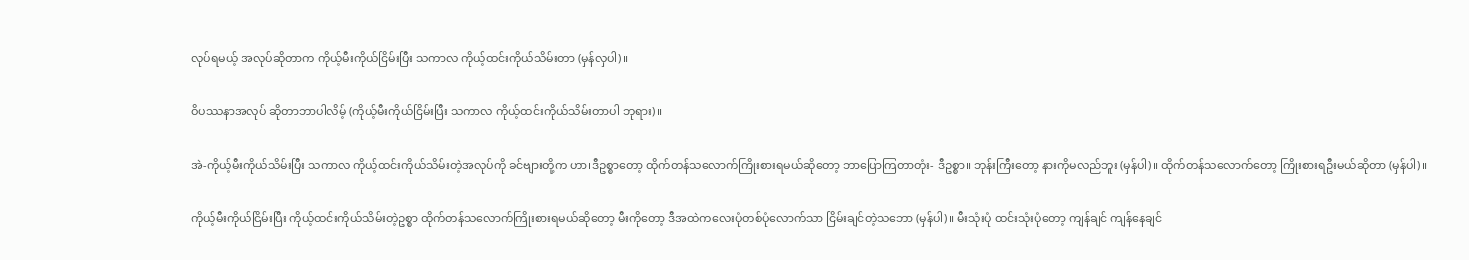လုပ်ရမယ့် အလုပ်ဆိုတာက ကိုယ့်မီးကိုယ်ငြိမ်းပြီး သကာလ ကိုယ့်ထင်းကိုယ်သိမ်းတာ (မှန်လှပါ)။

ဝိပဿနာအလုပ် ဆိုတာဘာပါလိမ့် (ကိုယ့်မီးကိုယ်ငြိမ်းပြီး သကာလ ကိုယ့်ထင်းကိုယ်သိမ်းတာပါ ဘုရား)။

အဲ-ကိုယ့်မီးကိုယ်သိမ်းပြီး သကာလ ကိုယ့်ထင်းကိုယ်သိမ်းတဲ့အလုပ်ကို ခင်ဗျားတို့က ဟာ၊ဒီဥစ္စာတော့ ထိုက်တန်သလောက်ကြိုးစားရမယ်ဆိုတော့ ဘာပြောကြတာတုံး- ဒီဥစ္စာ။ ဘုန်းကြီးတော့ နားကိုမလည်ဘူး (မှန်ပါ)။ ထိုက်တန်သလောက်တော့ ကြိုးစားရဦးမယ်ဆိုတာ (မှန်ပါ)။

ကိုယ့်မီးကိုယ်ငြိမ်းပြီး ကိုယ့်ထင်းကိုယ်သိမ်းတဲ့ဥစ္စာ ထိုက်တန်သလောက်ကြိုးစားရမယ်ဆိုတော့ မီးကိုတော့ ဒီအထဲကလေးပုံတစ်ပုံလောက်သာ ငြိမ်းချင်တဲ့သဘော (မှန်ပါ)။ မီးသုံးပုံ ထင်းသုံးပုံတော့ ကျန်ချင် ကျန်နေချင်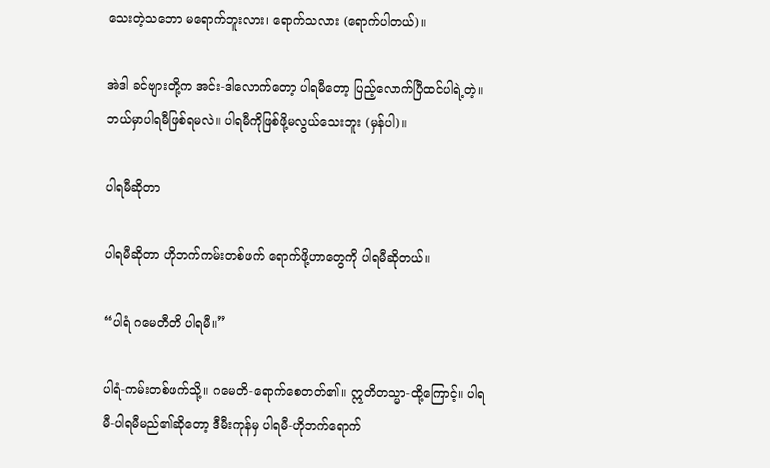သေးတဲ့သဘော မရောက်ဘူးလား၊ ရောက်သလား (ရောက်ပါတယ်)။

အဲဒါ ခင်ဗျားတို့က အင်း-ဒါလောက်တော့ ပါရမီတော့ ပြည့်လောက်ပြီထင်ပါရဲ့တဲ့။ ဘယ်မှာပါရမီဖြစ်ရမလဲ။ ပါရမီကိုဖြစ်ဖို့မလွယ်သေးဘူး (မှန်ပါ)။

ပါရမီဆိုတာ

ပါရမီဆိုတာ ဟိုဘက်ကမ်းတစ်ဖက် ရောက်ဖို့ဟာတွေကို ပါရမီဆိုတယ်။

“ပါရံ ဂမေတီတိ ပါရမီ။”

ပါရံ-ကမ်းတစ်ဖက်သို့။ ဂမေတိ-ရောက်စေတတ်၏။ ဣတိတသ္မာ-ထို့ကြောင့်။ ပါရမီ-ပါရမီမည်၏ဆိုတော့ ဒီမီးကုန်မှ ပါရမီ-ဟိုဘက်ရောက်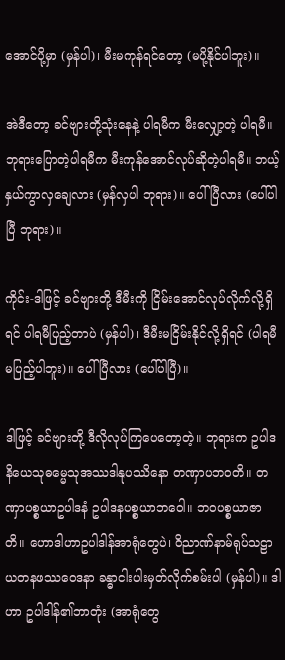အောင်ပို့မှာ (မှန်ပါ)၊ မီးမကုန်ရင်တော့ (မပို့နိုင်ပါဘူး)။

အဲဒီတော့ ခင်ဗျားတို့သုံးနေနဲ့ ပါရမီက မီးလျှော့တဲ့ ပါရမီ။ ဘုရားပြောတဲ့ပါရမီက မီးကုန်အောင်လုပ်ဆိုတဲ့ပါရမီ။ ဘယ့်နှယ်ကွာလှချေလား (မှန်လှပါ ဘုရား)။ ပေါ်ပြီလား (ပေါ်ပါပြီ ဘုရား)။

ကိုင်း-ဒါဖြင့် ခင်ဗျားတို့ ဒီမီးကို ငြိမ်းအောင်လုပ်လိုက်လို့ရှိရင် ပါရမီပြည့်တာပဲ (မှန်ပါ)၊ ဒီမီးမငြိမ်းနိုင်လို့ရှိရင် (ပါရမီမပြည့်ပါဘူး)။ ပေါ်ပြီလား (ပေါ်ပါပြီ)။

ဒါဖြင့် ခင်ဗျားတို့ ဒီလိုလုပ်ကြပေတော့တဲ့။ ဘုရားက ဥပါဒနိယေသုဓမ္မေသုအဿဒါနုပဿိနော တဏှာပဘဝတိ။ တဏှာပစ္စယာဥပါဒနံ ဥပါဒနပစ္စယာဘဝေါ။ ဘဝပစ္စယာဇာတိ။ ဟောဒါဟာဥပါဒါန်အာရုံတွေပဲ၊ ဝိညာဏ်နာမ်ရုပ်သဠာယတနဖဿဝေဒနာ ခန္ဓာငါးပါးမှတ်လိုက်စမ်းပါ (မှန်ပါ)။ ဒါဟာ ဥပါဒါန်၏ဘာတုံး (အာရုံတွေ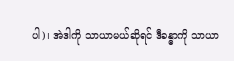ပါ)၊ အဲဒါကို သာယာမယ်ဆိုရင် ဒီခန္ဓာကို သာယာ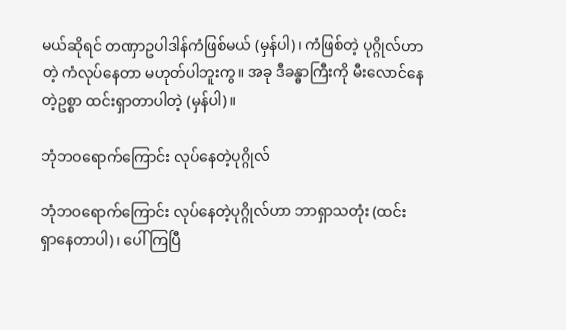မယ်ဆိုရင် တဏှာဥပါဒါန်ကံဖြစ်မယ် (မှန်ပါ)၊ ကံဖြစ်တဲ့ ပုဂ္ဂိုလ်ဟာတဲ့ ကံလုပ်နေတာ မဟုတ်ပါဘူးကွ။ အခု ဒီခန္ဓာကြီးကို မီးလောင်နေတဲ့ဥစ္စာ ထင်းရှာတာပါတဲ့ (မှန်ပါ)။

ဘုံဘဝရောက်ကြောင်း လုပ်နေတဲ့ပုဂ္ဂိုလ်

ဘုံဘဝရောက်ကြောင်း လုပ်နေတဲ့ပုဂ္ဂိုလ်ဟာ ဘာရှာသတုံး (ထင်းရှာနေတာပါ)၊ ပေါ်ကြပြီ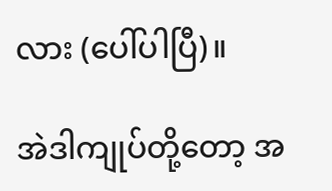လား (ပေါ်ပါပြီ)။

အဲဒါကျုပ်တို့တော့ အ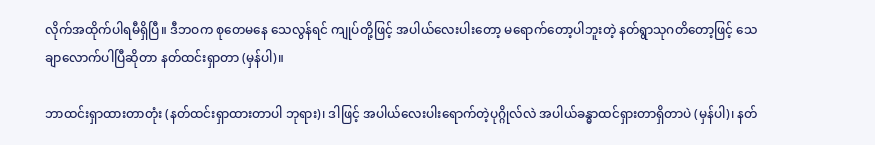လိုက်အထိုက်ပါရမီရှိပြီ။ ဒီဘဝက စုတေမနေ သေလွန်ရင် ကျုပ်တို့ဖြင့် အပါယ်လေးပါးတော့ မရောက်တော့ပါဘူးတဲ့ နတ်ရွာသုဂတိတော့ဖြင့် သေချာလောက်ပါပြီဆိုတာ နတ်ထင်းရှာတာ (မှန်ပါ)။

ဘာထင်းရှာထားတာတုံး (နတ်ထင်းရှာထားတာပါ ဘုရား)၊ ဒါဖြင့် အပါယ်လေးပါးရောက်တဲ့ပုဂ္ဂိုလ်လဲ အပါယ်ခန္ဓာထင်ရှားတာရှိတာပဲ (မှန်ပါ)၊ နတ်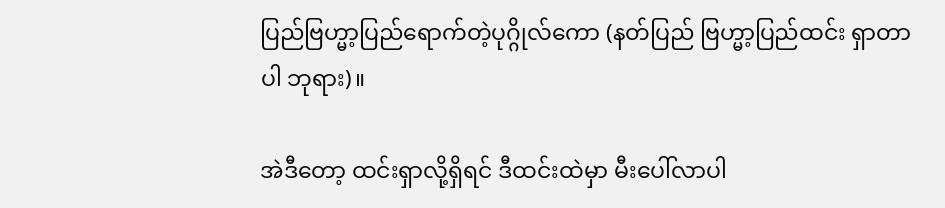ပြည်ဗြဟ္မာ့ပြည်ရောက်တဲ့ပုဂ္ဂိုလ်ကော (နတ်ပြည် ဗြဟ္မာ့ပြည်ထင်း ရှာတာပါ ဘုရား)။

အဲဒီတော့ ထင်းရှာလို့ရှိရင် ဒီထင်းထဲမှာ မီးပေါ်လာပါ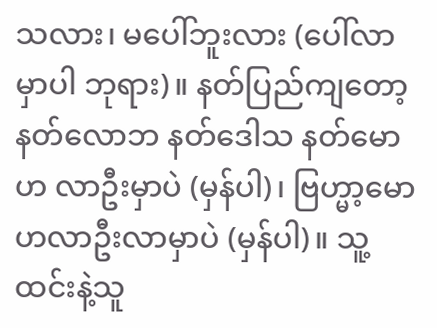သလား၊ မပေါ်ဘူးလား (ပေါ်လာမှာပါ ဘုရား)။ နတ်ပြည်ကျတော့ နတ်လောဘ နတ်ဒေါသ နတ်မောဟ လာဦးမှာပဲ (မှန်ပါ)၊ ဗြဟ္မာ့မောဟလာဦးလာမှာပဲ (မှန်ပါ)။ သူ့ထင်းနဲ့သူ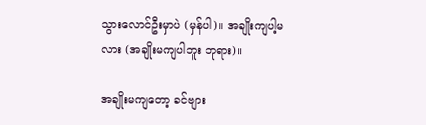သွားလောင်ဦးမှာပဲ (မှန်ပါ)။ အချိုးကျပါ့မလား (အချိုးမကျပါဘူး ဘုရား)။

အချိုးမကျတော့ ခင်ဗျား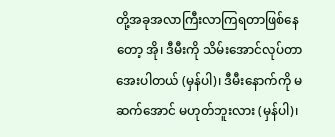တို့အခုအလာကြီးလာကြရတာဖြစ်နေတော့ အို၊ ဒီမီးကို သိမ်းအောင်လုပ်တာ အေးပါတယ် (မှန်ပါ)၊ ဒီမီးနောက်ကို မဆက်အောင် မဟုတ်ဘူးလား (မှန်ပါ)၊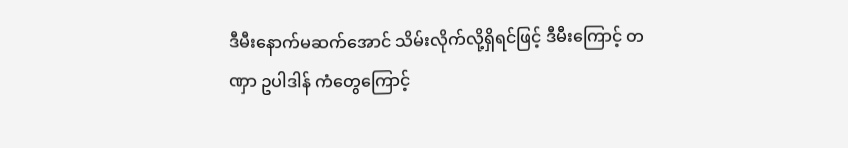ဒီမီးနောက်မဆက်အောင် သိမ်းလိုက်လို့ရှိရင်ဖြင့် ဒီမီးကြောင့် တဏှာ ဥပါဒါန် ကံတွေကြောင့်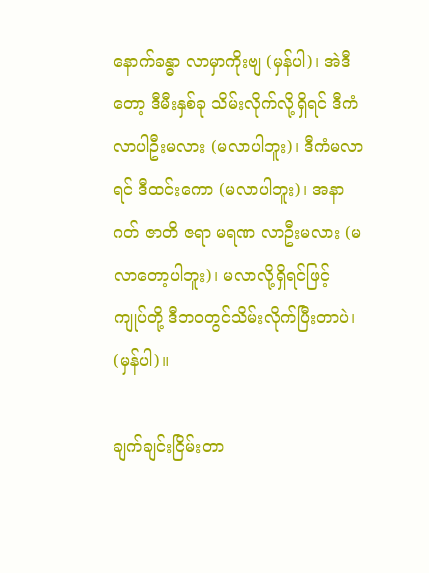နောက်ခန္ဓာ လာမှာကိုးဗျ (မှန်ပါ)၊ အဲဒီတော့ ဒီမီးနှစ်ခု သိမ်းလိုက်လို့ရှိရင် ဒီကံလာပါဦးမလား (မလာပါဘူး)၊ ဒီကံမလာရင် ဒီထင်းကော (မလာပါဘူး)၊ အနာဂတ် ဇာတိ ဇရာ မရဏ လာဦးမလား (မလာတော့ပါဘူး)၊ မလာလို့ရှိရင်ဖြင့် ကျုပ်တို့ ဒီဘဝတွင်သိမ်းလိုက်ပြီးတာပဲ၊ (မှန်ပါ)။

ချက်ချင်းငြိမ်းတာ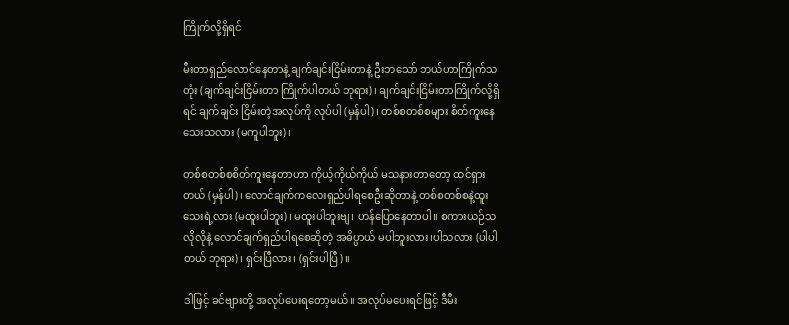ကြိုက်လို့ရှိရင်

မီးတာရှည်လောင်နေတာနဲ့ ချက်ချင်းငြိမ်းတာနဲ့ ဦးဘသော် ဘယ်ဟာကြိုက်သတုံး (ချက်ချင်းငြိမ်းတာ ကြိုက်ပါတယ် ဘုရား)၊ ချက်ချင်းငြိမ်းတာကြိုက်လို့ရှိရင် ချက်ချင်း ငြိမ်းတဲ့အလုပ်ကို လုပ်ပါ (မှန်ပါ)၊ တစ်စတစ်စများ စိတ်ကူးနေသေးသလား (မကူပါဘူး)၊

တစ်စတစ်စစိတ်ကူးနေတာဟာ ကိုယ့်ကိုယ်ကိုယ် မသနားတာတော့ ထင်ရှားတယ် (မှန်ပါ)၊ လောင်ချက်ကလေးရှည်ပါရစေဦးဆိုတာနဲ့ တစ်စတစ်စနဲ့ထူးသေးရဲ့လား (မထူးပါဘူး)၊ မထူးပါဘူးဗျ၊ ဟန်ပြောနေတာပါ။ စကားယဉ်သလိုလိုနဲ့ လောင်ချက်ရှည်ပါရစေဆိုတဲ့ အဓိပ္ပာယ် မပါဘူးလား၊ပါသလား (ပါပါတယ် ဘုရား)၊ ရှင်းပြီလား၊ (ရှင်းပါပြီ)။

ဒါဖြင့် ခင်ဗျားတို့ အလုပ်ပေးရတော့မယ်။ အလုပ်မပေးရင်ဖြင့် ဒီမီး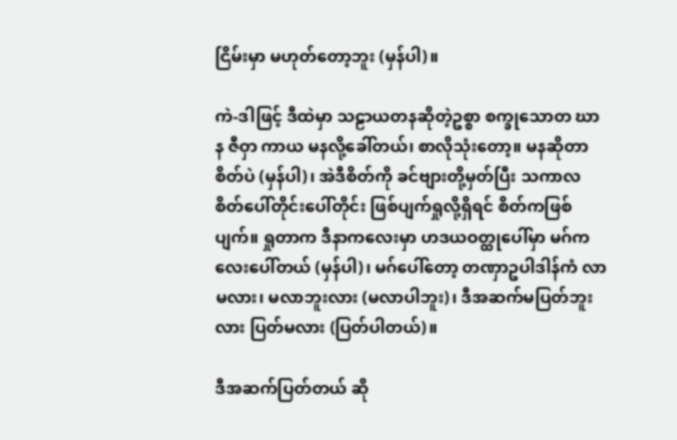ငြိမ်းမှာ မဟုတ်တော့ဘူး (မှန်ပါ)။

ကဲ-ဒါဖြင့် ဒီထဲမှာ သဠာယတနဆိုတဲ့ဥစ္စာ စက္ခုသောတ ဃာန ဇီဝှာ ကာယ မနလို့ခေါ်တယ်၊ စာလိုသုံးတော့။ မနဆိုတာစိတ်ပဲ (မှန်ပါ)၊ အဲဒီစိတ်ကို ခင်ဗျားတို့မှတ်ပြီး သကာလ စိတ်ပေါ်တိုင်းပေါ်တိုင်း ဖြစ်ပျက်ရှုလို့ရှိရင် စိတ်ကဖြစ်ပျက်။ ရှုတာက ဒီနာကလေးမှာ ဟဒယဝတ္ထုပေါ်မှာ မဂ်ကလေးပေါ်တယ် (မှန်ပါ)၊ မဂ်ပေါ်တော့ တဏှာဥပါဒါန်ကံ လာမလား၊ မလာဘူးလား (မလာပါဘူး)၊ ဒီအဆက်မပြတ်ဘူးလား ပြတ်မလား (ပြတ်ပါတယ်)။

ဒီအဆက်ပြတ်တယ် ဆို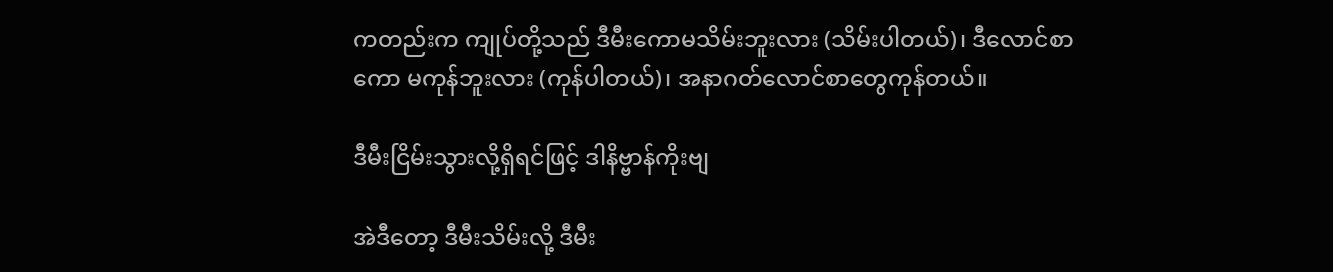ကတည်းက ကျုပ်တို့သည် ဒီမီးကောမသိမ်းဘူးလား (သိမ်းပါတယ်)၊ ဒီလောင်စာကော မကုန်ဘူးလား (ကုန်ပါတယ်)၊ အနာဂတ်လောင်စာတွေကုန်တယ်။

ဒီမီးငြိမ်းသွားလို့ရှိရင်ဖြင့် ဒါနိဗ္ဗာန်ကိုးဗျ

အဲဒီတော့ ဒီမီးသိမ်းလို့ ဒီမီး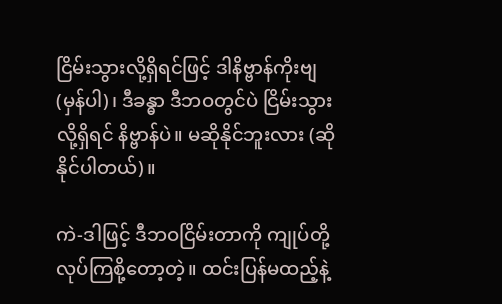ငြိမ်းသွားလို့ရှိရင်ဖြင့် ဒါနိဗ္ဗာန်ကိုးဗျ (မှန်ပါ)၊ ဒီခန္ဓာ ဒီဘဝတွင်ပဲ ငြိမ်းသွားလို့ရှိရင် နိဗ္ဗာန်ပဲ။ မဆိုနိုင်ဘူးလား (ဆိုနိုင်ပါတယ်)။

ကဲ-ဒါဖြင့် ဒီဘဝငြိမ်းတာကို ကျုပ်တို့လုပ်ကြစို့တော့တဲ့။ ထင်းပြန်မထည့်နဲ့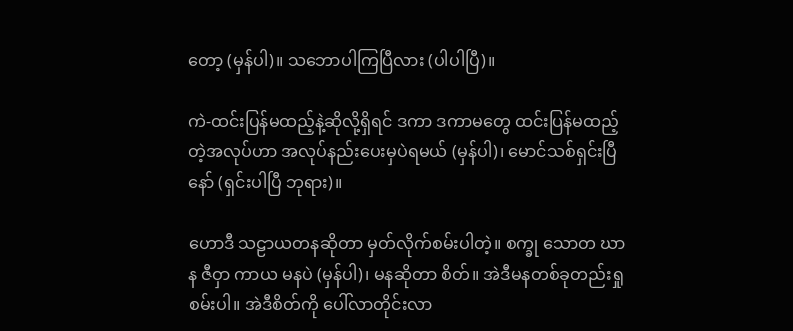တော့ (မှန်ပါ)။ သဘောပါကြပြီလား (ပါပါပြီ)။

ကဲ-ထင်းပြန်မထည့်နဲ့ဆိုလို့ရှိရင် ဒကာ ဒကာမတွေ ထင်းပြန်မထည့်တဲ့အလုပ်ဟာ အလုပ်နည်းပေးမှပဲရမယ် (မှန်ပါ)၊ မောင်သစ်ရှင်းပြီနော် (ရှင်းပါပြီ ဘုရား)။

ဟောဒီ သဠာယတနဆိုတာ မှတ်လိုက်စမ်းပါတဲ့။ စက္ခု သောတ ဃာန ဇီဝှာ ကာယ မနပဲ (မှန်ပါ)၊ မနဆိုတာ စိတ်။ အဲဒီမနတစ်ခုတည်းရှုစမ်းပါ။ အဲဒီစိတ်ကို ပေါ်လာတိုင်းလာ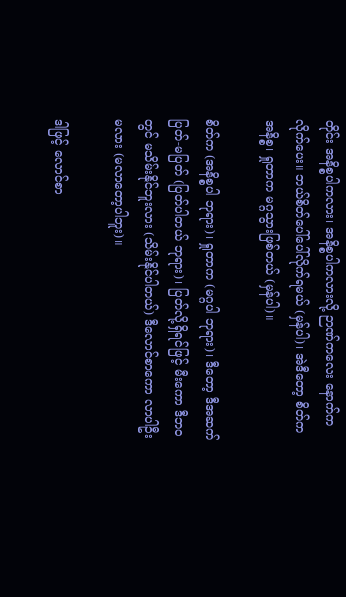တိုင်း အနိစ္စပါကလား၊ အနိစ္စပါကလားလို့ ဉာဏ်ကလေး နောက်ကလိုက်ပေး။ ဘယ်စိတ်ပေါ်ပေါ်လိုက်ရမယ် (မှန်ပါ)၊ အဲဒီတော့ စိတ်က အနိစ္စ၊ ရှုတာက မဂ္ဂသွားဖြစ်တယ် (မှန်ပါ)။

စိတ်က (အနိစ္စပါ ဘုရား)၊ ရှုတာက (မဂ္ဂပါ ဘုရား)၊ ဒီတော့ ဒီအဆက်ပြတ်-မပြတ် (ပြတ်ပါတယ် ဘုရား)၊ ပြတ်လို့ရှိရင်ဖြင့် မီးကော ဒီဘဝတွင် မသိမ်းနိုင်ဘူးလား (သိမ်းနိုင်ပါတယ်) ဒီလောင်စာကော လာပါဦးမလား (မလာတော့ပါဘူး)။

ဒါဖြင့် လောင်စာ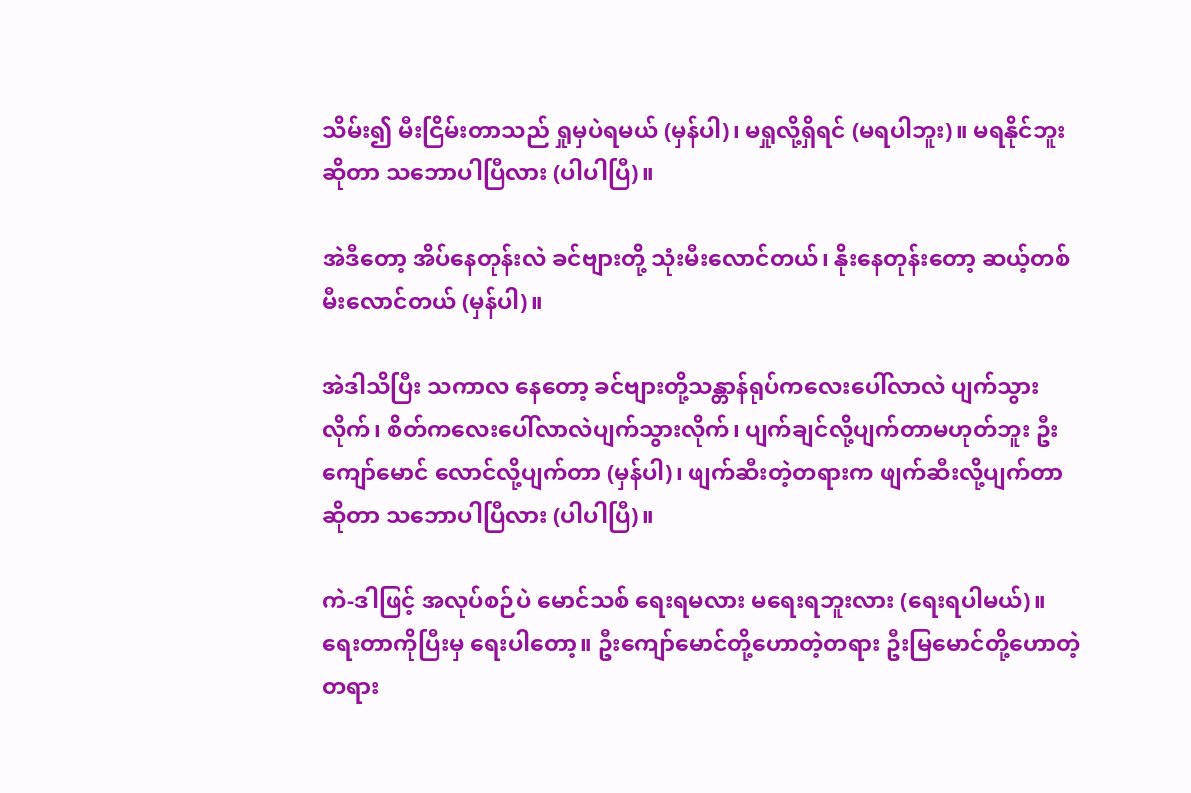သိမ်း၍ မီးငြိမ်းတာသည် ရှုမှပဲရမယ် (မှန်ပါ)၊ မရှုလို့ရှိရင် (မရပါဘူး)။ မရနိုင်ဘူးဆိုတာ သဘောပါပြီလား (ပါပါပြီ)။

အဲဒီတော့ အိပ်နေတုန်းလဲ ခင်ဗျားတို့ သုံးမီးလောင်တယ်၊ နိုးနေတုန်းတော့ ဆယ့်တစ်မီးလောင်တယ် (မှန်ပါ)။

အဲဒါသိပြီး သကာလ နေတော့ ခင်ဗျားတို့သန္တာန်ရုပ်ကလေးပေါ်လာလဲ ပျက်သွားလိုက်၊ စိတ်ကလေးပေါ်လာလဲပျက်သွားလိုက်၊ ပျက်ချင်လို့ပျက်တာမဟုတ်ဘူး ဦးကျော်မောင် လောင်လို့ပျက်တာ (မှန်ပါ)၊ ဖျက်ဆီးတဲ့တရားက ဖျက်ဆီးလို့ပျက်တာဆိုတာ သဘောပါပြီလား (ပါပါပြီ)။

ကဲ-ဒါဖြင့် အလုပ်စဉ်ပဲ မောင်သစ် ရေးရမလား မရေးရဘူးလား (ရေးရပါမယ်)။ ရေးတာကိုပြီးမှ ရေးပါတော့။ ဦးကျော်မောင်တို့ဟောတဲ့တရား ဦးမြမောင်တို့ဟောတဲ့တရား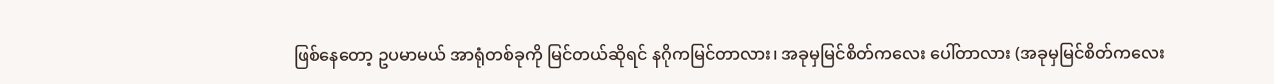ဖြစ်နေတော့ ဥပမာမယ် အာရုံတစ်ခုကို မြင်တယ်ဆိုရင် နဂိုကမြင်တာလား၊ အခုမှမြင်စိတ်ကလေး ပေါ်တာလား (အခုမှမြင်စိတ်ကလေး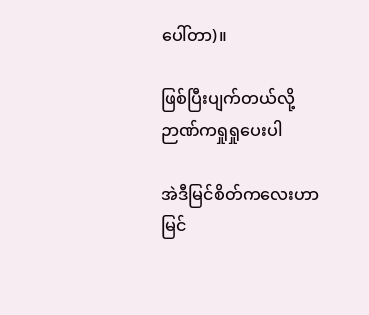ပေါ်တာ)။

ဖြစ်ပြီးပျက်တယ်လို့ ဉာဏ်ကရှုရှုပေးပါ

အဲဒီမြင်စိတ်ကလေးဟာ မြင်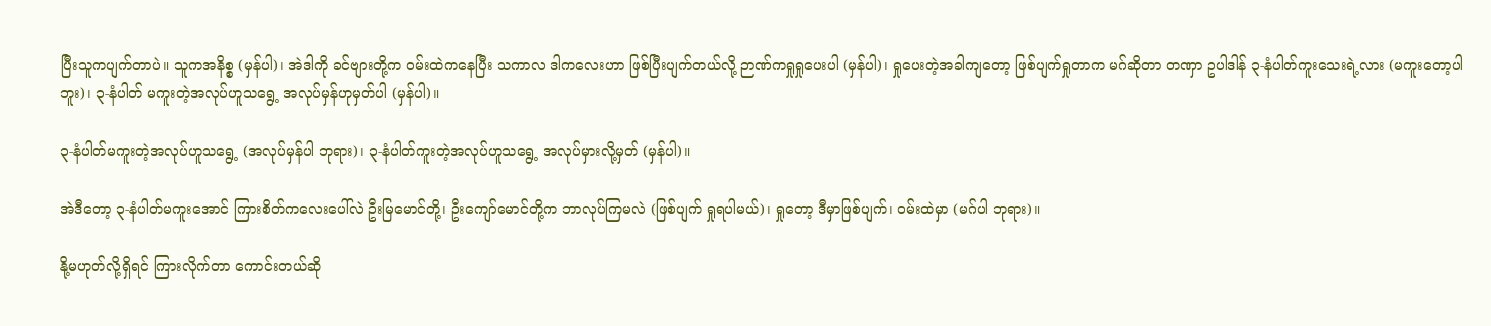ပြီးသူကပျက်တာပဲ။ သူကအနိစ္စ (မှန်ပါ)၊ အဲဒါကို ခင်ဗျားတို့က ဝမ်းထဲကနေပြီး သကာလ ဒါကလေးဟာ ဖြစ်ပြီးပျက်တယ်လို့ ဉာဏ်ကရှုရှုပေးပါ (မှန်ပါ)၊ ရှုပေးတဲ့အခါကျတော့ ဖြစ်ပျက်ရှုတာက မဂ်ဆိုတာ တဏှာ ဥပါဒါန် ၃-နံပါတ်ကူးသေးရဲ့လား (မကူးတော့ပါဘူး)၊ ၃-နံပါတ် မကူးတဲ့အလုပ်ဟူသရွေ့ အလုပ်မှန်ဟုမှတ်ပါ (မှန်ပါ)။

၃-နံပါတ်မကူးတဲ့အလုပ်ဟူသရွေ့ (အလုပ်မှန်ပါ ဘုရား)၊ ၃-နံပါတ်ကူးတဲ့အလုပ်ဟူသရွေ့ အလုပ်မှားလို့မှတ် (မှန်ပါ)။

အဲဒီတော့ ၃-နံပါတ်မကူးအောင် ကြားစိတ်ကလေးပေါ်လဲ ဦးမြမောင်တို့၊ ဦးကျော်မောင်တို့က ဘာလုပ်ကြမလဲ (ဖြစ်ပျက် ရှုရပါမယ်)၊ ရှုတော့ ဒီမှာဖြစ်ပျက်၊ ဝမ်းထဲမှာ (မဂ်ပါ ဘုရား)။

နို့မဟုတ်လို့ရှိရင် ကြားလိုက်တာ ကောင်းတယ်ဆို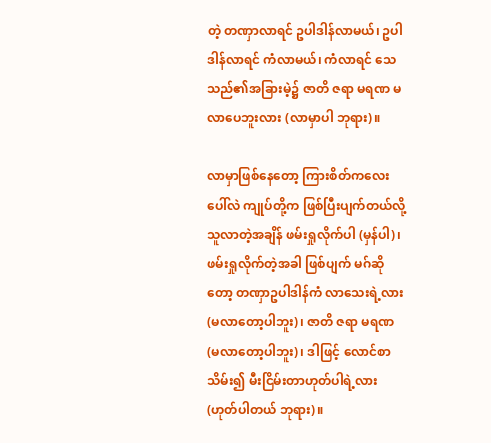တဲ့ တဏှာလာရင် ဥပါဒါန်လာမယ်၊ ဥပါဒါန်လာရင် ကံလာမယ်၊ ကံလာရင် သေသည်၏အခြားမဲ့၌ ဇာတိ ဇရာ မရဏ မလာပေဘူးလား (လာမှာပါ ဘုရား)။

လာမှာဖြစ်နေတော့ ကြားစိတ်ကလေးပေါ်လဲ ကျုပ်တို့က ဖြစ်ပြီးပျက်တယ်လို့ သူလာတဲ့အချိန် ဖမ်းရှုလိုက်ပါ (မှန်ပါ)၊ ဖမ်းရှုလိုက်တဲ့အခါ ဖြစ်ပျက် မဂ်ဆိုတော့ တဏှာဥပါဒါန်ကံ လာသေးရဲ့လား (မလာတော့ပါဘူး)၊ ဇာတိ ဇရာ မရဏ (မလာတော့ပါဘူး)၊ ဒါဖြင့် လောင်စာသိမ်း၍ မီးငြိမ်းတာဟုတ်ပါရဲ့လား (ဟုတ်ပါတယ် ဘုရား)။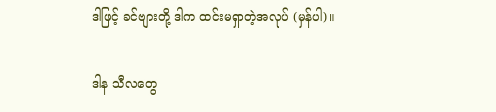ဒါဖြင့် ခင်ဗျားတို့ ဒါက ထင်းမရှာတဲ့အလုပ် (မှန်ပါ)။

ဒါန သီလတွေ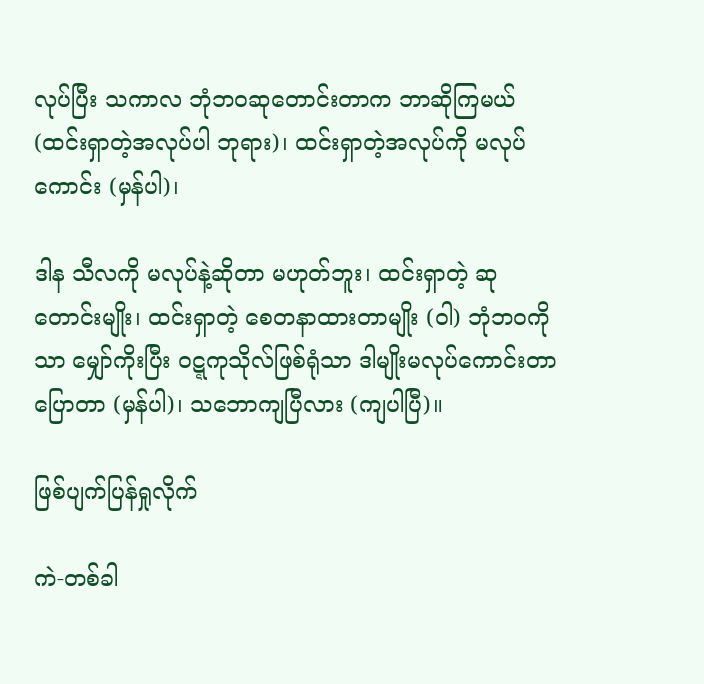လုပ်ပြီး သကာလ ဘုံဘဝဆုတောင်းတာက ဘာဆိုကြမယ် (ထင်းရှာတဲ့အလုပ်ပါ ဘုရား)၊ ထင်းရှာတဲ့အလုပ်ကို မလုပ်ကောင်း (မှန်ပါ)၊

ဒါန သီလကို မလုပ်နဲ့ဆိုတာ မဟုတ်ဘူး၊ ထင်းရှာတဲ့ ဆုတောင်းမျိုး၊ ထင်းရှာတဲ့ စေတနာထားတာမျိုး (ဝါ) ဘုံဘဝကိုသာ မျှော်ကိုးပြီး ဝဋ္ဋကုသိုလ်ဖြစ်ရုံသာ ဒါမျိုးမလုပ်ကောင်းတာ ပြောတာ (မှန်ပါ)၊ သဘောကျပြီလား (ကျပါပြီ)။

ဖြစ်ပျက်ပြန်ရှုလိုက်

ကဲ-တစ်ခါ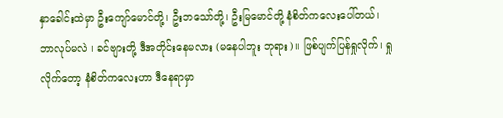နှာခေါင်းထဲမှာ ဦးကျော်မောင်တို့၊ ဦးဘသော်တို့၊ ဦးမြမောင်တို့ နံစိတ်ကလေးပေါ်တယ်၊ ဘာလုပ်မလဲ ၊ ခင်ဗျားတို့ ဒီအတိုင်းနေမလား (မနေပါဘူး ဘုရား)။ ဖြစ်ပျက်ပြန်ရှုလိုက်၊ ရှုလိုက်တော့ နံစိတ်ကလေးဟာ ဒီနေရာမှာ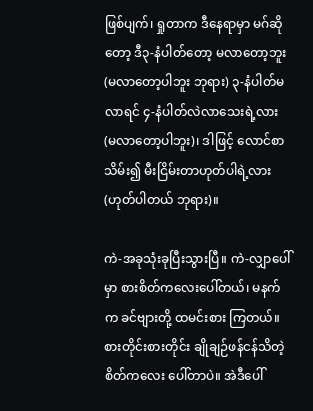ဖြစ်ပျက်၊ ရှုတာက ဒီနေရာမှာ မဂ်ဆိုတော့ ဒီ၃-နံပါတ်တော့ မလာတော့ဘူး (မလာတော့ပါဘူး ဘုရား) ၃-နံပါတ်မလာရင် ၄-နံပါတ်လဲလာသေးရဲ့လား (မလာတော့ပါဘူး)၊ ဒါဖြင့် လောင်စာသိမ်း၍ မီးငြိမ်းတာဟုတ်ပါရဲ့လား (ဟုတ်ပါတယ် ဘုရား)။

ကဲ-အခုသုံးခုပြီးသွားပြီ။ ကဲ-လျှာပေါ်မှာ စားစိတ်ကလေးပေါ်တယ်၊ မနက်က ခင်ဗျားတို့ ထမင်းစား ကြတယ်။ စားတိုင်းစားတိုင်း ချိုချဉ်ဖန်ငန်သိတဲ့ စိတ်ကလေး ပေါ်တာပဲ။ အဲဒီပေါ်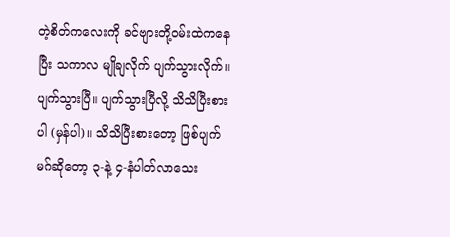တဲ့စိတ်ကလေးကို ခင်ဗျားတို့ဝမ်းထဲကနေပြီး သကာလ မျိုချလိုက် ပျက်သွားလိုက်။ ပျက်သွားပြီ။ ပျက်သွားပြီလို့ သိသိပြီးစားပါ (မှန်ပါ)။ သိသိပြီးစားတော့ ဖြစ်ပျက်မဂ်ဆိုတော့ ၃-နဲ့ ၄-နံပါတ်လာသေး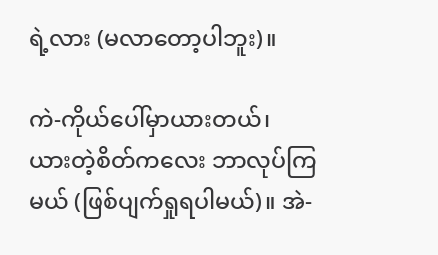ရဲ့လား (မလာတော့ပါဘူး)။

ကဲ-ကိုယ်ပေါ်မှာယားတယ်၊ ယားတဲ့စိတ်ကလေး ဘာလုပ်ကြမယ် (ဖြစ်ပျက်ရှုရပါမယ်)။ အဲ-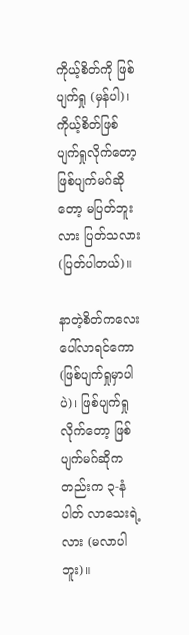ကိုယ့်စိတ်ကို ဖြစ်ပျက်ရှု (မှန်ပါ)၊ ကိုယ့်စိတ်ဖြစ်ပျက်ရှုလိုက်တော့ ဖြစ်ပျက်မဂ်ဆိုတော့ မပြတ်ဘူးလား ပြတ်သလား (ပြတ်ပါတယ်)။

နာတဲ့စိတ်ကလေးပေါ်လာရင်ကော (ဖြစ်ပျက်ရှုမှာပါပဲ)၊ ဖြစ်ပျက်ရှုလိုက်တော့ ဖြစ်ပျက်မဂ်ဆိုကတည်းက ၃-နံပါတ် လာသေးရဲ့လား (မလာပါဘူး)။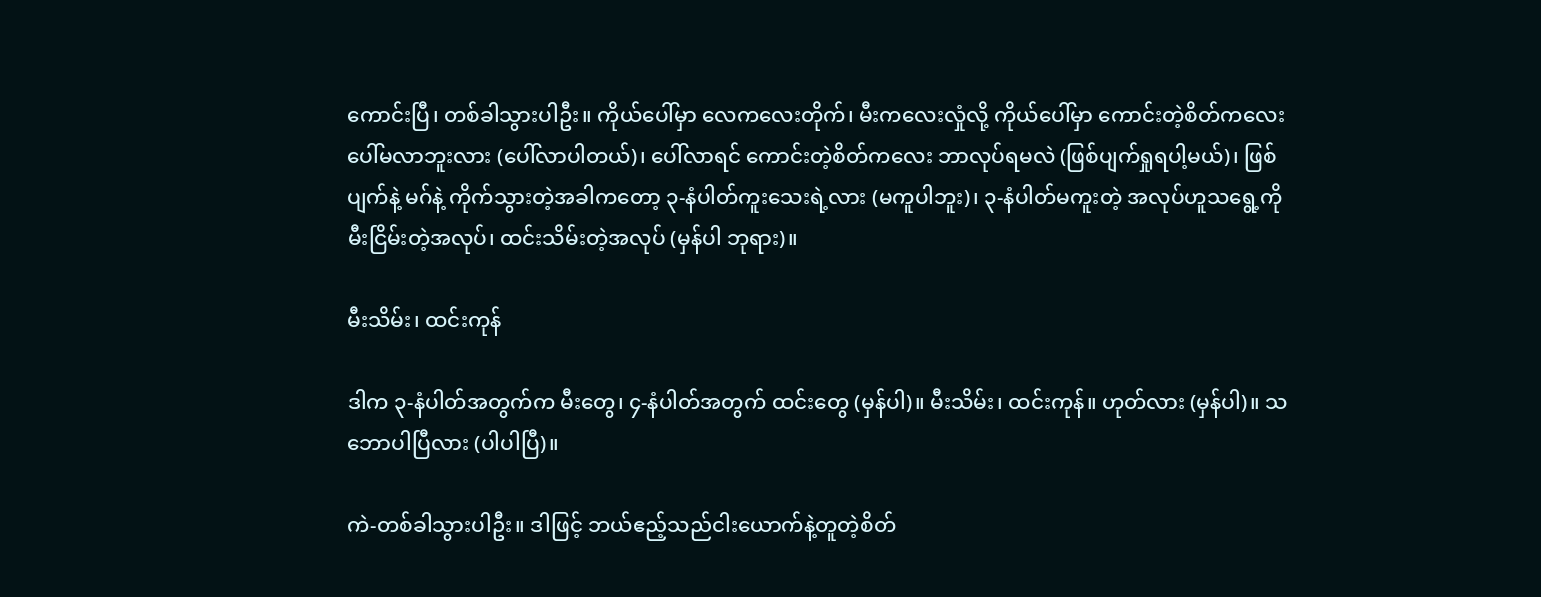ကောင်းပြီ၊ တစ်ခါသွားပါဦး။ ကိုယ်ပေါ်မှာ လေကလေးတိုက်၊ မီးကလေးလှုံလို့ ကိုယ်ပေါ်မှာ ကောင်းတဲ့စိတ်ကလေးပေါ်မလာဘူးလား (ပေါ်လာပါတယ်)၊ ပေါ်လာရင် ကောင်းတဲ့စိတ်ကလေး ဘာလုပ်ရမလဲ (ဖြစ်ပျက်ရှုရပါ့မယ်)၊ ဖြစ်ပျက်နဲ့ မဂ်နဲ့ ကိုက်သွားတဲ့အခါကတော့ ၃-နံပါတ်ကူးသေးရဲ့လား (မကူပါဘူး)၊ ၃-နံပါတ်မကူးတဲ့ အလုပ်ဟူသရွေ့ကို မီးငြိမ်းတဲ့အလုပ်၊ ထင်းသိမ်းတဲ့အလုပ် (မှန်ပါ ဘုရား)။

မီးသိမ်း၊ ထင်းကုန်

ဒါက ၃-နံပါတ်အတွက်က မီးတွေ၊ ၄-နံပါတ်အတွက် ထင်းတွေ (မှန်ပါ)။ မီးသိမ်း၊ ထင်းကုန်။ ဟုတ်လား (မှန်ပါ)။ သဘောပါပြီလား (ပါပါပြီ)။

ကဲ-တစ်ခါသွားပါဦး။ ဒါဖြင့် ဘယ်ဧည့်သည်ငါးယောက်နဲ့တူတဲ့စိတ်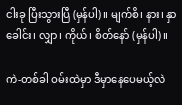ငါးခု ပြီးသွားပြီ (မှန်ပါ)။ မျက်စိ၊ နား၊ နှာခေါင်း၊ လျှာ၊ ကိုယ်၊ စိတ်နော် (မှန်ပါ)။

ကဲ-တစ်ခါ ဝမ်းထဲမှာ ဒီမှာနေပေမယ့်လဲ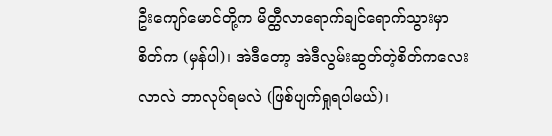ဦးကျော်မောင်တို့က မိတ္ထီလာရောက်ချင်ရောက်သွားမှာ စိတ်က (မှန်ပါ)၊ အဲဒီတော့ အဲဒီလွမ်းဆွတ်တဲ့စိတ်ကလေးလာလဲ ဘာလုပ်ရမလဲ (ဖြစ်ပျက်ရှုရပါမယ်)၊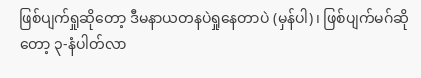ဖြစ်ပျက်ရှုဆိုတော့ ဒီမနာယတနပဲရှုနေတာပဲ (မှန်ပါ)၊ ဖြစ်ပျက်မဂ်ဆိုတော့ ၃-နံပါတ်လာ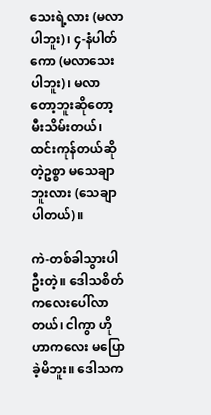သေးရဲ့လား (မလာပါဘူး)၊ ၄-နံပါတ်ကော (မလာသေးပါဘူး)၊ မလာတော့ဘူးဆိုတော့ မီးသိမ်းတယ်၊ ထင်းကုန်တယ်ဆိုတဲ့ဥစ္စာ မသေချာဘူးလား (သေချာပါတယ်)။

ကဲ-တစ်ခါသွားပါဦးတဲ့။ ဒေါသစိတ်ကလေးပေါ်လာတယ်၊ ငါကွာ ဟိုဟာကလေး မပြောခဲ့မိဘူး။ ဒေါသက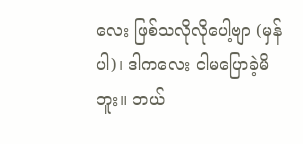လေး ဖြစ်သလိုလိုပေါ့ဗျာ (မှန်ပါ)၊ ဒါကလေး ငါမပြောခဲ့မိဘူး။ ဘယ်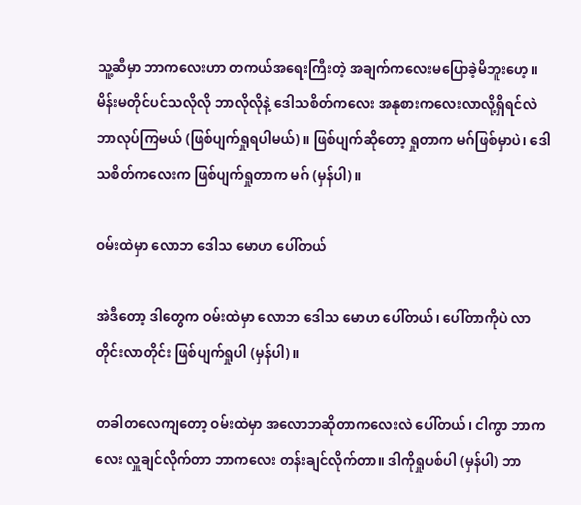သူ့ဆီမှာ ဘာကလေးဟာ တကယ်အရေးကြီးတဲ့ အချက်ကလေးမပြောခဲ့မိဘူးဟေ့။ မိန်းမတိုင်ပင်သလိုလို ဘာလိုလိုနဲ့ ဒေါသစိတ်ကလေး အနုစားကလေးလာလို့ရှိရင်လဲ ဘာလုပ်ကြမယ် (ဖြစ်ပျက်ရှုရပါမယ်)။ ဖြစ်ပျက်ဆိုတော့ ရှုတာက မဂ်ဖြစ်မှာပဲ၊ ဒေါသစိတ်ကလေးက ဖြစ်ပျက်ရှုတာက မဂ် (မှန်ပါ)။

ဝမ်းထဲမှာ လောဘ ဒေါသ မောဟ ပေါ်တယ်

အဲဒီတော့ ဒါတွေက ဝမ်းထဲမှာ လောဘ ဒေါသ မောဟ ပေါ်တယ်၊ ပေါ်တာကိုပဲ လာတိုင်းလာတိုင်း ဖြစ်ပျက်ရှုပါ (မှန်ပါ)။

တခါတလေကျတော့ ဝမ်းထဲမှာ အလောဘဆိုတာကလေးလဲ ပေါ်တယ်၊ ငါကွာ ဘာကလေး လှူချင်လိုက်တာ ဘာကလေး တန်းချင်လိုက်တာ။ ဒါကိုရှုပစ်ပါ (မှန်ပါ) ဘာ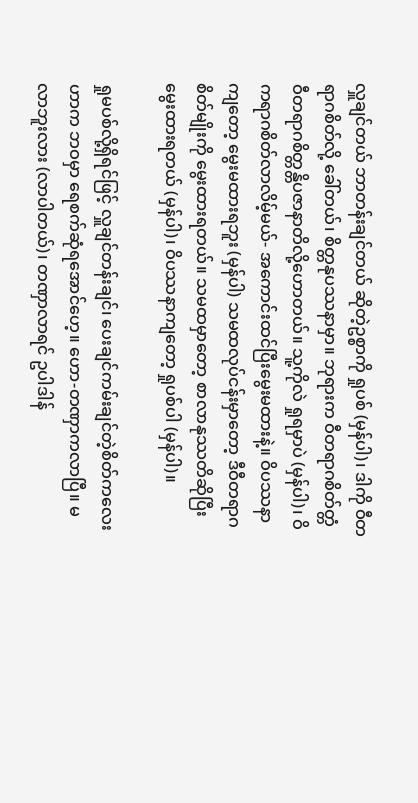လှူချင်တယ် ဘာတန်းချင်တယ် ဆိုတဲ့ဥစ္စာကို ရှုပစ် (မှန်ပါ)၊ ဒါကို ဝီတရာဂစိတ်လို့ ခေါ်တယ်၊ စိတ္တနုပဿနာမှာ။ ဘုရားက ဝီတရာဂစိတ်တ္တံ ဝီတရာဂစိတ္တန္တိပဇာနာတိလို့ဟောတယ်။ သူ့ကိုလဲ ရှုရမှာပဲ (မှန်ပါ)၊ ဝိကရာဂစိတ်လာလိမ့်မယ်- အကောင်းထင်ပြီးမွေးမထားနဲ့။ ဝိပဿနာကျတော့ မွေးမထားရဘူး (မှန်ပါ) သမထလုပ်ငန်းမှာတော့ ဒီဝီတရာဂစိတ်မျိုးကို မွေးထားရတယ်။ သမထမှာတော့ စာလာနုဿတိဆိုပြီး မွေးထားရတယ် (မှန်ပါ)၊ ဝိပဿနာကျတော့ ရှုပစ်ပါ (မှန်ပါ)။

ရှုမပစ်လို့ရှိရင်ဖြင့် လှူချင်တန်းချင်၊ ပေးချင်ကမ်းချင်တဲ့စိတ်ကလေးဟာက ဘဝမှာ ရေစက်ဆုံရအောင်ဟေ့။ ဟော-တဏှာကလာပြီ။ မလာဘူးလား (လာပါတယ်)၊ တဏှာလာရင် ဥပါဒါန်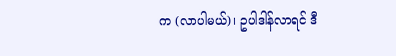က (လာပါမယ်)၊ ဥပါဒါန်လာရင် ဒီ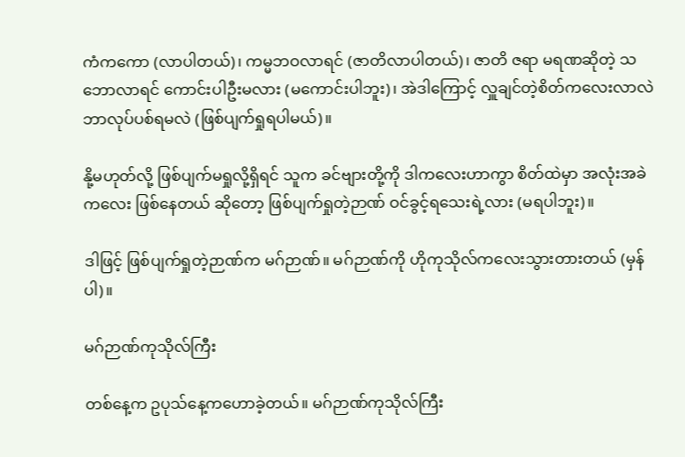ကံကကော (လာပါတယ်)၊ ကမ္မဘဝလာရင် (ဇာတိလာပါတယ်)၊ ဇာတိ ဇရာ မရဏဆိုတဲ့ သဘောလာရင် ကောင်းပါဦးမလား (မကောင်းပါဘူး)၊ အဲဒါကြောင့် လှူချင်တဲ့စိတ်ကလေးလာလဲ ဘာလုပ်ပစ်ရမလဲ (ဖြစ်ပျက်ရှုရပါမယ်)။

နို့မဟုတ်လို့ ဖြစ်ပျက်မရှုလို့ရှိရင် သူက ခင်ဗျားတို့ကို ဒါကလေးဟာကွာ စိတ်ထဲမှာ အလုံးအခဲကလေး ဖြစ်နေတယ် ဆိုတော့ ဖြစ်ပျက်ရှုတဲ့ဉာဏ် ဝင်ခွင့်ရသေးရဲ့လား (မရပါဘူး)။

ဒါဖြင့် ဖြစ်ပျက်ရှုတဲ့ဉာဏ်က မဂ်ဉာဏ်။ မဂ်ဉာဏ်ကို ဟိုကုသိုလ်ကလေးသွားတားတယ် (မှန်ပါ)။

မဂ်ဉာဏ်ကုသိုလ်ကြီး

တစ်နေ့က ဥပုသ်နေ့ကဟောခဲ့တယ်။ မဂ်ဉာဏ်ကုသိုလ်ကြီး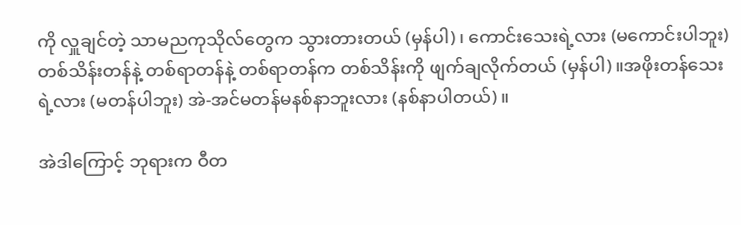ကို လှူချင်တဲ့ သာမညကုသိုလ်တွေက သွားတားတယ် (မှန်ပါ)၊ ကောင်းသေးရဲ့လား (မကောင်းပါဘူး) တစ်သိန်းတန်နဲ့ တစ်ရာတန်နဲ့ တစ်ရာတန်က တစ်သိန်းကို ဖျက်ချလိုက်တယ် (မှန်ပါ)။အဖိုးတန်သေးရဲ့လား (မတန်ပါဘူး) အဲ-အင်မတန်မနစ်နာဘူးလား (နစ်နာပါတယ်)။

အဲဒါကြောင့် ဘုရားက ဝီတ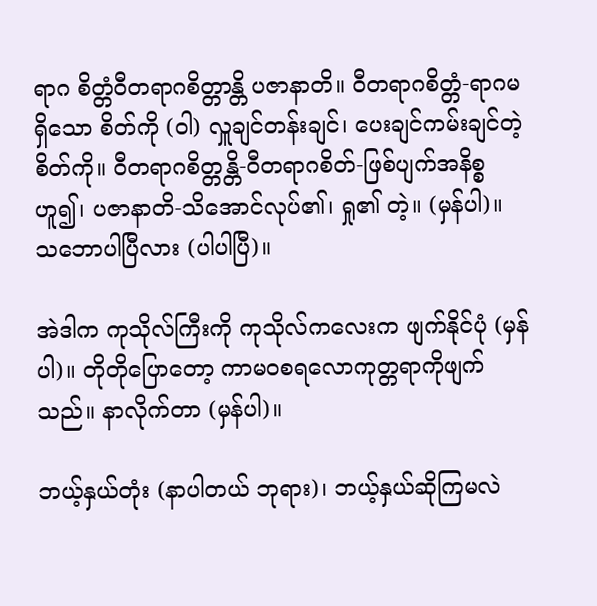ရာဂ စိတ္တံဝီတရာဂစိတ္တာန္တိ ပဇာနာတိ။ ဝီတရာဂစိတ္တံ-ရာဂမရှိသော စိတ်ကို (ဝါ) လှူချင်တန်းချင်၊ ပေးချင်ကမ်းချင်တဲ့စိတ်ကို။ ဝီတရာဂစိတ္တန္တိ-ဝီတရာဂစိတ်-ဖြစ်ပျက်အနိစ္စဟူ၍၊ ပဇာနာတိ-သိအောင်လုပ်၏၊ ရှု၏ တဲ့။ (မှန်ပါ)။ သဘောပါပြီလား (ပါပါပြီ)။

အဲဒါက ကုသိုလ်ကြီးကို ကုသိုလ်ကလေးက ဖျက်နိုင်ပုံ (မှန်ပါ)။ တိုတိုပြောတော့ ကာမဝစရလောကုတ္တရာကိုဖျက်သည်။ နာလိုက်တာ (မှန်ပါ)။

ဘယ့်နှယ်တုံး (နာပါတယ် ဘုရား)၊ ဘယ့်နှယ်ဆိုကြမလဲ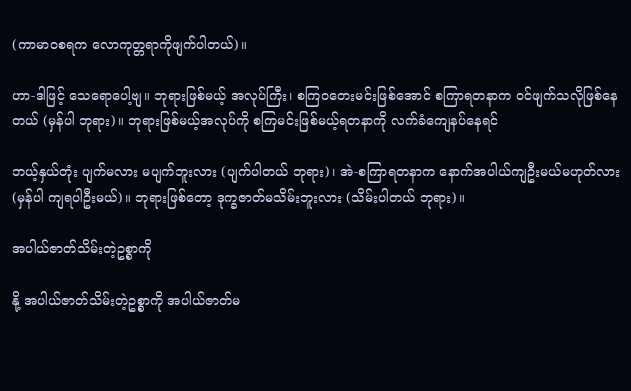(ကာမာဝစရက လောကုတ္တရာကိုဖျက်ပါတယ်)။

ဟာ-ဒါဖြင့် သေရောပေါ့ဗျ။ ဘုရားဖြစ်မယ့် အလုပ်ကြီး၊ စကြဝတေးမင်းဖြစ်အောင် စကြာရတနာက ဝင်ဖျက်သလိုဖြစ်နေတယ် (မှန်ပါ ဘုရား)။ ဘုရားဖြစ်မယ့်အလုပ်ကို စကြမင်းဖြစ်မယ့်ရတနာကို လက်ခံကျေနပ်နေရင်

ဘယ့်နှယ်တုံး ပျက်မလား မပျက်ဘူးလား (ပျက်ပါတယ် ဘုရား)၊ အဲ-စကြာရတနာက နောက်အပါယ်ကျဦးမယ်မဟုတ်လား (မှန်ပါ ကျရပါဦးမယ်)။ ဘုရားဖြစ်တော့ ဒုက္ခဇာတ်မသိမ်းဘူးလား (သိမ်းပါတယ် ဘုရား)။

အပါယ်ဇာတ်သိမ်းတဲ့ဥစ္စာကို

နို့ အပါယ်ဇာတ်သိမ်းတဲ့ဥစ္စာကို အပါယ်ဇာတ်မ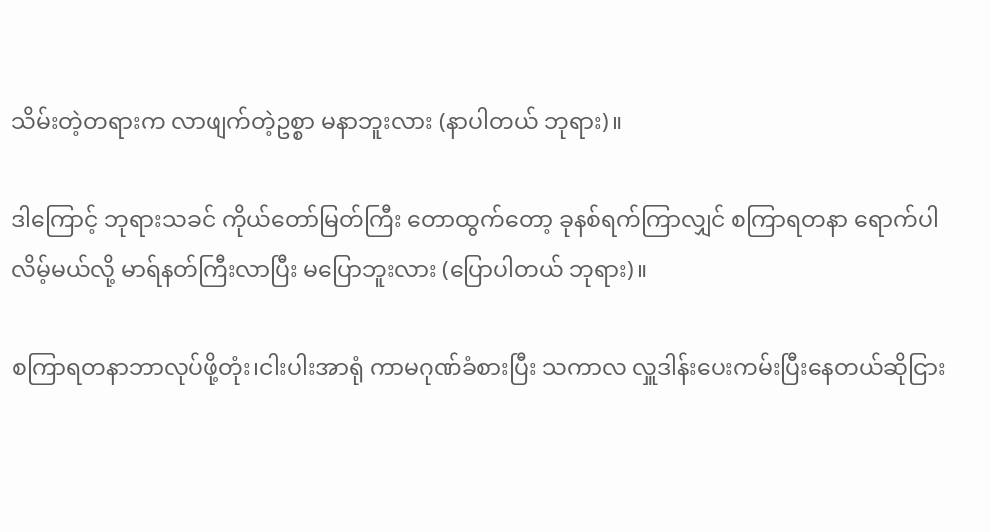သိမ်းတဲ့တရားက လာဖျက်တဲ့ဥစ္စာ မနာဘူးလား (နာပါတယ် ဘုရား)။

ဒါကြောင့် ဘုရားသခင် ကိုယ်တော်မြတ်ကြီး တောထွက်တော့ ခုနစ်ရက်ကြာလျှင် စကြာရတနာ ရောက်ပါလိမ့်မယ်လို့ မာရ်နတ်ကြီးလာပြီး မပြောဘူးလား (ပြောပါတယ် ဘုရား)။

စကြာရတနာဘာလုပ်ဖို့တုံး၊ငါးပါးအာရုံ ကာမဂုဏ်ခံစားပြီး သကာလ လှူဒါန်းပေးကမ်းပြီးနေတယ်ဆိုငြား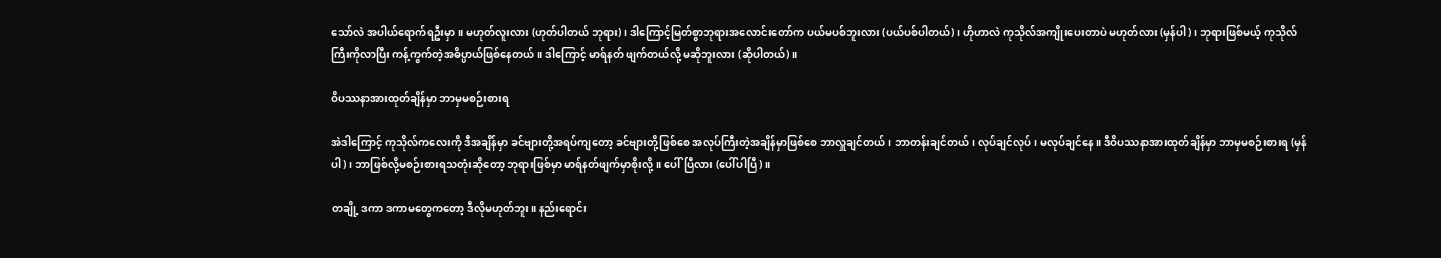သော်လဲ အပါယ်ရောက်ရဦးမှာ။ မဟုတ်လူးလား (ဟုတ်ပါတယ် ဘုရား)၊ ဒါကြောင့်မြတ်စွာဘုရားအလောင်းတော်က ပယ်မပစ်ဘူးလား (ပယ်ပစ်ပါတယ်)၊ ဟိုဟာလဲ ကုသိုလ်အကျိုးပေးတာပဲ မဟုတ်လား (မှန်ပါ)၊ ဘုရားဖြစ်မယ့် ကုသိုလ်ကြီးကိုလာပြီး ကန့်ကွက်တဲ့အဓိပ္ပာယ်ဖြစ်နေတယ်။ ဒါကြောင့် မာရ်နတ် ဖျက်တယ်လို့ မဆိုဘူးလား (ဆိုပါတယ်)။

ဝိပဿနာအားထုတ်ချိန်မှာ ဘာမှမစဉ်းစားရ

အဲဒါကြောင့် ကုသိုလ်ကလေးကို ဒီအချိန်မှာ ခင်ဗျားတို့အရပ်ကျတော့ ခင်ဗျားတို့ဖြစ်စေ အလုပ်ကြီးတဲ့အချိန်မှာဖြစ်စေ ဘာလှူချင်တယ်၊ ဘာတန်းချင်တယ်၊ လုပ်ချင်လုပ်၊ မလုပ်ချင်နေ။ ဒီဝိပဿနာအားထုတ်ချိန်မှာ ဘာမှမစဉ်းစားရ (မှန်ပါ)၊ ဘာဖြစ်လို့မစဉ်းစားရသတုံးဆိုတော့ ဘုရားဖြစ်မှာ မာရ်နတ်ဖျက်မှာစိုးလို့။ ပေါ်ပြီလား (ပေါ်ပါပြီ)။

တချို့ ဒကာ ဒကာမတွေကတော့ ဒီလိုမဟုတ်ဘူး။ နည်းရောင်း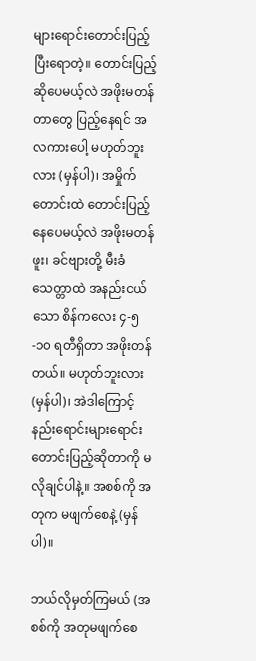များရောင်းတောင်းပြည့်ပြီးရောတဲ့။ တောင်းပြည့်ဆိုပေမယ့်လဲ အဖိုးမတန်တာတွေ ပြည့်နေရင် အလကားပေါ့ မဟုတ်ဘူးလား (မှန်ပါ)၊ အမှိုက်တောင်းထဲ တောင်းပြည့်နေပေမယ့်လဲ အဖိုးမတန်ဖူး၊ ခင်ဗျားတို့ မီးခံသေတ္တာထဲ အနည်းငယ်သော စိန်ကလေး ၄-၅-၁၀ ရတီရှိတာ အဖိုးတန်တယ်။ မဟုတ်ဘူးလား (မှန်ပါ)၊ အဲဒါကြောင့် နည်းရောင်းများရောင်း တောင်းပြည့်ဆိုတာကို မလိုချင်ပါနဲ့။ အစစ်ကို အတုက မဖျက်စေနဲ့ (မှန်ပါ)။

ဘယ်လိုမှတ်ကြမယ် (အစစ်ကို အတုမဖျက်စေ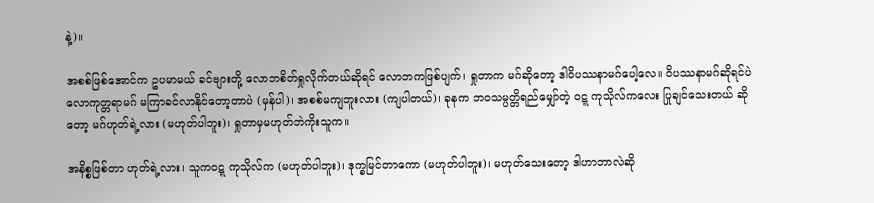နဲ့)။

အစစ်ဖြစ်အောင်က ဥပမာမယ် ခင်ဗျားတို့ လောဘစိတ်ရှုလိုက်တယ်ဆိုရင် လောဘကဖြစ်ပျက်၊ ရှုတာက မဂ်ဆိုတော့ ဒါဝိပဿနာမဂ်ပေါ့လေ။ ဝိပဿနာမဂ်ဆိုရင်ပဲ လောကုတ္တရာမဂ် မကြာခင်လာနိုင်တော့တာပဲ (မှန်ပါ)၊ အစစ်မကျဘူးလား (ကျပါတယ်)၊ ခုနက ဘဝသမ္ပတ္တိရည်မျှော်တဲ့ ဝဋ္ဋ ကုသိုလ်ကလေး ပြုချင်သေးတယ် ဆိုတော့ မဂ်ဟုတ်ရဲ့လား (မဟုတ်ပါဘူး)၊ ရှုတာမှမဟုတ်ဘဲကိုးသူက။

အနိစ္စဖြစ်တာ ဟုတ်ရဲ့လား၊ သူကဝဋ္ဋ ကုသိုလ်က (မဟုတ်ပါဘူး)၊ ဒုက္ခမြင်တာကော (မဟုတ်ပါဘူး)၊ မဟုတ်သေးတော့ ဒါဟာဘာလဲဆို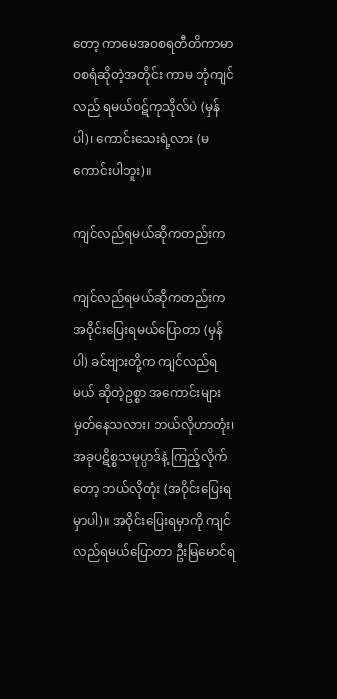တော့ ကာမေအဝစရတီတိကာမာဝစရံဆိုတဲ့အတိုင်း ကာမ ဘုံကျင်လည် ရမယ်ဝဋ်ကုသိုလ်ပဲ (မှန်ပါ)၊ ကောင်းသေးရဲ့လား (မကောင်းပါဘူး)။

ကျင်လည်ရမယ်ဆိုကတည်းက

ကျင်လည်ရမယ်ဆိုကတည်းက အဝိုင်းပြေးရမယ်ပြောတာ (မှန်ပါ) ခင်ဗျားတို့က ကျင်လည်ရမယ် ဆိုတဲ့ဥစ္စာ အကောင်းများမှတ်နေသလား၊ ဘယ်လိုဟာတုံး၊ အခုပဋိစ္စသမုပ္ပာဒ်နဲ့ ကြည့်လိုက်တော့ ဘယ်လိုတုံး (အဝိုင်းပြေးရမှာပါ)။ အဝိုင်းပြေးရမှာကို ကျင်လည်ရမယ်ပြောတာ ဦးမြမောင်ရ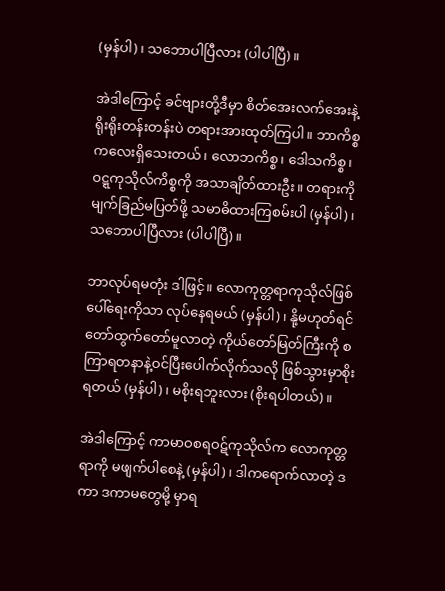(မှန်ပါ)၊ သဘောပါပြီလား (ပါပါပြီ)။

အဲဒါကြောင့် ခင်ဗျားတို့ဒီမှာ စိတ်အေးလက်အေးနဲ့ ရိုးရိုးတန်းတန်းပဲ တရားအားထုတ်ကြပါ။ ဘာကိစ္စကလေးရှိသေးတယ်၊ လောဘကိစ္စ၊ ဒေါသကိစ္စ၊ ဝဋ္ဋကုသိုလ်ကိစ္စကို အသာချိတ်ထားဦး။ တရားကို မျက်ခြည်မပြတ်ဖို့ သမာဓိထားကြစမ်းပါ (မှန်ပါ)၊ သဘောပါပြီလား (ပါပါပြီ)။

ဘာလုပ်ရမတုံး ဒါဖြင့်။ လောကုတ္တရာကုသိုလ်ဖြစ်ပေါ်ရေးကိုသာ လုပ်နေရမယ် (မှန်ပါ)၊ နို့မဟုတ်ရင် တော်ထွက်တော်မူလာတဲ့ ကိုယ်တော်မြတ်ကြီးကို စကြာရတနာနဲ့ဝင်ပြီးပေါက်လိုက်သလို ဖြစ်သွားမှာစိုးရတယ် (မှန်ပါ)၊ မစိုးရဘူးလား (စိုးရပါတယ်)။

အဲဒါကြောင့် ကာမာဝစရဝဋ်ကုသိုလ်က လောကုတ္တရာကို မဖျက်ပါစေနဲ့ (မှန်ပါ)၊ ဒါကရောက်လာတဲ့ ဒကာ ဒကာမတွေမို့ မှာရ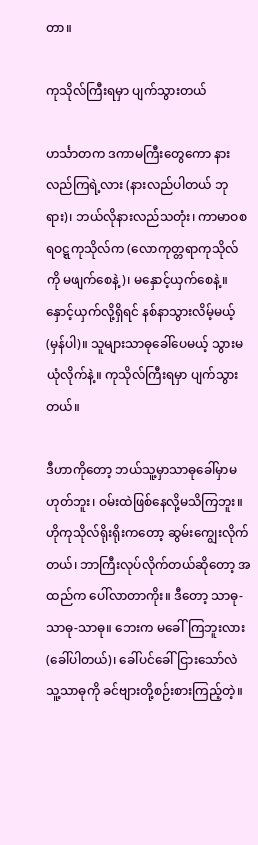တာ။

ကုသိုလ်ကြီးရမှာ ပျက်သွားတယ်

ဟင်္သာတက ဒကာမကြီးတွေကော နားလည်ကြရဲ့လား (နားလည်ပါတယ် ဘုရား)၊ ဘယ်လိုနားလည်သတုံး၊ ကာမာဝစရဝဋ္ဋကုသိုလ်က (လောကုတ္တရာကုသိုလ်ကို မဖျက်စေနဲ့)၊ မနှောင့်ယှက်စေနဲ့။ နှောင့်ယှက်လို့ရှိရင် နစ်နာသွားလိမ့်မယ့် (မှန်ပါ)။ သူများသာဓုခေါ်ပေမယ့် သွားမယုံလိုက်နဲ့။ ကုသိုလ်ကြီးရမှာ ပျက်သွားတယ်။

ဒီဟာကိုတော့ ဘယ်သူ့မှာသာဓုခေါ်မှာမဟုတ်ဘူး၊ ဝမ်းထဲဖြစ်နေလို့မသိကြဘူး။ ဟိုကုသိုလ်ရိုးရိုးကတော့ ဆွမ်းကျွေးလိုက်တယ်၊ ဘာကြီးလုပ်လိုက်တယ်ဆိုတော့ အထည်က ပေါ်လာတာကိုး။ ဒီတော့ သာဓု-သာဓု-သာဓု။ ဘေးက မခေါ်ကြဘူးလား (ခေါ်ပါတယ်)၊ ခေါ်ပင်ခေါ်ငြားသော်လဲ သူ့သာဓုကို ခင်ဗျားတို့စဉ်းစားကြည့်တဲ့။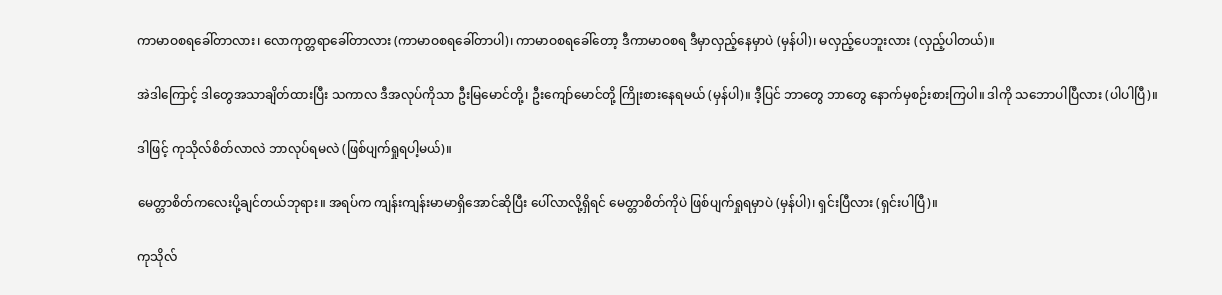ကာမာဝစရခေါ်တာလား၊ လောကုတ္တရာခေါ်တာလား (ကာမာဝစရခေါ်တာပါ)၊ ကာမာဝစရခေါ်တော့ ဒီကာမာဝစရ ဒီမှာလှည့်နေမှာပဲ (မှန်ပါ)၊ မလှည့်ပေဘူးလား (လှည့်ပါတယ်)။

အဲဒါကြောင့် ဒါတွေအသာချိတ်ထားပြီး သကာလ ဒီအလုပ်ကိုသာ ဦးမြမောင်တို့၊ ဦးကျော်မောင်တို့ ကြိုးစားနေရမယ် (မှန်ပါ)။ ဒီ့ပြင် ဘာတွေ ဘာတွေ နောက်မှစဉ်းစားကြပါ။ ဒါကို သဘောပါပြီလား (ပါပါပြီ)။

ဒါဖြင့် ကုသိုလ်စိတ်လာလဲ ဘာလုပ်ရမလဲ (ဖြစ်ပျက်ရှုရပါ့မယ်)။

မေတ္တာစိတ်ကလေးပို့ချင်တယ်ဘုရား။ အရပ်က ကျန်းကျန်းမာမာရှိအောင်ဆိုပြီး ပေါ်လာလို့ရှိရင် မေတ္တာစိတ်ကိုပဲ ဖြစ်ပျက်ရှုရမှာပဲ (မှန်ပါ)၊ ရှင်းပြီလား (ရှင်းပါပြီ)။

ကုသိုလ်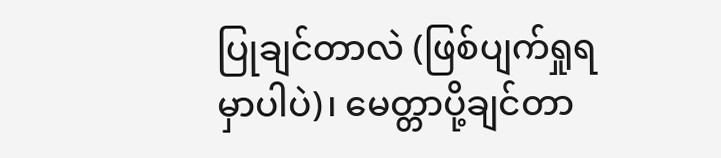ပြုချင်တာလဲ (ဖြစ်ပျက်ရှုရမှာပါပဲ)၊ မေတ္တာပို့ချင်တာ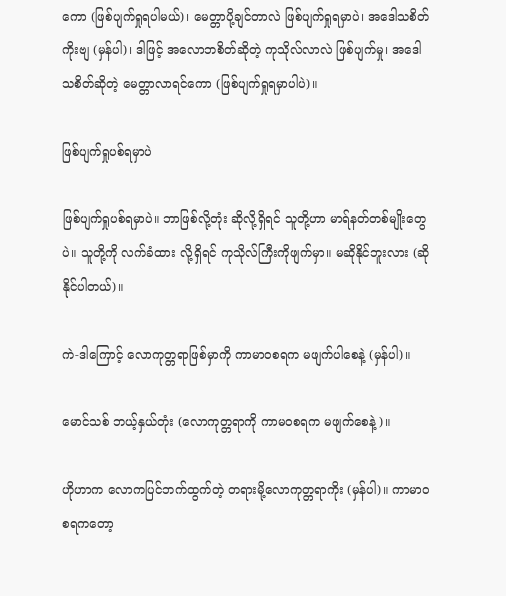ကော (ဖြစ်ပျက်ရှုရပါမယ်)၊ မေတ္တာပို့ချင်တာလဲ ဖြစ်ပျက်ရှုရမှာပဲ၊ အဒေါသစိတ်ကိုးဗျ (မှန်ပါ)၊ ဒါဖြင့် အလောဘစိတ်ဆိုတဲ့ ကုသိုလ်လာလဲ ဖြစ်ပျက်မှု၊ အဒေါသစိတ်ဆိုတဲ့ မေတ္တာလာရင်ကော (ဖြစ်ပျက်ရှုရမှာပါပဲ)။

ဖြစ်ပျက်ရှုပစ်ရမှာပဲ

ဖြစ်ပျက်ရှုပစ်ရမှာပဲ။ ဘာဖြစ်လို့တုံး ဆိုလို့ရှိရင် သူတို့ဟာ မာရ်နတ်တစ်မျိုးတွေပဲ။ သူတို့ကို လက်ခံထား လို့ရှိရင် ကုသိုလ်ကြီးကိုဖျက်မှာ။ မဆိုနိုင်ဘူးလား (ဆိုနိုင်ပါတယ်)။

ကဲ-ဒါကြောင့် လောကုတ္တရာဖြစ်မှာကို ကာမာဝစရက မဖျက်ပါစေနဲ့ (မှန်ပါ)။

မောင်သစ် ဘယ့်နှယ်တုံး (လောကုတ္တရာကို ကာမဝစရက မဖျက်စေနဲ့)။

ဟိုဟာက လောကပြင်ဘက်ထွက်တဲ့ တရားမို့လောကုတ္တရာကိုး (မှန်ပါ)။ ကာမာဝစရကတော့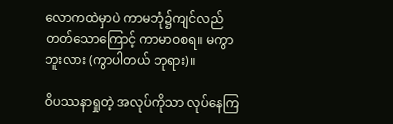လောကထဲမှာပဲ ကာမဘုံ၌ကျင်လည် တတ်သောကြောင့် ကာမာဝစရ။ မကွာဘူးလား (ကွာပါတယ် ဘုရား)။

ဝိပဿနာရှုတဲ့ အလုပ်ကိုသာ လုပ်နေကြ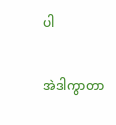ပါ

အဲဒါကွာတာ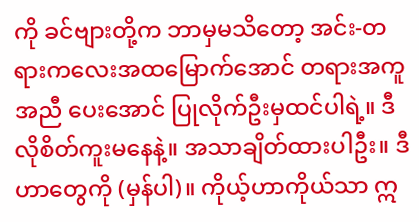ကို ခင်ဗျားတို့က ဘာမှမသိတော့ အင်း-တရားကလေးအထမြောက်အောင် တရားအကူအညီ ပေးအောင် ပြုလိုက်ဦးမှထင်ပါရဲ့။ ဒီလိုစိတ်ကူးမနေနဲ့။ အသာချိတ်ထားပါဦး။ ဒီဟာတွေကို (မှန်ပါ)။ ကိုယ့်ဟာကိုယ်သာ ဣ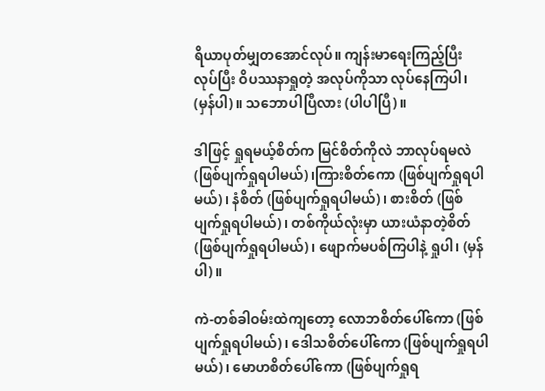ရိယာပုတ်မျှတအောင်လုပ်။ ကျန်းမာရေးကြည့်ပြီး လုပ်ပြီး ဝိပဿနာရှုတဲ့ အလုပ်ကိုသာ လုပ်နေကြပါ၊ (မှန်ပါ)။ သဘောပါပြီလား (ပါပါပြီ)။

ဒါဖြင့် ရှုရမယ့်စိတ်က မြင်စိတ်ကိုလဲ ဘာလုပ်ရမလဲ (ဖြစ်ပျက်ရှုရပါမယ်)၊ကြားစိတ်ကော (ဖြစ်ပျက်ရှုရပါမယ်)၊ နံစိတ် (ဖြစ်ပျက်ရှုရပါမယ်)၊ စားစိတ် (ဖြစ်ပျက်ရှုရပါမယ်)၊ တစ်ကိုယ်လုံးမှာ ယားယံနာတဲ့စိတ် (ဖြစ်ပျက်ရှုရပါမယ်)၊ ဖျောက်မပစ်ကြပါနဲ့ ရှုပါ၊ (မှန်ပါ)။

ကဲ-တစ်ခါဝမ်းထဲကျတော့ လောဘစိတ်ပေါ်ကော (ဖြစ်ပျက်ရှုရပါမယ်)၊ ဒေါသစိတ်ပေါ်ကော (ဖြစ်ပျက်ရှုရပါမယ်)၊ မောဟစိတ်ပေါ်ကော (ဖြစ်ပျက်ရှုရ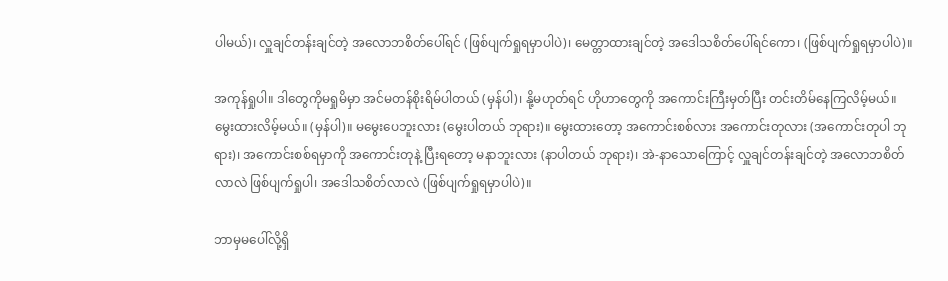ပါမယ်)၊ လှူချင်တန်းချင်တဲ့ အလောဘစိတ်ပေါ်ရင် (ဖြစ်ပျက်ရှုရမှာပါပဲ)၊ မေတ္တာထားချင်တဲ့ အဒေါသစိတ်ပေါ်ရင်ကော၊ (ဖြစ်ပျက်ရှုရမှာပါပဲ)။

အကုန်ရှုပါ။ ဒါတွေကိုမရှုမိမှာ အင်မတန်စိုးရိမ်ပါတယ် (မှန်ပါ)၊ နို့မဟုတ်ရင် ဟိုဟာတွေကို အကောင်းကြီးမှတ်ပြီး တင်းတိမ်နေကြလိမ့်မယ်။ မွေးထားလိမ့်မယ်။ (မှန်ပါ)။ မမွေးပေဘူးလား (မွေးပါတယ် ဘုရား)။ မွေးထားတော့ အကောင်းစစ်လား အကောင်းတုလား (အကောင်းတုပါ ဘုရား)၊ အကောင်းစစ်ရမှာကို အကောင်းတုနဲ့ ပြီးရတော့ မနာဘူးလား (နာပါတယ် ဘုရား)၊ အဲ-နာသောကြောင့် လှူချင်တန်းချင်တဲ့ အလောဘစိတ်လာလဲ ဖြစ်ပျက်ရှုပါ၊ အဒေါသစိတ်လာလဲ (ဖြစ်ပျက်ရှုရမှာပါပဲ)။

ဘာမှမပေါ်လို့ရှိ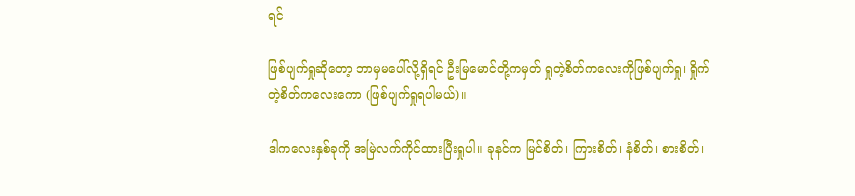ရင်

ဖြစ်ပျက်ရှုဆိုတော့ ဘာမှမပေါ်လို့ရှိရင် ဦးမြမောင်တို့ကမှတ် ရှုတဲ့စိတ်ကလေးကိုဖြစ်ပျက်ရှု၊ ရှိုက်တဲ့စိတ်ကလေးကော (ဖြစ်ပျက်ရှုရပါမယ်)။

ဒါကလေးနှစ်ခုကို အမြဲလက်ကိုင်ထားပြီးရှုပါ။ ခုနင်က မြင်စိတ်၊ ကြားစိတ်၊ နံစိတ်၊ စားစိတ်၊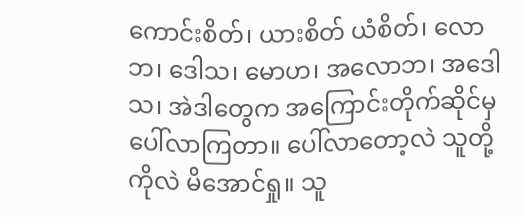ကောင်းစိတ်၊ ယားစိတ် ယံစိတ်၊ လောဘ၊ ဒေါသ၊ မောဟ၊ အလောဘ၊ အဒေါသ၊ အဲဒါတွေက အကြောင်းတိုက်ဆိုင်မှ ပေါ်လာကြတာ။ ပေါ်လာတော့လဲ သူတို့ကိုလဲ မိအောင်ရှု။ သူ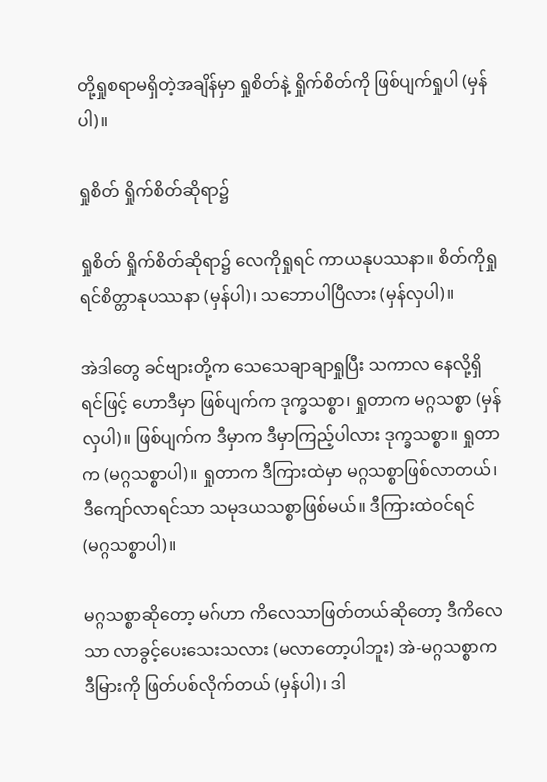တို့ရှုစရာမရှိတဲ့အချိန်မှာ ရှုစိတ်နဲ့ ရှိုက်စိတ်ကို ဖြစ်ပျက်ရှုပါ (မှန်ပါ)။

ရှုစိတ် ရှိုက်စိတ်ဆိုရာ၌

ရှုစိတ် ရှိုက်စိတ်ဆိုရာ၌ လေကိုရှုရင် ကာယနုပဿနာ။ စိတ်ကိုရှုရင်စိတ္တာနုပဿနာ (မှန်ပါ)၊ သဘောပါပြီလား (မှန်လှပါ)။

အဲဒါတွေ ခင်ဗျားတို့က သေသေချာချာရှုပြီး သကာလ နေလို့ရှိရင်ဖြင့် ဟောဒီမှာ ဖြစ်ပျက်က ဒုက္ခသစ္စာ၊ ရှုတာက မဂ္ဂသစ္စာ (မှန်လှပါ)။ ဖြစ်ပျက်က ဒီမှာက ဒီမှာကြည့်ပါလား ဒုက္ခသစ္စာ။ ရှုတာက (မဂ္ဂသစ္စာပါ)။ ရှုတာက ဒီကြားထဲမှာ မဂ္ဂသစ္စာဖြစ်လာတယ်၊ ဒီကျော်လာရင်သာ သမုဒယသစ္စာဖြစ်မယ်။ ဒီကြားထဲဝင်ရင် (မဂ္ဂသစ္စာပါ)။

မဂ္ဂသစ္စာဆိုတော့ မဂ်ဟာ ကိလေသာဖြတ်တယ်ဆိုတော့ ဒီကိလေသာ လာခွင့်ပေးသေးသလား (မလာတော့ပါဘူး) အဲ-မဂ္ဂသစ္စာက ဒီမြားကို ဖြတ်ပစ်လိုက်တယ် (မှန်ပါ)၊ ဒါ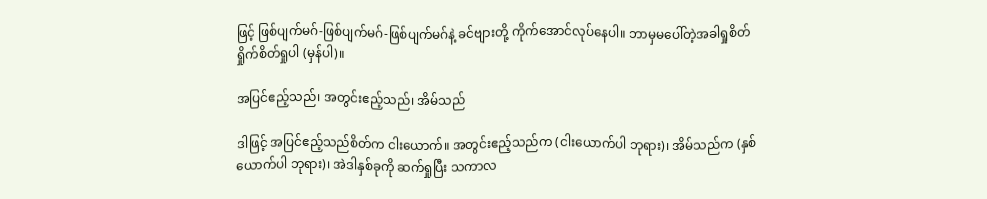ဖြင့် ဖြစ်ပျက်မဂ်-ဖြစ်ပျက်မဂ်-ဖြစ်ပျက်မဂ်နဲ့ ခင်ဗျားတို့ ကိုက်အောင်လုပ်နေပါ။ ဘာမှမပေါ်တဲ့အခါရှုစိတ်ရှိုက်စိတ်ရှုပါ (မှန်ပါ)။

အပြင်ဧည့်သည်၊ အတွင်းဧည့်သည်၊ အိမ်သည်

ဒါဖြင့် အပြင်ဧည့်သည်စိတ်က ငါးယောက်။ အတွင်းဧည့်သည်က (ငါးယောက်ပါ ဘုရား)၊ အိမ်သည်က (နှစ်ယောက်ပါ ဘုရား)၊ အဲဒါနှစ်ခုကို ဆက်ရှုပြီး သကာလ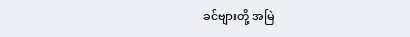ခင်ဗျားတို့ အမြဲ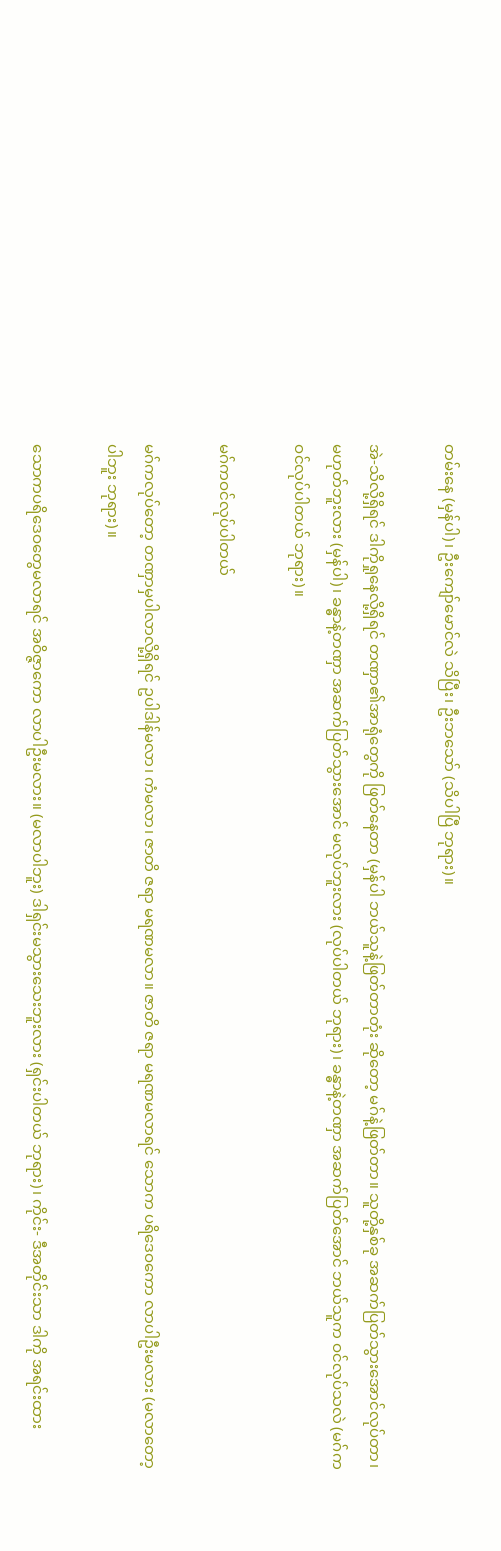တမ်းနေ (မှန်ပါ)၊ ဦးကျော်မောင်လဲ သိပြီး၊ ဦးဘသော် (သိပါပြီ ဘုရား)။

အဲ-သိလို့ရှိရင် ဒါကိုရှုနေလို့ရှိရင် တဏှာ၏အာရုံတွေကို ဖြတ်နေတာ (မှန်ပါ ဘယ်သူနဲ့ဖြတ်တာတုံး ဆိုတော့ မဂ်နဲ့ဖြတ်တာ။ သူတို့နှစ်ခု အဆက်ပြတ်သွားအောင်လုပ်တာ၊ မဟုတ်ဘူးလား (မှန်ပါ)၊ ခန္ဓာနဲ့တဏှာ အဆက်ပြတ်သွားအောင် မလုပ်ဘူးလား (လုပ်ပါတယ် ဘုရား)၊ ခန္ဓာနဲ့တဏှာ အဆက်ပြတ်အောင် ဘယ်သူက ဝင်လုပ်သလဲ (မဂ်ကဝင်လုပ်ပါတယ် ဘုရား)။

မဂ်ကဝင်လုပ်ပါတယ်

မဂ်ကလုပ်တော့ တဏှာမှပါလာလို့ရှိရင် ဥပါဒါန်မလာ၊ ကံမလာ၊ ဇာတိ ဇရာ မရဏမလာ။ ဇာတိ ဇရာ မရဏမလာရင် သောက ပရိဒေဝကော လာပါဦးမလား (မလာတော့ပါဘူး ဘုရား)။

သောကပရိဒေဝတွေမလာရင် အဝိဇ္ဇာကော လာပါဦးမလား။ (မလာပါဘူး) ဒါရှင်းမသွားသေးဘူးလား (ရှင်းပါတယ် ဘုရား)၊ ကိုင်း- ဒီအတိုင်းသာ ဒါကို အရင်းထား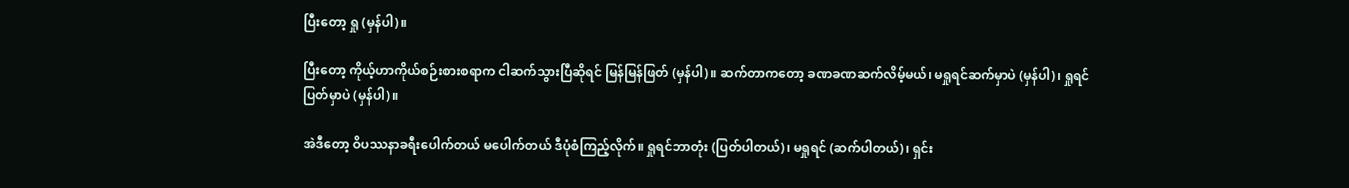ပြီးတော့ ရှု (မှန်ပါ)။

ပြီးတော့ ကိုယ့်ဟာကိုယ်စဉ်းစားစရာက ငါဆက်သွားပြီဆိုရင် မြန်မြန်ဖြတ် (မှန်ပါ)။ ဆက်တာကတော့ ခဏခဏဆက်လိမ့်မယ်၊ မရှုရင်ဆက်မှာပဲ (မှန်ပါ)၊ ရှုရင် ပြတ်မှာပဲ (မှန်ပါ)။

အဲဒီတော့ ဝိပဿနာခရီးပေါက်တယ် မပေါက်တယ် ဒီပုံစံကြည့်လိုက်။ ရှုရင်ဘာတုံး (ပြတ်ပါတယ်)၊ မရှုရင် (ဆက်ပါတယ်)၊ ရှင်း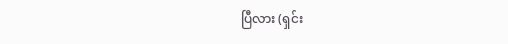ပြီလား (ရှင်း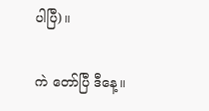ပါပြီ)။

ကဲ တော်ပြီ ဒီနေ့။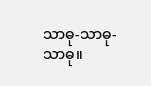သာဓု-သာဓု-သာဓု။